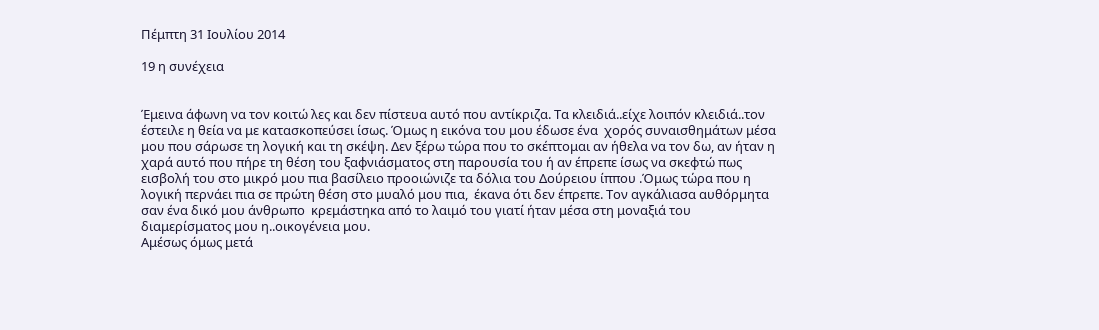Πέμπτη 31 Ιουλίου 2014

19 η συνέχεια


Έμεινα άφωνη να τον κοιτώ λες και δεν πίστευα αυτό που αντίκριζα. Τα κλειδιά..είχε λοιπόν κλειδιά..τον έστειλε η θεία να με κατασκοπεύσει ίσως. Όμως η εικόνα του μου έδωσε ένα  χορός συναισθημάτων μέσα μου που σάρωσε τη λογική και τη σκέψη. Δεν ξέρω τώρα που το σκέπτομαι αν ήθελα να τον δω, αν ήταν η χαρά αυτό που πήρε τη θέση του ξαφνιάσματος στη παρουσία του ή αν έπρεπε ίσως να σκεφτώ πως  εισβολή του στο μικρό μου πια βασίλειο προοιώνιζε τα δόλια του Δούρειου ίππου .Όμως τώρα που η λογική περνάει πια σε πρώτη θέση στο μυαλό μου πια,  έκανα ότι δεν έπρεπε. Τον αγκάλιασα αυθόρμητα σαν ένα δικό μου άνθρωπο  κρεμάστηκα από το λαιμό του γιατί ήταν μέσα στη μοναξιά του διαμερίσματος μου η..οικογένεια μου.
Αμέσως όμως μετά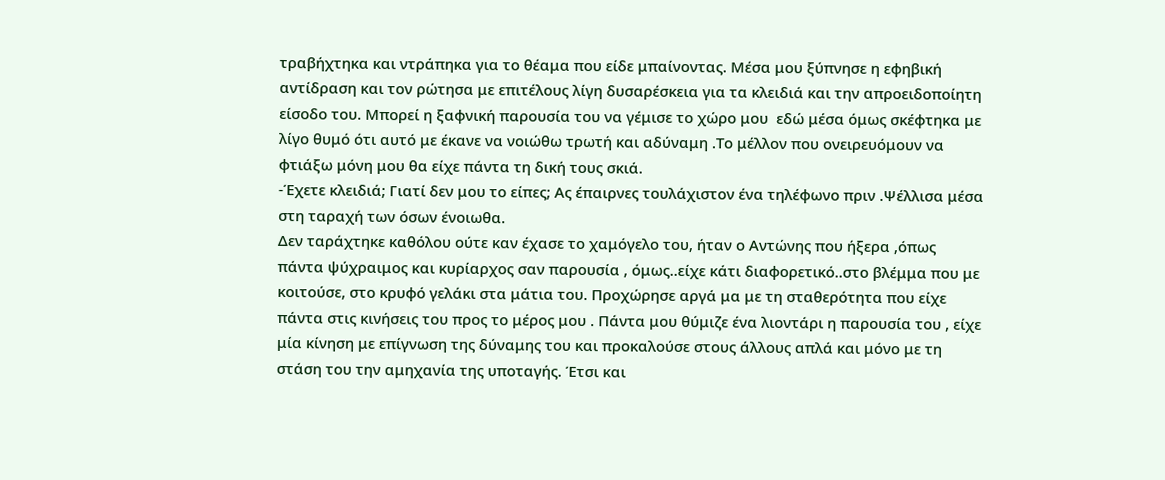τραβήχτηκα και ντράπηκα για το θέαμα που είδε μπαίνοντας. Μέσα μου ξύπνησε η εφηβική αντίδραση και τον ρώτησα με επιτέλους λίγη δυσαρέσκεια για τα κλειδιά και την απροειδοποίητη είσοδο του. Μπορεί η ξαφνική παρουσία του να γέμισε το χώρο μου  εδώ μέσα όμως σκέφτηκα με λίγο θυμό ότι αυτό με έκανε να νοιώθω τρωτή και αδύναμη .Το μέλλον που ονειρευόμουν να φτιάξω μόνη μου θα είχε πάντα τη δική τους σκιά.
-Έχετε κλειδιά; Γιατί δεν μου το είπες; Ας έπαιρνες τουλάχιστον ένα τηλέφωνο πριν .Ψέλλισα μέσα στη ταραχή των όσων ένοιωθα.
Δεν ταράχτηκε καθόλου ούτε καν έχασε το χαμόγελο του, ήταν ο Αντώνης που ήξερα ,όπως πάντα ψύχραιμος και κυρίαρχος σαν παρουσία , όμως..είχε κάτι διαφορετικό..στο βλέμμα που με κοιτούσε, στο κρυφό γελάκι στα μάτια του. Προχώρησε αργά μα με τη σταθερότητα που είχε πάντα στις κινήσεις του προς το μέρος μου . Πάντα μου θύμιζε ένα λιοντάρι η παρουσία του , είχε μία κίνηση με επίγνωση της δύναμης του και προκαλούσε στους άλλους απλά και μόνο με τη στάση του την αμηχανία της υποταγής. Έτσι και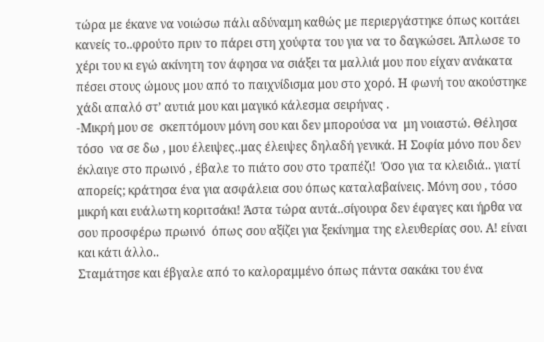τώρα με έκανε να νοιώσω πάλι αδύναμη καθώς με περιεργάστηκε όπως κοιτάει κανείς το..φρούτο πριν το πάρει στη χούφτα του για να το δαγκώσει. Άπλωσε το χέρι του κι εγώ ακίνητη τον άφησα να σιάξει τα μαλλιά μου που είχαν ανάκατα πέσει στους ώμους μου από το παιχνίδισμα μου στο χορό. Η φωνή του ακούστηκε χάδι απαλό στ’ αυτιά μου και μαγικό κάλεσμα σειρήνας .
-Μικρή μου σε  σκεπτόμουν μόνη σου και δεν μπορούσα να  μη νοιαστώ. Θέλησα τόσο  να σε δω , μου έλειψες..μας έλειψες δηλαδή γενικά. Η Σοφία μόνο που δεν έκλαιγε στο πρωινό , έβαλε το πιάτο σου στο τραπέζι!  Όσο για τα κλειδιά.. γιατί απορείς; κράτησα ένα για ασφάλεια σου όπως καταλαβαίνεις. Μόνη σου , τόσο μικρή και ευάλωτη κοριτσάκι! Άστα τώρα αυτά..σίγουρα δεν έφαγες και ήρθα να σου προσφέρω πρωινό  όπως σου αξίζει για ξεκίνημα της ελευθερίας σου. Α! είναι και κάτι άλλο..
Σταμάτησε και έβγαλε από το καλοραμμένο όπως πάντα σακάκι του ένα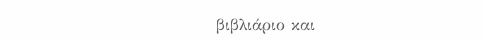βιβλιάριο και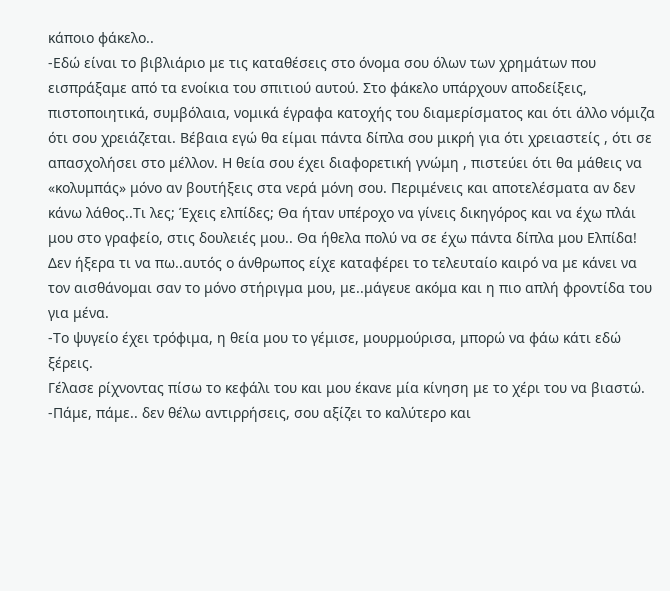κάποιο φάκελο..
-Εδώ είναι το βιβλιάριο με τις καταθέσεις στο όνομα σου όλων των χρημάτων που εισπράξαμε από τα ενοίκια του σπιτιού αυτού. Στο φάκελο υπάρχουν αποδείξεις, πιστοποιητικά, συμβόλαια, νομικά έγραφα κατοχής του διαμερίσματος και ότι άλλο νόμιζα ότι σου χρειάζεται. Βέβαια εγώ θα είμαι πάντα δίπλα σου μικρή για ότι χρειαστείς , ότι σε απασχολήσει στο μέλλον. Η θεία σου έχει διαφορετική γνώμη , πιστεύει ότι θα μάθεις να «κολυμπάς» μόνο αν βουτήξεις στα νερά μόνη σου. Περιμένεις και αποτελέσματα αν δεν κάνω λάθος..Τι λες; Έχεις ελπίδες; Θα ήταν υπέροχο να γίνεις δικηγόρος και να έχω πλάι μου στο γραφείο, στις δουλειές μου.. Θα ήθελα πολύ να σε έχω πάντα δίπλα μου Ελπίδα!
Δεν ήξερα τι να πω..αυτός ο άνθρωπος είχε καταφέρει το τελευταίο καιρό να με κάνει να τον αισθάνομαι σαν το μόνο στήριγμα μου, με..μάγευε ακόμα και η πιο απλή φροντίδα του για μένα.
-Το ψυγείο έχει τρόφιμα, η θεία μου το γέμισε, μουρμούρισα, μπορώ να φάω κάτι εδώ ξέρεις.
Γέλασε ρίχνοντας πίσω το κεφάλι του και μου έκανε μία κίνηση με το χέρι του να βιαστώ.
-Πάμε, πάμε.. δεν θέλω αντιρρήσεις, σου αξίζει το καλύτερο και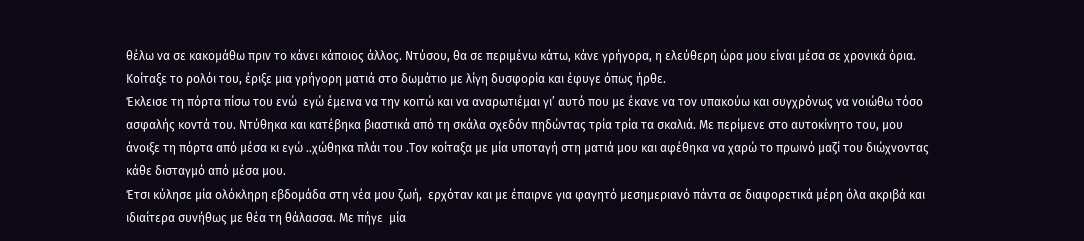θέλω να σε κακομάθω πριν το κάνει κάποιος άλλος. Ντύσου, θα σε περιμένω κάτω, κάνε γρήγορα, η ελεύθερη ώρα μου είναι μέσα σε χρονικά όρια. Κοίταξε το ρολόι του, έριξε μια γρήγορη ματιά στο δωμάτιο με λίγη δυσφορία και έφυγε όπως ήρθε.
Έκλεισε τη πόρτα πίσω του ενώ  εγώ έμεινα να την κοιτώ και να αναρωτιέμαι γι’ αυτό που με έκανε να τον υπακούω και συγχρόνως να νοιώθω τόσο ασφαλής κοντά του. Ντύθηκα και κατέβηκα βιαστικά από τη σκάλα σχεδόν πηδώντας τρία τρία τα σκαλιά. Με περίμενε στο αυτοκίνητο του, μου άνοιξε τη πόρτα από μέσα κι εγώ ..χώθηκα πλάι του .Τον κοίταξα με μία υποταγή στη ματιά μου και αφέθηκα να χαρώ το πρωινό μαζί του διώχνοντας κάθε δισταγμό από μέσα μου.
Έτσι κύλησε μία ολόκληρη εβδομάδα στη νέα μου ζωή,  ερχόταν και με έπαιρνε για φαγητό μεσημεριανό πάντα σε διαφορετικά μέρη όλα ακριβά και ιδιαίτερα συνήθως με θέα τη θάλασσα. Με πήγε  μία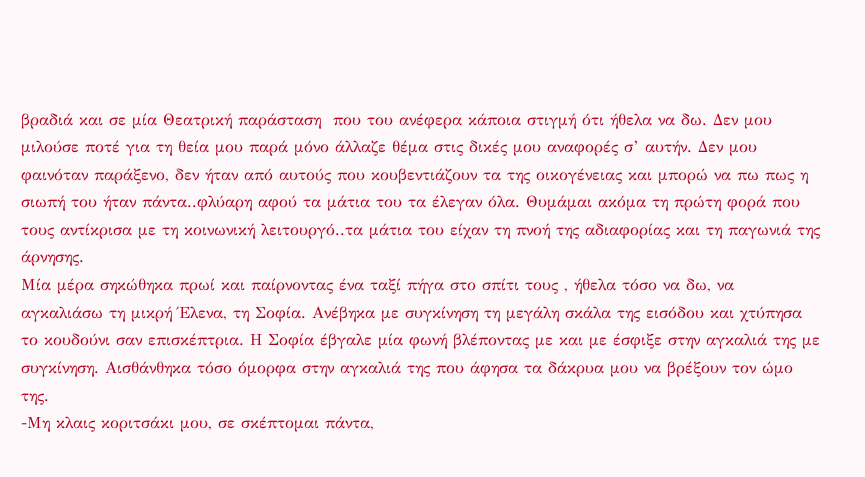βραδιά και σε μία Θεατρική παράσταση  που του ανέφερα κάποια στιγμή ότι ήθελα να δω. Δεν μου μιλούσε ποτέ για τη θεία μου παρά μόνο άλλαζε θέμα στις δικές μου αναφορές σ’ αυτήν. Δεν μου φαινόταν παράξενο, δεν ήταν από αυτούς που κουβεντιάζουν τα της οικογένειας και μπορώ να πω πως η σιωπή του ήταν πάντα..φλύαρη αφού τα μάτια του τα έλεγαν όλα. Θυμάμαι ακόμα τη πρώτη φορά που τους αντίκρισα με τη κοινωνική λειτουργό..τα μάτια του είχαν τη πνοή της αδιαφορίας και τη παγωνιά της άρνησης.
Μία μέρα σηκώθηκα πρωί και παίρνοντας ένα ταξί πήγα στο σπίτι τους , ήθελα τόσο να δω, να αγκαλιάσω τη μικρή Έλενα, τη Σοφία. Ανέβηκα με συγκίνηση τη μεγάλη σκάλα της εισόδου και χτύπησα το κουδούνι σαν επισκέπτρια. Η Σοφία έβγαλε μία φωνή βλέποντας με και με έσφιξε στην αγκαλιά της με συγκίνηση. Αισθάνθηκα τόσο όμορφα στην αγκαλιά της που άφησα τα δάκρυα μου να βρέξουν τον ώμο της.
-Μη κλαις κοριτσάκι μου, σε σκέπτομαι πάντα,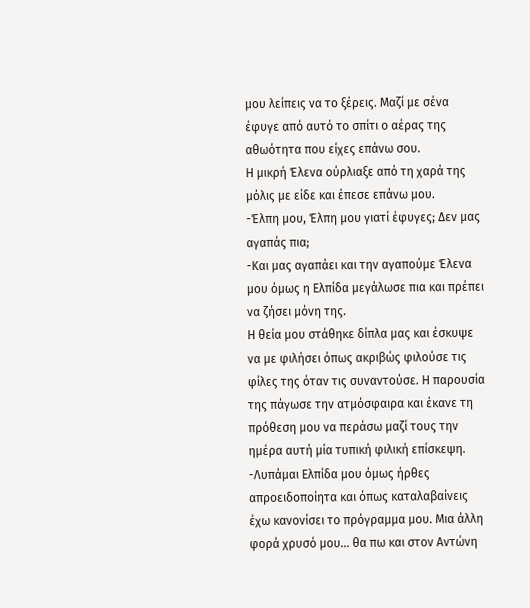μου λείπεις να το ξέρεις. Μαζί με σένα έφυγε από αυτό το σπίτι ο αέρας της αθωότητα που είχες επάνω σου.
Η μικρή Έλενα ούρλιαξε από τη χαρά της μόλις με είδε και έπεσε επάνω μου.
-Έλπη μου, Έλπη μου γιατί έφυγες; Δεν μας αγαπάς πια;
-Και μας αγαπάει και την αγαπούμε Έλενα μου όμως η Ελπίδα μεγάλωσε πια και πρέπει να ζήσει μόνη της.
Η θεία μου στάθηκε δίπλα μας και έσκυψε να με φιλήσει όπως ακριβώς φιλούσε τις φίλες της όταν τις συναντούσε. Η παρουσία της πάγωσε την ατμόσφαιρα και έκανε τη πρόθεση μου να περάσω μαζί τους την ημέρα αυτή μία τυπική φιλική επίσκεψη.
-Λυπάμαι Ελπίδα μου όμως ήρθες απροειδοποίητα και όπως καταλαβαίνεις έχω κανονίσει το πρόγραμμα μου. Μια άλλη φορά χρυσό μου… θα πω και στον Αντώνη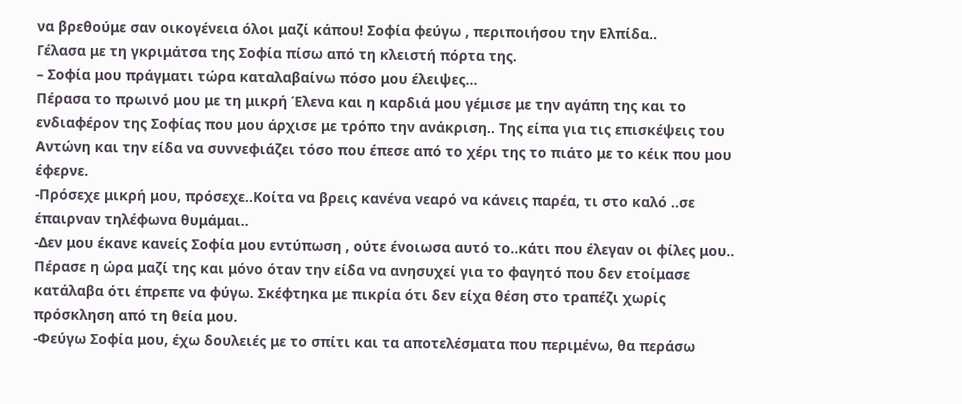να βρεθούμε σαν οικογένεια όλοι μαζί κάπου! Σοφία φεύγω , περιποιήσου την Ελπίδα..
Γέλασα με τη γκριμάτσα της Σοφία πίσω από τη κλειστή πόρτα της.
– Σοφία μου πράγματι τώρα καταλαβαίνω πόσο μου έλειψες…
Πέρασα το πρωινό μου με τη μικρή Έλενα και η καρδιά μου γέμισε με την αγάπη της και το ενδιαφέρον της Σοφίας που μου άρχισε με τρόπο την ανάκριση.. Της είπα για τις επισκέψεις του Αντώνη και την είδα να συννεφιάζει τόσο που έπεσε από το χέρι της το πιάτο με το κέικ που μου έφερνε.
-Πρόσεχε μικρή μου, πρόσεχε..Κοίτα να βρεις κανένα νεαρό να κάνεις παρέα, τι στο καλό ..σε έπαιρναν τηλέφωνα θυμάμαι..
-Δεν μου έκανε κανείς Σοφία μου εντύπωση , ούτε ένοιωσα αυτό το..κάτι που έλεγαν οι φίλες μου..
Πέρασε η ώρα μαζί της και μόνο όταν την είδα να ανησυχεί για το φαγητό που δεν ετοίμασε κατάλαβα ότι έπρεπε να φύγω. Σκέφτηκα με πικρία ότι δεν είχα θέση στο τραπέζι χωρίς πρόσκληση από τη θεία μου.
-Φεύγω Σοφία μου, έχω δουλειές με το σπίτι και τα αποτελέσματα που περιμένω, θα περάσω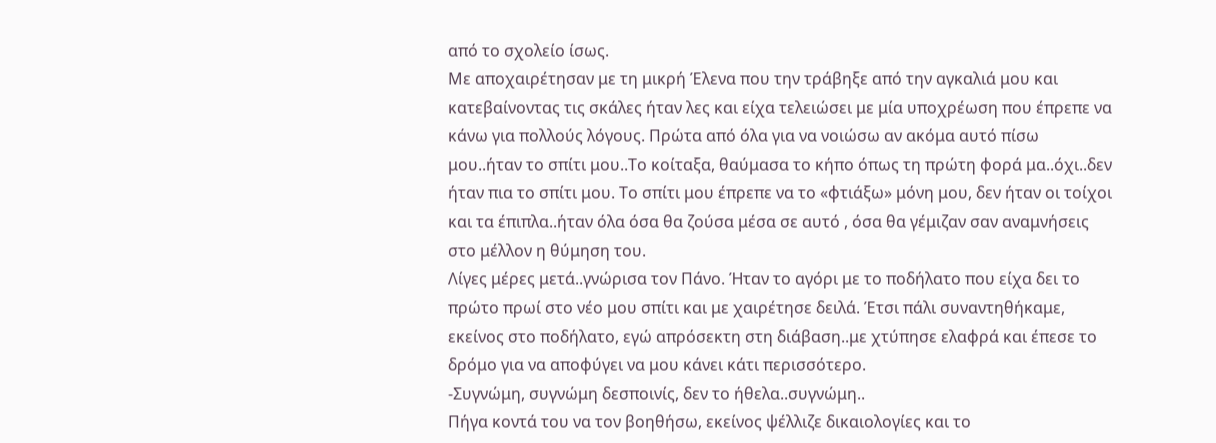από το σχολείο ίσως.
Με αποχαιρέτησαν με τη μικρή Έλενα που την τράβηξε από την αγκαλιά μου και κατεβαίνοντας τις σκάλες ήταν λες και είχα τελειώσει με μία υποχρέωση που έπρεπε να κάνω για πολλούς λόγους. Πρώτα από όλα για να νοιώσω αν ακόμα αυτό πίσω μου..ήταν το σπίτι μου..Το κοίταξα, θαύμασα το κήπο όπως τη πρώτη φορά μα..όχι..δεν ήταν πια το σπίτι μου. Το σπίτι μου έπρεπε να το «φτιάξω» μόνη μου, δεν ήταν οι τοίχοι και τα έπιπλα..ήταν όλα όσα θα ζούσα μέσα σε αυτό , όσα θα γέμιζαν σαν αναμνήσεις στο μέλλον η θύμηση του.
Λίγες μέρες μετά..γνώρισα τον Πάνο. Ήταν το αγόρι με το ποδήλατο που είχα δει το πρώτο πρωί στο νέο μου σπίτι και με χαιρέτησε δειλά. Έτσι πάλι συναντηθήκαμε, εκείνος στο ποδήλατο, εγώ απρόσεκτη στη διάβαση..με χτύπησε ελαφρά και έπεσε το δρόμο για να αποφύγει να μου κάνει κάτι περισσότερο.
-Συγνώμη, συγνώμη δεσποινίς, δεν το ήθελα..συγνώμη..
Πήγα κοντά του να τον βοηθήσω, εκείνος ψέλλιζε δικαιολογίες και το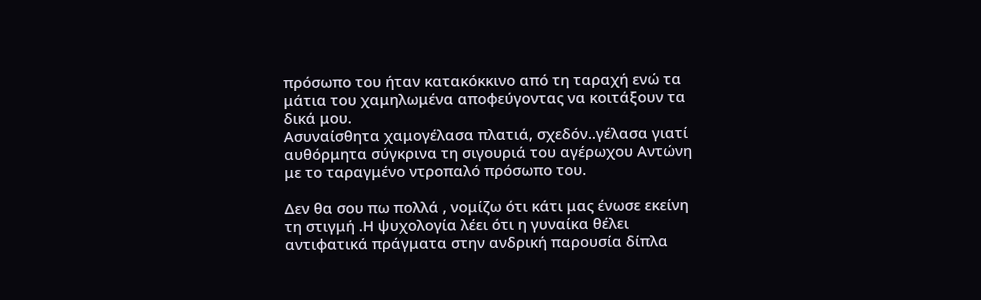πρόσωπο του ήταν κατακόκκινο από τη ταραχή ενώ τα μάτια του χαμηλωμένα αποφεύγοντας να κοιτάξουν τα δικά μου.
Ασυναίσθητα χαμογέλασα πλατιά, σχεδόν..γέλασα γιατί αυθόρμητα σύγκρινα τη σιγουριά του αγέρωχου Αντώνη με το ταραγμένο ντροπαλό πρόσωπο του.

Δεν θα σου πω πολλά , νομίζω ότι κάτι μας ένωσε εκείνη τη στιγμή .Η ψυχολογία λέει ότι η γυναίκα θέλει αντιφατικά πράγματα στην ανδρική παρουσία δίπλα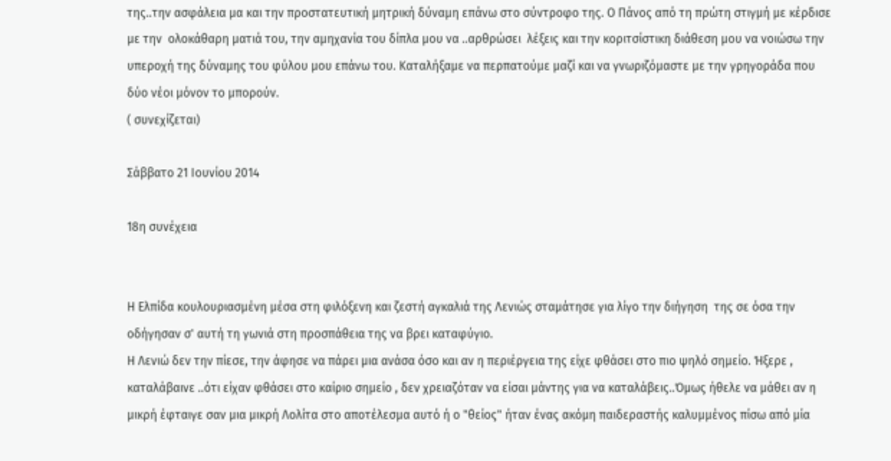της..την ασφάλεια μα και την προστατευτική μητρική δύναμη επάνω στο σύντροφο της. Ο Πάνος από τη πρώτη στιγμή με κέρδισε με την  ολοκάθαρη ματιά του, την αμηχανία του δίπλα μου να ..αρθρώσει  λέξεις και την κοριτσίστικη διάθεση μου να νοιώσω την υπεροχή της δύναμης του φύλου μου επάνω του. Καταλήξαμε να περπατούμε μαζί και να γνωριζόμαστε με την γρηγοράδα που δύο νέοι μόνον το μπορούν.
( συνεχίζεται)

Σάββατο 21 Ιουνίου 2014

18η συνέχεια


Η Ελπίδα κουλουριασμένη μέσα στη φιλόξενη και ζεστή αγκαλιά της Λενιώς σταμάτησε για λίγο την διήγηση  της σε όσα την οδήγησαν σ' αυτή τη γωνιά στη προσπάθεια της να βρει καταφύγιο.
Η Λενιώ δεν την πίεσε, την άφησε να πάρει μια ανάσα όσο και αν η περιέργεια της είχε φθάσει στο πιο ψηλό σημείο. Ήξερε , καταλάβαινε ..ότι είχαν φθάσει στο καίριο σημείο , δεν χρειαζόταν να είσαι μάντης για να καταλάβεις..Όμως ήθελε να μάθει αν η μικρή έφταιγε σαν μια μικρή Λολίτα στο αποτέλεσμα αυτό ή ο "θείος" ήταν ένας ακόμη παιδεραστής καλυμμένος πίσω από μία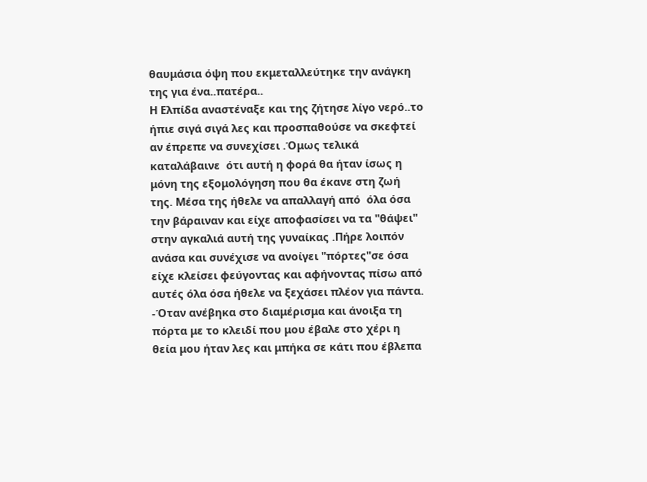θαυμάσια όψη που εκμεταλλεύτηκε την ανάγκη της για ένα..πατέρα..
Η Ελπίδα αναστέναξε και της ζήτησε λίγο νερό..το ήπιε σιγά σιγά λες και προσπαθούσε να σκεφτεί αν έπρεπε να συνεχίσει .Όμως τελικά καταλάβαινε  ότι αυτή η φορά θα ήταν ίσως η μόνη της εξομολόγηση που θα έκανε στη ζωή της. Μέσα της ήθελε να απαλλαγή από  όλα όσα την βάραιναν και είχε αποφασίσει να τα "θάψει" στην αγκαλιά αυτή της γυναίκας .Πήρε λοιπόν ανάσα και συνέχισε να ανοίγει "πόρτες"σε όσα είχε κλείσει φεύγοντας και αφήνοντας πίσω από αυτές όλα όσα ήθελε να ξεχάσει πλέον για πάντα.
-Όταν ανέβηκα στο διαμέρισμα και άνοιξα τη πόρτα με το κλειδί που μου έβαλε στο χέρι η θεία μου ήταν λες και μπήκα σε κάτι που έβλεπα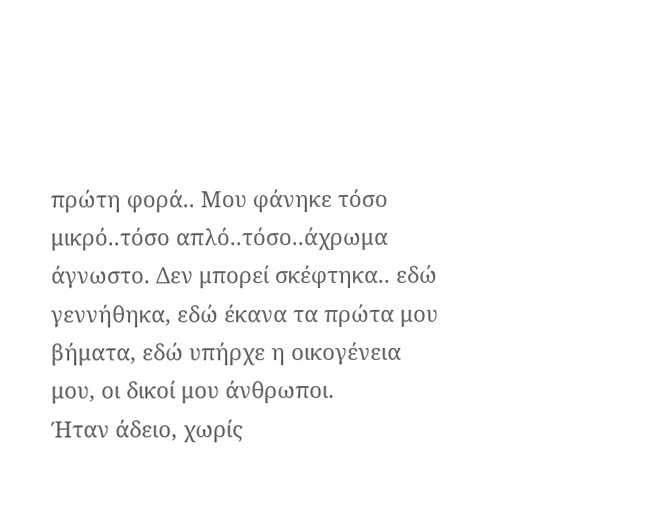πρώτη φορά.. Μου φάνηκε τόσο μικρό..τόσο απλό..τόσο..άχρωμα άγνωστο. Δεν μπορεί σκέφτηκα.. εδώ γεννήθηκα, εδώ έκανα τα πρώτα μου βήματα, εδώ υπήρχε η οικογένεια μου, οι δικοί μου άνθρωποι.
Ήταν άδειο, χωρίς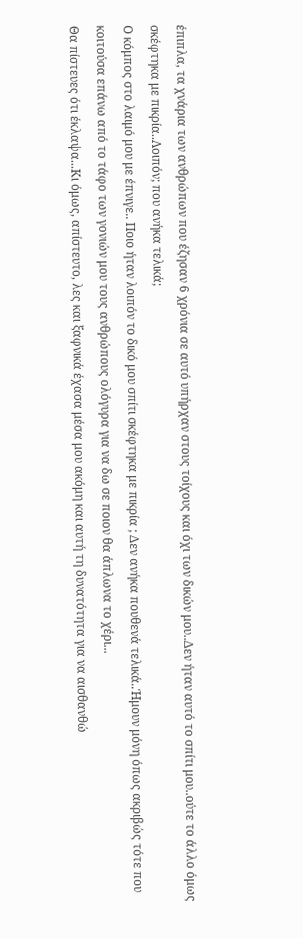έπιπλα, τα χνάρια των ανθρώπων που έζησαν 6 χρόνια σε αυτό υπήρχαν στους τοίχους και όχι των δικών μου..Δεν ήταν αυτό το σπίτι μου..ούτε το άλλο όμως σκέφτηκα με πικρία..Λοιπόν; που ανήκα τελικά;
Ο κόμπος στο λαιμό μου με έπνιγε.. Ποιο ήταν λοιπόν το δικό μου σπίτι σκέφτηκα με πικρία ; Δεν ανήκα πουθενά τελικά..Ήμουν μόνη όπως ακριβώς τότε που κοιτούσα επάνω από το τάφο των γονιών μου τους ανθρώπους ολόγυρα για να δω σε ποιον θα άπλωνα το χέρι...
Θα πίστευες ότι έκλαψα...Κι όμως, απίστευτο, λες και ξαφνικά έχασα μέσα μου ακόμη και αυτή τη δυνατότητα για να αισθανθώ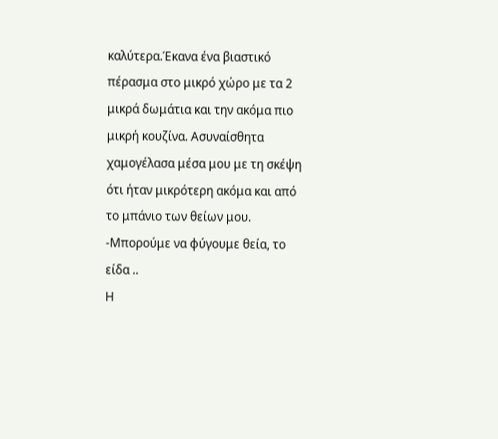καλύτερα.Έκανα ένα βιαστικό πέρασμα στο μικρό χώρο με τα 2 μικρά δωμάτια και την ακόμα πιο μικρή κουζίνα. Ασυναίσθητα χαμογέλασα μέσα μου με τη σκέψη ότι ήταν μικρότερη ακόμα και από το μπάνιο των θείων μου.
-Μπορούμε να φύγουμε θεία, το είδα ..
Η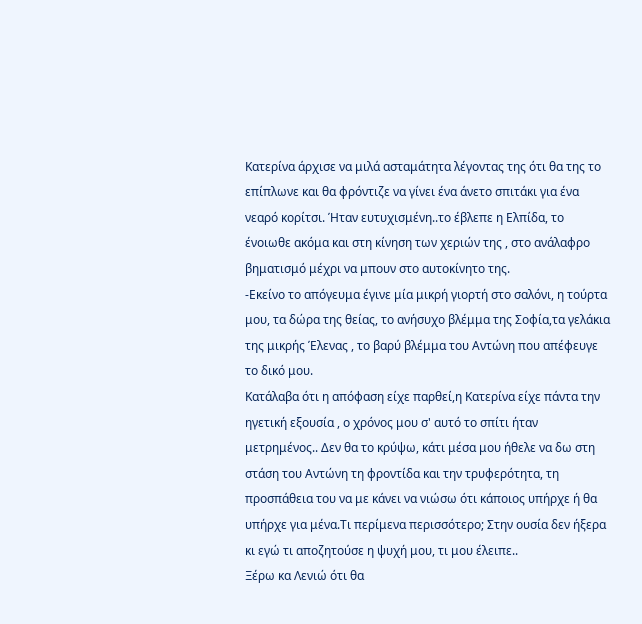Κατερίνα άρχισε να μιλά ασταμάτητα λέγοντας της ότι θα της το επίπλωνε και θα φρόντιζε να γίνει ένα άνετο σπιτάκι για ένα νεαρό κορίτσι. Ήταν ευτυχισμένη..το έβλεπε η Ελπίδα, το ένοιωθε ακόμα και στη κίνηση των χεριών της , στο ανάλαφρο βηματισμό μέχρι να μπουν στο αυτοκίνητο της.
-Εκείνο το απόγευμα έγινε μία μικρή γιορτή στο σαλόνι, η τούρτα μου, τα δώρα της θείας, το ανήσυχο βλέμμα της Σοφία,τα γελάκια της μικρής Έλενας , το βαρύ βλέμμα του Αντώνη που απέφευγε το δικό μου.
Κατάλαβα ότι η απόφαση είχε παρθεί,η Κατερίνα είχε πάντα την ηγετική εξουσία , ο χρόνος μου σ' αυτό το σπίτι ήταν μετρημένος.. Δεν θα το κρύψω, κάτι μέσα μου ήθελε να δω στη στάση του Αντώνη τη φροντίδα και την τρυφερότητα, τη προσπάθεια του να με κάνει να νιώσω ότι κάποιος υπήρχε ή θα υπήρχε για μένα.Τι περίμενα περισσότερο; Στην ουσία δεν ήξερα κι εγώ τι αποζητούσε η ψυχή μου, τι μου έλειπε..
Ξέρω κα Λενιώ ότι θα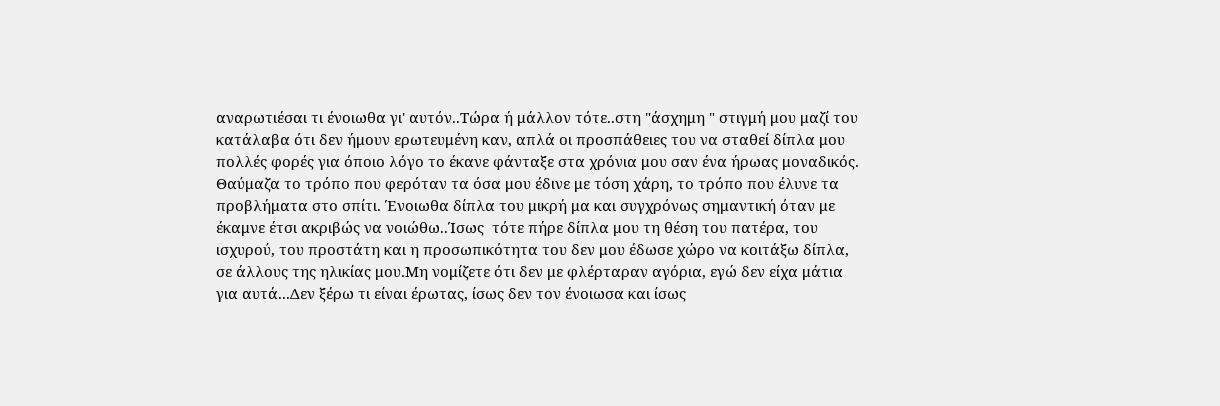αναρωτιέσαι τι ένοιωθα γι' αυτόν..Τώρα ή μάλλον τότε..στη "άσχημη " στιγμή μου μαζί του κατάλαβα ότι δεν ήμουν ερωτευμένη καν, απλά οι προσπάθειες του να σταθεί δίπλα μου πολλές φορές για όποιο λόγο το έκανε φάνταξε στα χρόνια μου σαν ένα ήρωας μοναδικός. Θαύμαζα το τρόπο που φερόταν τα όσα μου έδινε με τόση χάρη, το τρόπο που έλυνε τα προβλήματα στο σπίτι. Ένοιωθα δίπλα του μικρή μα και συγχρόνως σημαντική όταν με έκαμνε έτσι ακριβώς να νοιώθω..Ίσως  τότε πήρε δίπλα μου τη θέση του πατέρα, του ισχυρού, του προστάτη και η προσωπικότητα του δεν μου έδωσε χώρο να κοιτάξω δίπλα, σε άλλους της ηλικίας μου.Μη νομίζετε ότι δεν με φλέρταραν αγόρια, εγώ δεν είχα μάτια για αυτά...Δεν ξέρω τι είναι έρωτας, ίσως δεν τον ένοιωσα και ίσως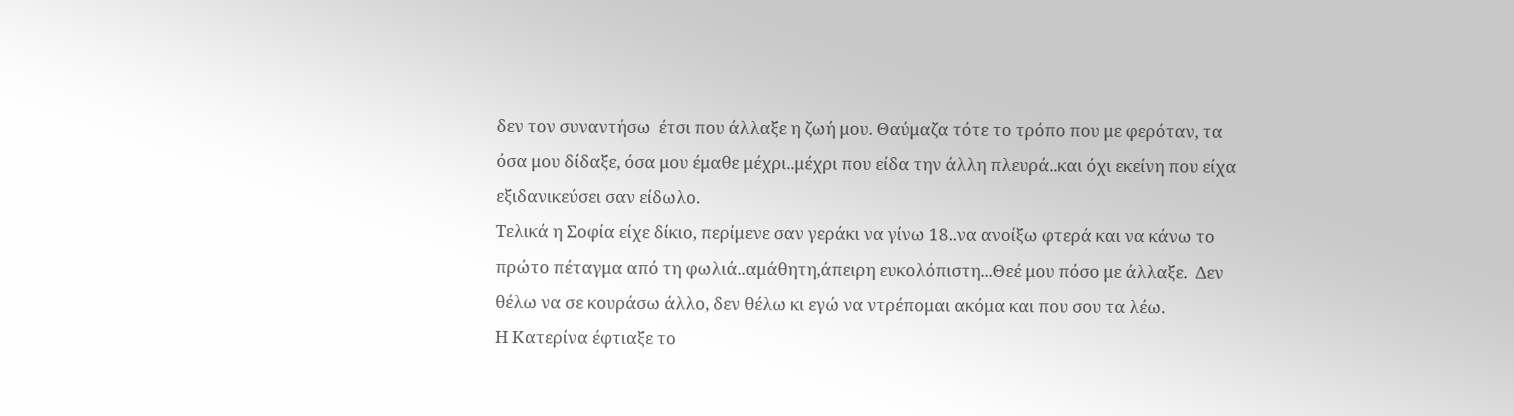δεν τον συναντήσω  έτσι που άλλαξε η ζωή μου. Θαύμαζα τότε το τρόπο που με φερόταν, τα όσα μου δίδαξε, όσα μου έμαθε μέχρι..μέχρι που είδα την άλλη πλευρά..και όχι εκείνη που είχα εξιδανικεύσει σαν είδωλο.
Τελικά η Σοφία είχε δίκιο, περίμενε σαν γεράκι να γίνω 18..να ανοίξω φτερά και να κάνω το πρώτο πέταγμα από τη φωλιά..αμάθητη,άπειρη ευκολόπιστη...Θεέ μου πόσο με άλλαξε.  Δεν θέλω να σε κουράσω άλλο, δεν θέλω κι εγώ να ντρέπομαι ακόμα και που σου τα λέω.
Η Κατερίνα έφτιαξε το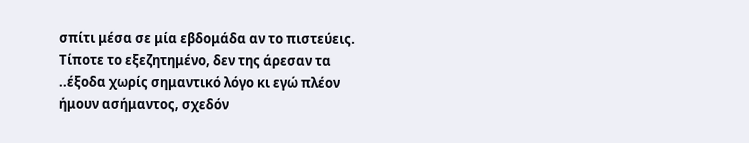σπίτι μέσα σε μία εβδομάδα αν το πιστεύεις. Τίποτε το εξεζητημένο, δεν της άρεσαν τα ..έξοδα χωρίς σημαντικό λόγο κι εγώ πλέον ήμουν ασήμαντος, σχεδόν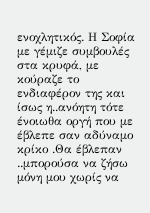ενοχλητικός. Η Σοφία με γέμιζε συμβουλές στα κρυφά, με κούραζε το ενδιαφέρον της και ίσως η..ανόητη τότε  ένοιωθα οργή που με έβλεπε σαν αδύναμο κρίκο .Θα έβλεπαν ..μπορούσα να ζήσω μόνη μου χωρίς να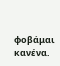φοβάμαι κανένα.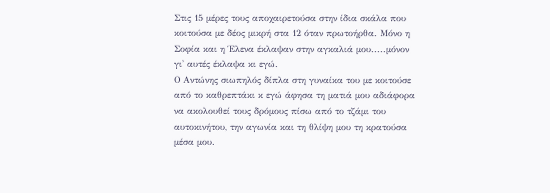Στις 15 μέρες τους αποχαιρετούσα στην ίδια σκάλα που κοιτούσα με δέος μικρή στα 12 όταν πρωτοήρθα. Μόνο η Σοφία και η Έλενα έκλαψαν στην αγκαλιά μου.....μόνον γι' αυτές έκλαψα κι εγώ.
Ο Αντώνης σιωπηλός δίπλα στη γυναίκα του με κοιτούσε από το καθρεπτάκι κ εγώ άφησα τη ματιά μου αδιάφορα να ακολουθεί τους δρόμους πίσω από το τζάμι του αυτοκινήτου, την αγωνία και τη θλίψη μου τη κρατούσα μέσα μου.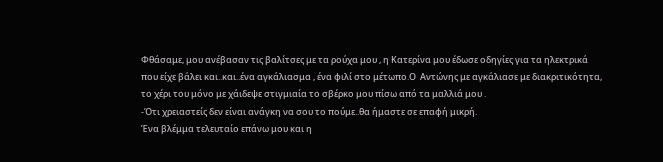Φθάσαμε, μου ανέβασαν τις βαλίτσες με τα ρούχα μου , η Κατερίνα μου έδωσε οδηγίες για τα ηλεκτρικά που είχε βάλει και..και..ένα αγκάλιασμα , ένα φιλί στο μέτωπο.Ο  Αντώνης με αγκάλιασε με διακριτικότητα, το χέρι του μόνο με χάιδεψε στιγμιαία το σβέρκο μου πίσω από τα μαλλιά μου .
-Ότι χρειαστείς δεν είναι ανάγκη να σου το πούμε..θα ήμαστε σε επαφή μικρή.
Ένα βλέμμα τελευταίο επάνω μου και η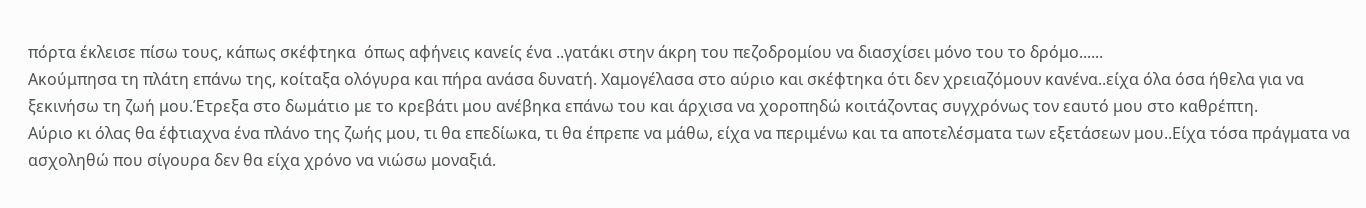πόρτα έκλεισε πίσω τους, κάπως σκέφτηκα  όπως αφήνεις κανείς ένα ..γατάκι στην άκρη του πεζοδρομίου να διασχίσει μόνο του το δρόμο......
Ακούμπησα τη πλάτη επάνω της, κοίταξα ολόγυρα και πήρα ανάσα δυνατή. Χαμογέλασα στο αύριο και σκέφτηκα ότι δεν χρειαζόμουν κανένα..είχα όλα όσα ήθελα για να ξεκινήσω τη ζωή μου.Έτρεξα στο δωμάτιο με το κρεβάτι μου ανέβηκα επάνω του και άρχισα να χοροπηδώ κοιτάζοντας συγχρόνως τον εαυτό μου στο καθρέπτη.
Αύριο κι όλας θα έφτιαχνα ένα πλάνο της ζωής μου, τι θα επεδίωκα, τι θα έπρεπε να μάθω, είχα να περιμένω και τα αποτελέσματα των εξετάσεων μου..Είχα τόσα πράγματα να ασχοληθώ που σίγουρα δεν θα είχα χρόνο να νιώσω μοναξιά.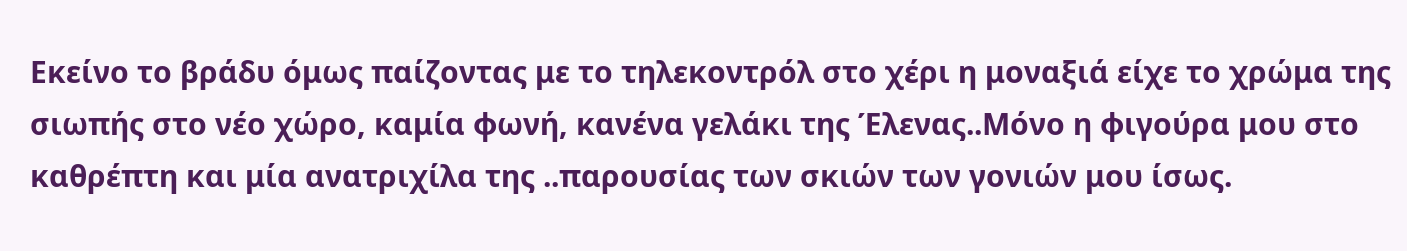Εκείνο το βράδυ όμως παίζοντας με το τηλεκοντρόλ στο χέρι η μοναξιά είχε το χρώμα της σιωπής στο νέο χώρο, καμία φωνή, κανένα γελάκι της Έλενας..Μόνο η φιγούρα μου στο καθρέπτη και μία ανατριχίλα της ..παρουσίας των σκιών των γονιών μου ίσως.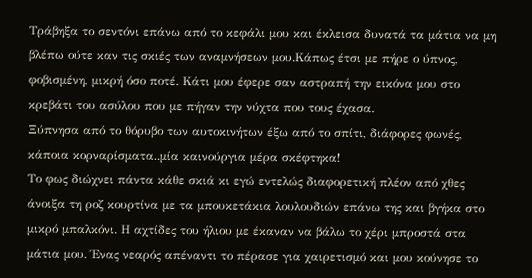Τράβηξα το σεντόνι επάνω από το κεφάλι μου και έκλεισα δυνατά τα μάτια να μη βλέπω ούτε καν τις σκιές των αναμνήσεων μου.Κάπως έτσι με πήρε ο ύπνος, φοβισμένη, μικρή όσο ποτέ. Κάτι μου έφερε σαν αστραπή την εικόνα μου στο κρεβάτι του ασύλου που με πήγαν την νύχτα που τους έχασα.
Ξύπνησα από το θόρυβο των αυτοκινήτων έξω από το σπίτι, διάφορες φωνές, κάποια κορναρίσματα..μία καινούργια μέρα σκέφτηκα!
Το φως διώχνει πάντα κάθε σκιά κι εγώ εντελώς διαφορετική πλέον από χθες άνοιξα τη ροζ κουρτίνα με τα μπουκετάκια λουλουδιών επάνω της και βγήκα στο μικρό μπαλκόνι. Η αχτίδες του ήλιου με έκαναν να βάλω το χέρι μπροστά στα μάτια μου. Ένας νεαρός απέναντι το πέρασε για χαιρετισμό και μου κούνησε το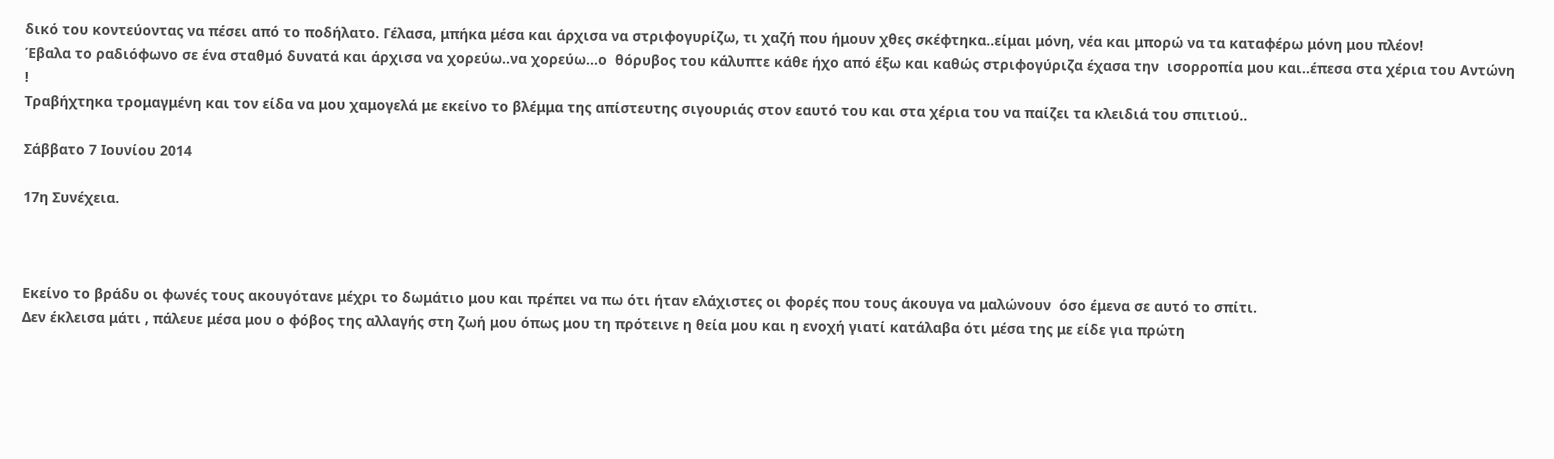δικό του κοντεύοντας να πέσει από το ποδήλατο. Γέλασα, μπήκα μέσα και άρχισα να στριφογυρίζω, τι χαζή που ήμουν χθες σκέφτηκα..είμαι μόνη, νέα και μπορώ να τα καταφέρω μόνη μου πλέον!
Έβαλα το ραδιόφωνο σε ένα σταθμό δυνατά και άρχισα να χορεύω..να χορεύω...ο  θόρυβος του κάλυπτε κάθε ήχο από έξω και καθώς στριφογύριζα έχασα την  ισορροπία μου και..έπεσα στα χέρια του Αντώνη !
Τραβήχτηκα τρομαγμένη και τον είδα να μου χαμογελά με εκείνο το βλέμμα της απίστευτης σιγουριάς στον εαυτό του και στα χέρια του να παίζει τα κλειδιά του σπιτιού..

Σάββατο 7 Ιουνίου 2014

17η Συνέχεια.



Εκείνο το βράδυ οι φωνές τους ακουγότανε μέχρι το δωμάτιο μου και πρέπει να πω ότι ήταν ελάχιστες οι φορές που τους άκουγα να μαλώνουν  όσο έμενα σε αυτό το σπίτι.
Δεν έκλεισα μάτι , πάλευε μέσα μου ο φόβος της αλλαγής στη ζωή μου όπως μου τη πρότεινε η θεία μου και η ενοχή γιατί κατάλαβα ότι μέσα της με είδε για πρώτη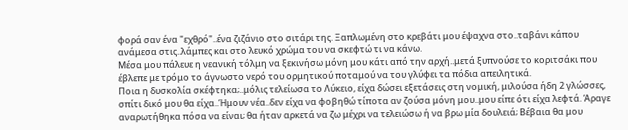φορά σαν ένα "εχθρό"..ένα ζιζάνιο στο σιτάρι της. Ξαπλωμένη στο κρεβάτι μου έψαχνα στο..ταβάνι κάπου ανάμεσα στις..λάμπες και στο λευκό χρώμα του να σκεφτώ τι να κάνω.
Μέσα μου πάλευε η νεανική τόλμη να ξεκινήσω μόνη μου κάτι από την αρχή..μετά ξυπνούσε το κοριτσάκι που έβλεπε με τρόμο το άγνωστο νερό του ορμητικού ποταμού να του γλύφει τα πόδια απειλητικά.
Ποια η δυσκολία σκέφτηκα;..μόλις τελείωσα το Λύκειο, είχα δώσει εξετάσεις στη νομική, μιλούσα ήδη 2 γλώσσες, σπίτι δικό μου θα είχα..Ήμουν νέα..δεν είχα να φοβηθώ τίποτα αν ζούσα μόνη μου..μου είπε ότι είχα λεφτά. Άραγε αναρωτήθηκα πόσα να είναι; θα ήταν αρκετά να ζω μέχρι να τελειώσω ή να βρω μία δουλειά; Βέβαια θα μου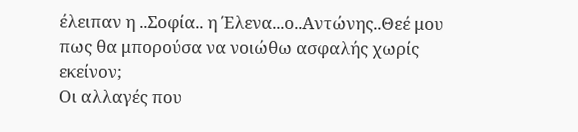έλειπαν η ..Σοφία.. η Έλενα...ο..Αντώνης..Θεέ μου πως θα μπορούσα να νοιώθω ασφαλής χωρίς εκείνον;
Οι αλλαγές που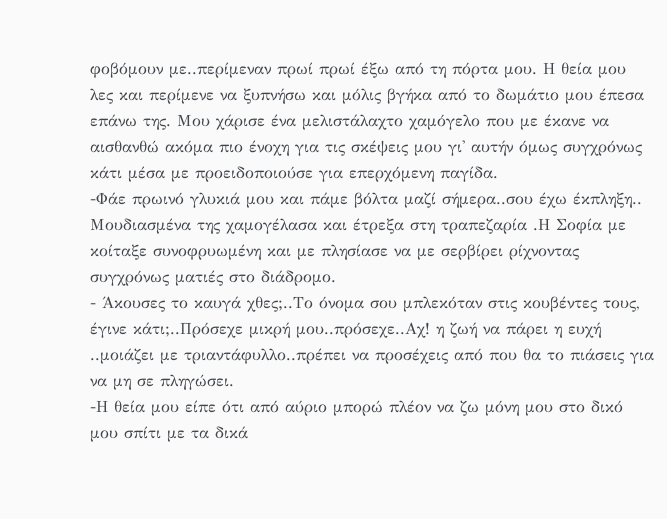φοβόμουν με..περίμεναν πρωί πρωί έξω από τη πόρτα μου. Η θεία μου λες και περίμενε να ξυπνήσω και μόλις βγήκα από το δωμάτιο μου έπεσα επάνω της. Μου χάρισε ένα μελιστάλαχτο χαμόγελο που με έκανε να αισθανθώ ακόμα πιο ένοχη για τις σκέψεις μου γι' αυτήν όμως συγχρόνως κάτι μέσα με προειδοποιούσε για επερχόμενη παγίδα.
-Φάε πρωινό γλυκιά μου και πάμε βόλτα μαζί σήμερα..σου έχω έκπληξη..
Μουδιασμένα της χαμογέλασα και έτρεξα στη τραπεζαρία .Η Σοφία με κοίταξε συνοφρυωμένη και με πλησίασε να με σερβίρει ρίχνοντας συγχρόνως ματιές στο διάδρομο.
- Άκουσες το καυγά χθες;..Το όνομα σου μπλεκόταν στις κουβέντες τους, έγινε κάτι;..Πρόσεχε μικρή μου..πρόσεχε..Αχ! η ζωή να πάρει η ευχή ..μοιάζει με τριαντάφυλλο..πρέπει να προσέχεις από που θα το πιάσεις για να μη σε πληγώσει.
-Η θεία μου είπε ότι από αύριο μπορώ πλέον να ζω μόνη μου στο δικό μου σπίτι με τα δικά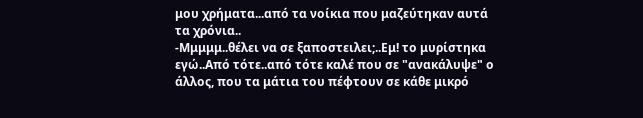μου χρήματα...από τα νοίκια που μαζεύτηκαν αυτά τα χρόνια..
-Μμμμμ..θέλει να σε ξαποστειλει;..Εμ! το μυρίστηκα εγώ..Από τότε..από τότε καλέ που σε "ανακάλυψε" ο άλλος, που τα μάτια του πέφτουν σε κάθε μικρό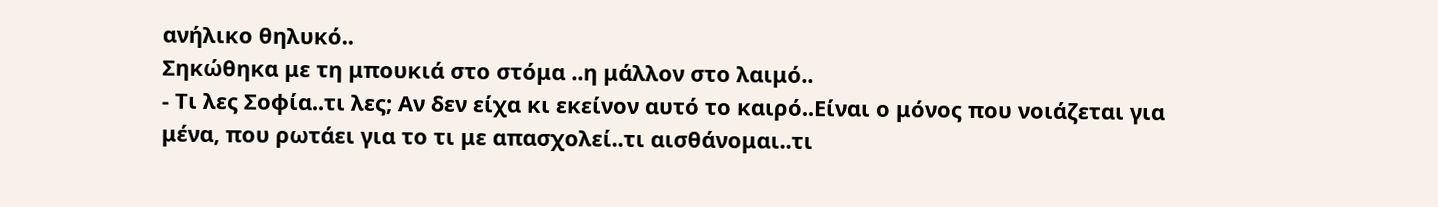ανήλικο θηλυκό..
Σηκώθηκα με τη μπουκιά στο στόμα ..η μάλλον στο λαιμό..
- Τι λες Σοφία..τι λες; Αν δεν είχα κι εκείνον αυτό το καιρό..Είναι ο μόνος που νοιάζεται για μένα, που ρωτάει για το τι με απασχολεί..τι αισθάνομαι..τι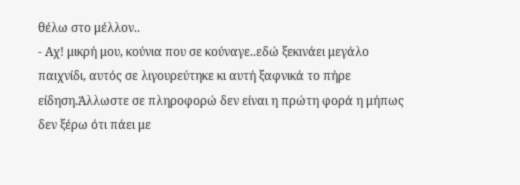θέλω στο μέλλον..
- Αχ! μικρή μου, κούνια που σε κούναγε..εδώ ξεκινάει μεγάλο παιχνίδι, αυτός σε λιγουρεύτηκε κι αυτή ξαφνικά το πήρε είδηση.Άλλωστε σε πληροφορώ δεν είναι η πρώτη φορά η μήπως δεν ξέρω ότι πάει με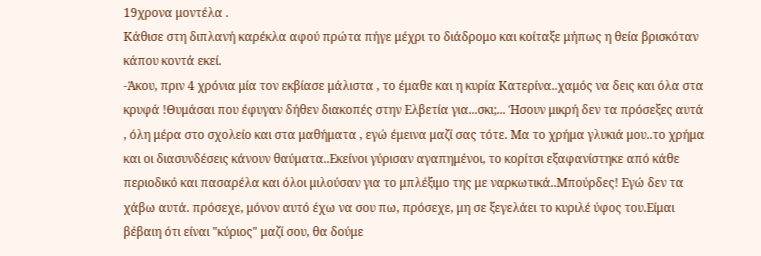19χρονα μοντέλα .
Κάθισε στη διπλανή καρέκλα αφού πρώτα πήγε μέχρι το διάδρομο και κοίταξε μήπως η θεία βρισκόταν κάπου κοντά εκεί.
-Άκου, πριν 4 χρόνια μία τον εκβίασε μάλιστα , το έμαθε και η κυρία Κατερίνα..χαμός να δεις και όλα στα κρυφά !Θυμάσαι που έφυγαν δήθεν διακοπές στην Ελβετία για...σκι;... Ήσουν μικρή δεν τα πρόσεξες αυτά , όλη μέρα στο σχολείο και στα μαθήματα , εγώ έμεινα μαζί σας τότε. Μα το χρήμα γλυκιά μου..το χρήμα και οι διασυνδέσεις κάνουν θαύματα..Εκείνοι γύρισαν αγαπημένοι, το κορίτσι εξαφανίστηκε από κάθε περιοδικό και πασαρέλα και όλοι μιλούσαν για το μπλέξιμο της με ναρκωτικά..Μπούρδες! Εγώ δεν τα χάβω αυτά. πρόσεχε, μόνον αυτό έχω να σου πω, πρόσεχε, μη σε ξεγελάει το κυριλέ ύφος του.Είμαι βέβαιη ότι είναι "κύριος" μαζί σου, θα δούμε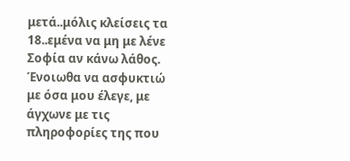μετά..μόλις κλείσεις τα 18..εμένα να μη με λένε Σοφία αν κάνω λάθος.
Ένοιωθα να ασφυκτιώ με όσα μου έλεγε, με άγχωνε με τις πληροφορίες της που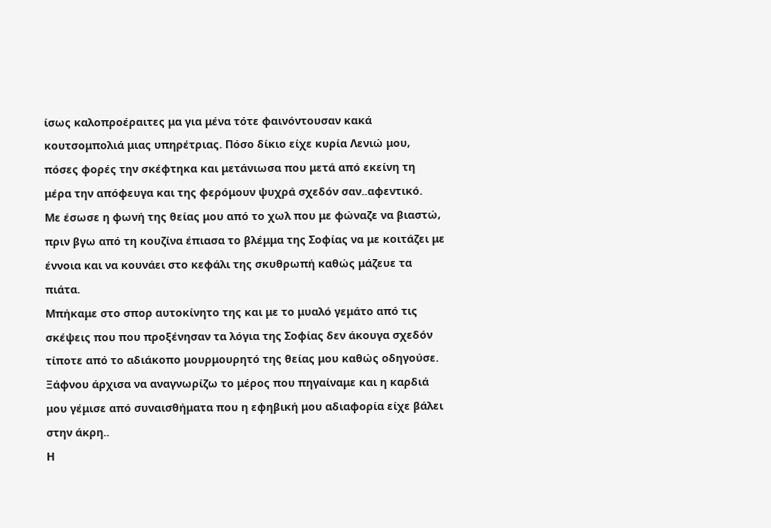ίσως καλοπροέραιτες μα για μένα τότε φαινόντουσαν κακά κουτσομπολιά μιας υπηρέτριας. Πόσο δίκιο είχε κυρία Λενιώ μου, πόσες φορές την σκέφτηκα και μετάνιωσα που μετά από εκείνη τη μέρα την απόφευγα και της φερόμουν ψυχρά σχεδόν σαν..αφεντικό.
Με έσωσε η φωνή της θείας μου από το χωλ που με φώναζε να βιαστώ, πριν βγω από τη κουζίνα έπιασα το βλέμμα της Σοφίας να με κοιτάζει με έννοια και να κουνάει στο κεφάλι της σκυθρωπή καθώς μάζευε τα πιάτα.
Μπήκαμε στο σπορ αυτοκίνητο της και με το μυαλό γεμάτο από τις σκέψεις που που προξένησαν τα λόγια της Σοφίας δεν άκουγα σχεδόν τίποτε από το αδιάκοπο μουρμουρητό της θείας μου καθώς οδηγούσε. Ξάφνου άρχισα να αναγνωρίζω το μέρος που πηγαίναμε και η καρδιά μου γέμισε από συναισθήματα που η εφηβική μου αδιαφορία είχε βάλει στην άκρη..
Η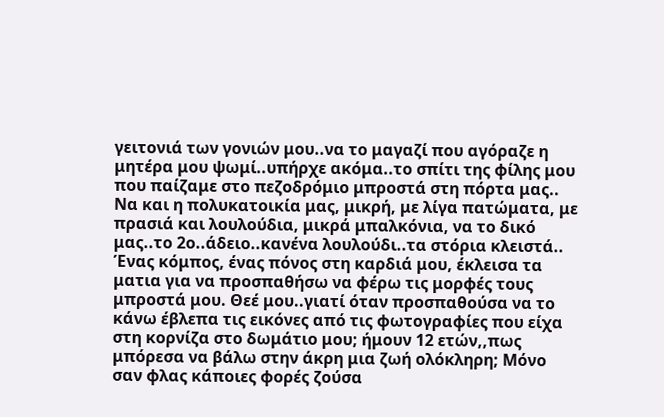γειτονιά των γονιών μου..να το μαγαζί που αγόραζε η μητέρα μου ψωμί..υπήρχε ακόμα..το σπίτι της φίλης μου που παίζαμε στο πεζοδρόμιο μπροστά στη πόρτα μας.. Να και η πολυκατοικία μας, μικρή, με λίγα πατώματα, με πρασιά και λουλούδια, μικρά μπαλκόνια, να το δικό μας..το 2ο..άδειο..κανένα λουλούδι..τα στόρια κλειστά..
Ένας κόμπος, ένας πόνος στη καρδιά μου, έκλεισα τα ματια για να προσπαθήσω να φέρω τις μορφές τους μπροστά μου. Θεέ μου..γιατί όταν προσπαθούσα να το κάνω έβλεπα τις εικόνες από τις φωτογραφίες που είχα στη κορνίζα στο δωμάτιο μου; ήμουν 12 ετών,,πως μπόρεσα να βάλω στην άκρη μια ζωή ολόκληρη; Μόνο σαν φλας κάποιες φορές ζούσα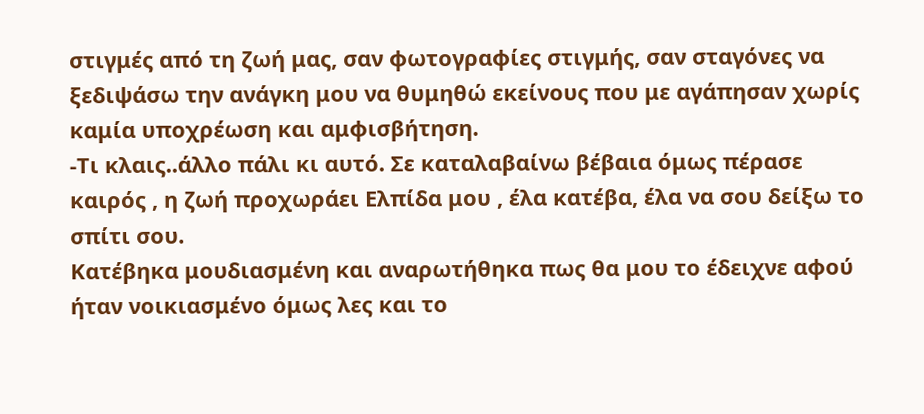στιγμές από τη ζωή μας, σαν φωτογραφίες στιγμής, σαν σταγόνες να ξεδιψάσω την ανάγκη μου να θυμηθώ εκείνους που με αγάπησαν χωρίς καμία υποχρέωση και αμφισβήτηση.
-Τι κλαις..άλλο πάλι κι αυτό. Σε καταλαβαίνω βέβαια όμως πέρασε καιρός , η ζωή προχωράει Ελπίδα μου , έλα κατέβα, έλα να σου δείξω το σπίτι σου.
Κατέβηκα μουδιασμένη και αναρωτήθηκα πως θα μου το έδειχνε αφού ήταν νοικιασμένο όμως λες και το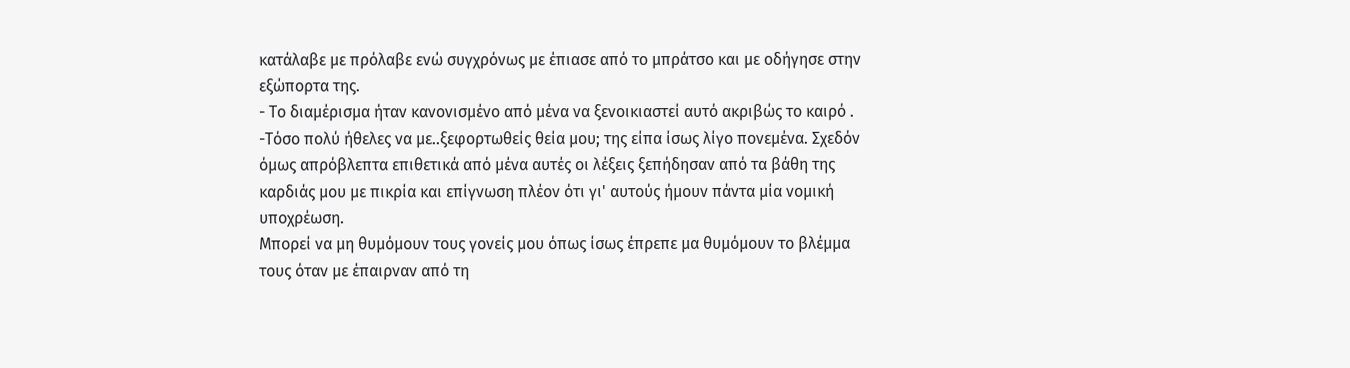κατάλαβε με πρόλαβε ενώ συγχρόνως με έπιασε από το μπράτσο και με οδήγησε στην εξώπορτα της.
- Το διαμέρισμα ήταν κανονισμένο από μένα να ξενοικιαστεί αυτό ακριβώς το καιρό .
-Τόσο πολύ ήθελες να με..ξεφορτωθείς θεία μου; της είπα ίσως λίγο πονεμένα. Σχεδόν  όμως απρόβλεπτα επιθετικά από μένα αυτές οι λέξεις ξεπήδησαν από τα βάθη της καρδιάς μου με πικρία και επίγνωση πλέον ότι γι' αυτούς ήμουν πάντα μία νομική υποχρέωση.
Μπορεί να μη θυμόμουν τους γονείς μου όπως ίσως έπρεπε μα θυμόμουν το βλέμμα τους όταν με έπαιρναν από τη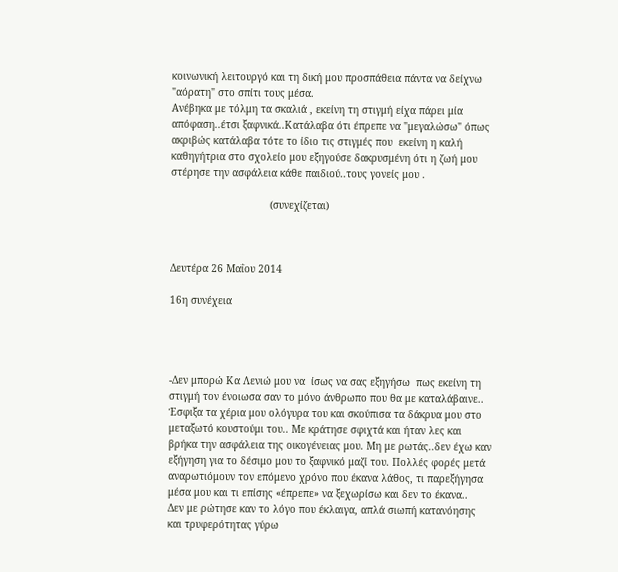κοινωνική λειτουργό και τη δική μου προσπάθεια πάντα να δείχνω "αόρατη" στο σπίτι τους μέσα.
Ανέβηκα με τόλμη τα σκαλιά , εκείνη τη στιγμή είχα πάρει μία απόφαση..έτσι ξαφνικά..Κατάλαβα ότι έπρεπε να "μεγαλώσω" όπως ακριβώς κατάλαβα τότε το ίδιο τις στιγμές που  εκείνη η καλή καθηγήτρια στο σχολείο μου εξηγούσε δακρυσμένη ότι η ζωή μου στέρησε την ασφάλεια κάθε παιδιού..τους γονείς μου .

                                 (συνεχίζεται)



Δευτέρα 26 Μαΐου 2014

16η συνέχεια




-Δεν μπορώ Κα Λενιώ μου να  ίσως να σας εξηγήσω  πως εκείνη τη στιγμή τον ένοιωσα σαν το μόνο άνθρωπο που θα με καταλάβαινε.. Έσφιξα τα χέρια μου ολόγυρα του και σκούπισα τα δάκρυα μου στο μεταξωτό κουστούμι του.. Με κράτησε σφιχτά και ήταν λες και βρήκα την ασφάλεια της οικογένειας μου. Μη με ρωτάς..δεν έχω καν εξήγηση για το δέσιμο μου το ξαφνικό μαζί του. Πολλές φορές μετά αναρωτιόμουν τον επόμενο χρόνο που έκανα λάθος, τι παρεξήγησα μέσα μου και τι επίσης «έπρεπε» να ξεχωρίσω και δεν το έκανα..
Δεν με ρώτησε καν το λόγο που έκλαιγα, απλά σιωπή κατανόησης και τρυφερότητας γύρω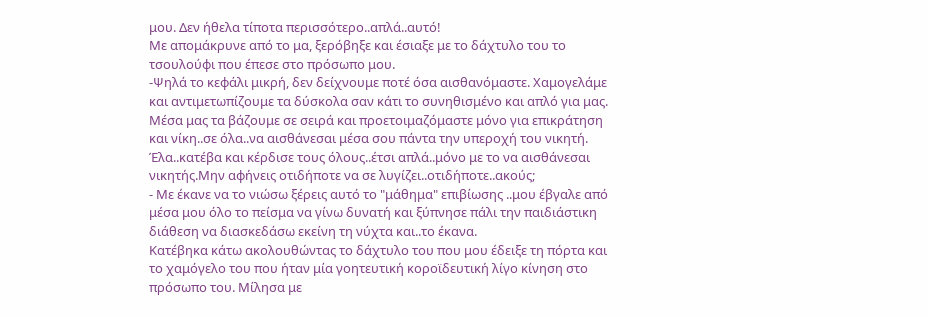μου. Δεν ήθελα τίποτα περισσότερο..απλά..αυτό!
Με απομάκρυνε από το μα, ξερόβηξε και έσιαξε με το δάχτυλο του το τσουλούφι που έπεσε στο πρόσωπο μου.
-Ψηλά το κεφάλι μικρή, δεν δείχνουμε ποτέ όσα αισθανόμαστε. Χαμογελάμε και αντιμετωπίζουμε τα δύσκολα σαν κάτι το συνηθισμένο και απλό για μας. Μέσα μας τα βάζουμε σε σειρά και προετοιμαζόμαστε μόνο για επικράτηση και νίκη..σε όλα..να αισθάνεσαι μέσα σου πάντα την υπεροχή του νικητή. Έλα..κατέβα και κέρδισε τους όλους..έτσι απλά..μόνο με το να αισθάνεσαι νικητής.Μην αφήνεις οτιδήποτε να σε λυγίζει..οτιδήποτε..ακούς;
- Με έκανε να το νιώσω ξέρεις αυτό το "μάθημα" επιβίωσης ..μου έβγαλε από μέσα μου όλο το πείσμα να γίνω δυνατή και ξύπνησε πάλι την παιδιάστικη διάθεση να διασκεδάσω εκείνη τη νύχτα και..το έκανα.
Κατέβηκα κάτω ακολουθώντας το δάχτυλο του που μου έδειξε τη πόρτα και το χαμόγελο του που ήταν μία γοητευτική κοροϊδευτική λίγο κίνηση στο πρόσωπο του. Μίλησα με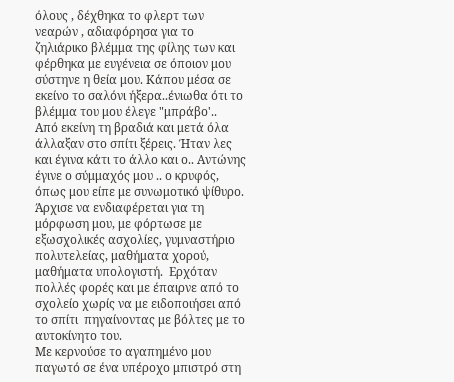όλους , δέχθηκα το φλερτ των νεαρών , αδιαφόρησα για το ζηλιάρικο βλέμμα της φίλης των και φέρθηκα με ευγένεια σε όποιον μου σύστηνε η θεία μου. Κάπου μέσα σε εκείνο το σαλόνι ήξερα..ένιωθα ότι το βλέμμα του μου έλεγε "μπράβο'..
Από εκείνη τη βραδιά και μετά όλα άλλαξαν στο σπίτι ξέρεις. Ήταν λες και έγινα κάτι το άλλο και ο.. Αντώνης έγινε ο σύμμαχός μου .. ο κρυφός, όπως μου είπε με συνωμοτικό ψίθυρο.
Άρχισε να ενδιαφέρεται για τη μόρφωση μου, με φόρτωσε με εξωσχολικές ασχολίες, γυμναστήριο πολυτελείας, μαθήματα χορού, μαθήματα υπολογιστή.  Ερχόταν πολλές φορές και με έπαιρνε από το σχολείο χωρίς να με ειδοποιήσει από το σπίτι  πηγαίνοντας με βόλτες με το αυτοκίνητο του.
Με κερνούσε το αγαπημένο μου παγωτό σε ένα υπέροχο μπιστρό στη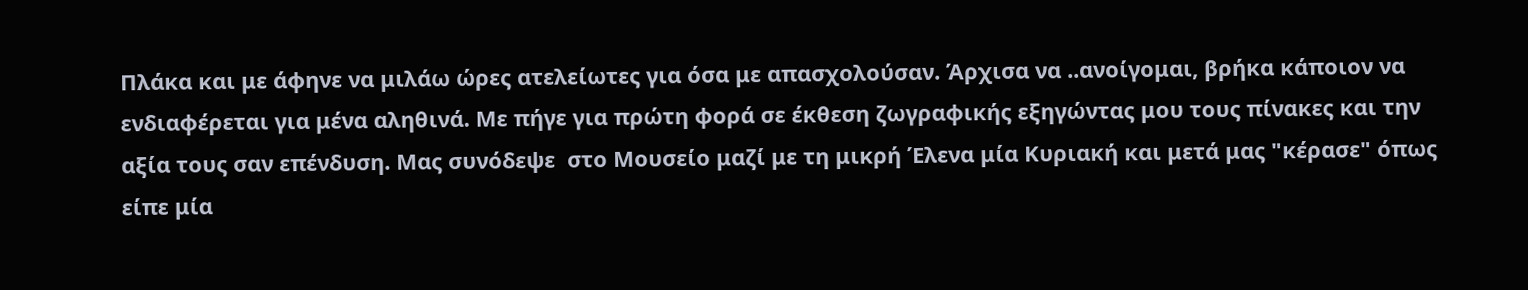Πλάκα και με άφηνε να μιλάω ώρες ατελείωτες για όσα με απασχολούσαν. Άρχισα να ..ανοίγομαι, βρήκα κάποιον να ενδιαφέρεται για μένα αληθινά. Με πήγε για πρώτη φορά σε έκθεση ζωγραφικής εξηγώντας μου τους πίνακες και την αξία τους σαν επένδυση. Μας συνόδεψε  στο Μουσείο μαζί με τη μικρή Έλενα μία Κυριακή και μετά μας "κέρασε" όπως είπε μία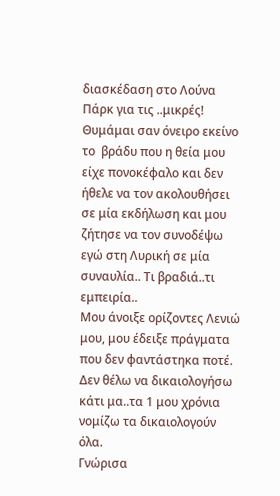διασκέδαση στο Λούνα Πάρκ για τις ..μικρές! Θυμάμαι σαν όνειρο εκείνο το  βράδυ που η θεία μου είχε πονοκέφαλο και δεν ήθελε να τον ακολουθήσει σε μία εκδήλωση και μου ζήτησε να τον συνοδέψω εγώ στη Λυρική σε μία συναυλία.. Τι βραδιά..τι εμπειρία..
Μου άνοιξε ορίζοντες Λενιώ μου, μου έδειξε πράγματα που δεν φαντάστηκα ποτέ. Δεν θέλω να δικαιολογήσω κάτι μα..τα 1 μου χρόνια νομίζω τα δικαιολογούν όλα.
Γνώρισα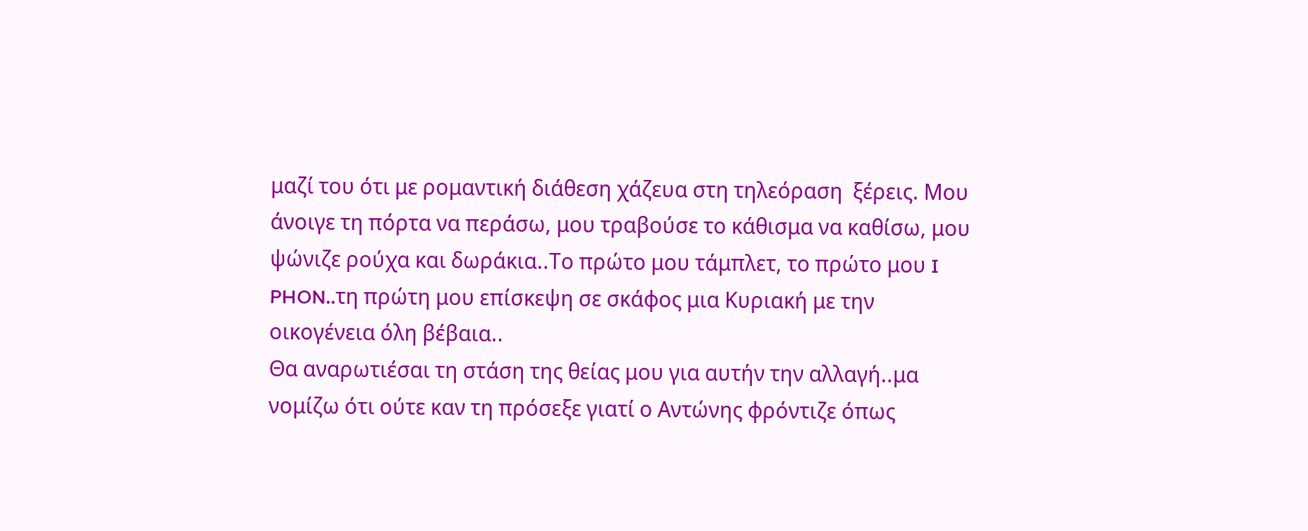μαζί του ότι με ρομαντική διάθεση χάζευα στη τηλεόραση  ξέρεις. Μου άνοιγε τη πόρτα να περάσω, μου τραβούσε το κάθισμα να καθίσω, μου ψώνιζε ρούχα και δωράκια..Το πρώτο μου τάμπλετ, το πρώτο μου I PHON..τη πρώτη μου επίσκεψη σε σκάφος μια Κυριακή με την οικογένεια όλη βέβαια..
Θα αναρωτιέσαι τη στάση της θείας μου για αυτήν την αλλαγή..μα νομίζω ότι ούτε καν τη πρόσεξε γιατί ο Αντώνης φρόντιζε όπως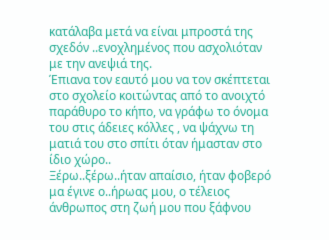κατάλαβα μετά να είναι μπροστά της σχεδόν ..ενοχλημένος που ασχολιόταν με την ανεψιά της.
Έπιανα τον εαυτό μου να τον σκέπτεται στο σχολείο κοιτώντας από το ανοιχτό παράθυρο το κήπο, να γράφω το όνομα του στις άδειες κόλλες , να ψάχνω τη ματιά του στο σπίτι όταν ήμασταν στο ίδιο χώρο..
Ξέρω..ξέρω..ήταν απαίσιο, ήταν φοβερό μα έγινε ο..ήρωας μου, ο τέλειος άνθρωπος στη ζωή μου που ξάφνου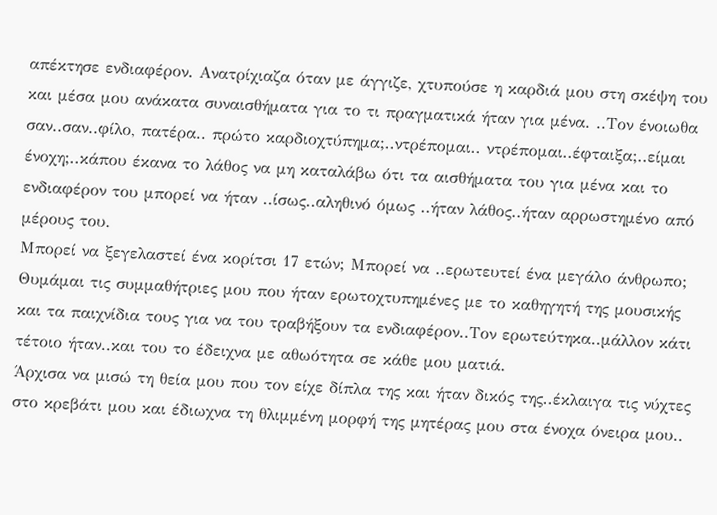απέκτησε ενδιαφέρον. Ανατρίχιαζα όταν με άγγιζε, χτυπούσε η καρδιά μου στη σκέψη του και μέσα μου ανάκατα συναισθήματα για το τι πραγματικά ήταν για μένα. ..Τον ένοιωθα σαν..σαν..φίλο, πατέρα.. πρώτο καρδιοχτύπημα;..ντρέπομαι.. ντρέπομαι..έφταιξα;..είμαι ένοχη;..κάπου έκανα το λάθος να μη καταλάβω ότι τα αισθήματα του για μένα και το ενδιαφέρον του μπορεί να ήταν ..ίσως..αληθινό όμως ..ήταν λάθος..ήταν αρρωστημένο από μέρους του.
Μπορεί να ξεγελαστεί ένα κορίτσι 17 ετών; Μπορεί να ..ερωτευτεί ένα μεγάλο άνθρωπο; Θυμάμαι τις συμμαθήτριες μου που ήταν ερωτοχτυπημένες με το καθηγητή της μουσικής και τα παιχνίδια τους για να του τραβήξουν τα ενδιαφέρον..Τον ερωτεύτηκα..μάλλον κάτι τέτοιο ήταν..και του το έδειχνα με αθωότητα σε κάθε μου ματιά.
Άρχισα να μισώ τη θεία μου που τον είχε δίπλα της και ήταν δικός της..έκλαιγα τις νύχτες στο κρεβάτι μου και έδιωχνα τη θλιμμένη μορφή της μητέρας μου στα ένοχα όνειρα μου..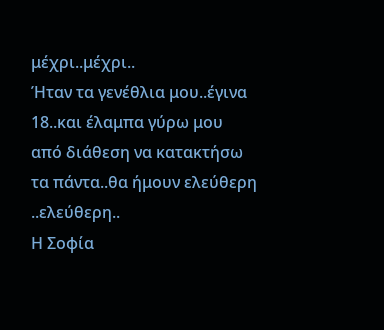μέχρι..μέχρι..
Ήταν τα γενέθλια μου..έγινα 18..και έλαμπα γύρω μου από διάθεση να κατακτήσω τα πάντα..θα ήμουν ελεύθερη ..ελεύθερη..
Η Σοφία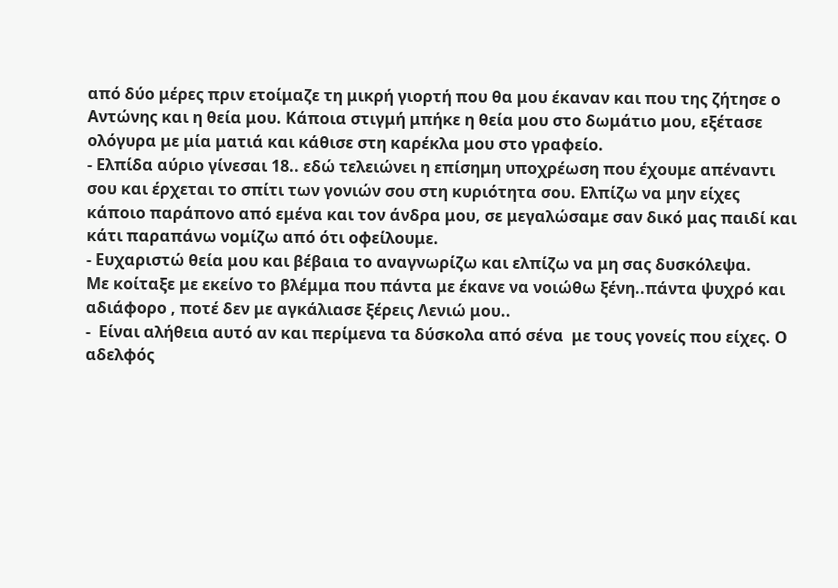από δύο μέρες πριν ετοίμαζε τη μικρή γιορτή που θα μου έκαναν και που της ζήτησε ο Αντώνης και η θεία μου. Κάποια στιγμή μπήκε η θεία μου στο δωμάτιο μου, εξέτασε ολόγυρα με μία ματιά και κάθισε στη καρέκλα μου στο γραφείο.
- Ελπίδα αύριο γίνεσαι 18.. εδώ τελειώνει η επίσημη υποχρέωση που έχουμε απέναντι σου και έρχεται το σπίτι των γονιών σου στη κυριότητα σου. Ελπίζω να μην είχες κάποιο παράπονο από εμένα και τον άνδρα μου, σε μεγαλώσαμε σαν δικό μας παιδί και κάτι παραπάνω νομίζω από ότι οφείλουμε.
- Ευχαριστώ θεία μου και βέβαια το αναγνωρίζω και ελπίζω να μη σας δυσκόλεψα.
Με κοίταξε με εκείνο το βλέμμα που πάντα με έκανε να νοιώθω ξένη..πάντα ψυχρό και αδιάφορο , ποτέ δεν με αγκάλιασε ξέρεις Λενιώ μου..
-  Είναι αλήθεια αυτό αν και περίμενα τα δύσκολα από σένα  με τους γονείς που είχες. Ο αδελφός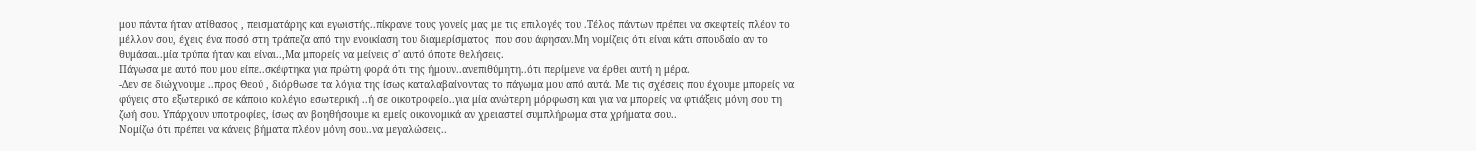μου πάντα ήταν ατίθασος , πεισματάρης και εγωιστής..πίκρανε τους γονείς μας με τις επιλογές του .Τέλος πάντων πρέπει να σκεφτείς πλέον το μέλλον σου, έχεις ένα ποσό στη τράπεζα από την ενοικίαση του διαμερίσματος  που σου άφησαν.Μη νομίζεις ότι είναι κάτι σπουδαίο αν το θυμάσαι..μία τρύπα ήταν και είναι..,Μα μπορείς να μείνεις σ' αυτό όποτε θελήσεις.
Πάγωσα με αυτό που μου είπε..σκέφτηκα για πρώτη φορά ότι της ήμουν..ανεπιθύμητη..ότι περίμενε να έρθει αυτή η μέρα.
-Δεν σε διώχνουμε ..προς Θεού , διόρθωσε τα λόγια της ίσως καταλαβαίνοντας το πάγωμα μου από αυτά. Με τις σχέσεις που έχουμε μπορείς να φύγεις στο εξωτερικό σε κάποιο κολέγιο εσωτερική ..ή σε οικοτροφείο..για μία ανώτερη μόρφωση και για να μπορείς να φτιάξεις μόνη σου τη ζωή σου. Υπάρχουν υποτροφίες, ίσως αν βοηθήσουμε κι εμείς οικονομικά αν χρειαστεί συμπλήρωμα στα χρήματα σου..
Νομίζω ότι πρέπει να κάνεις βήματα πλέον μόνη σου..να μεγαλώσεις..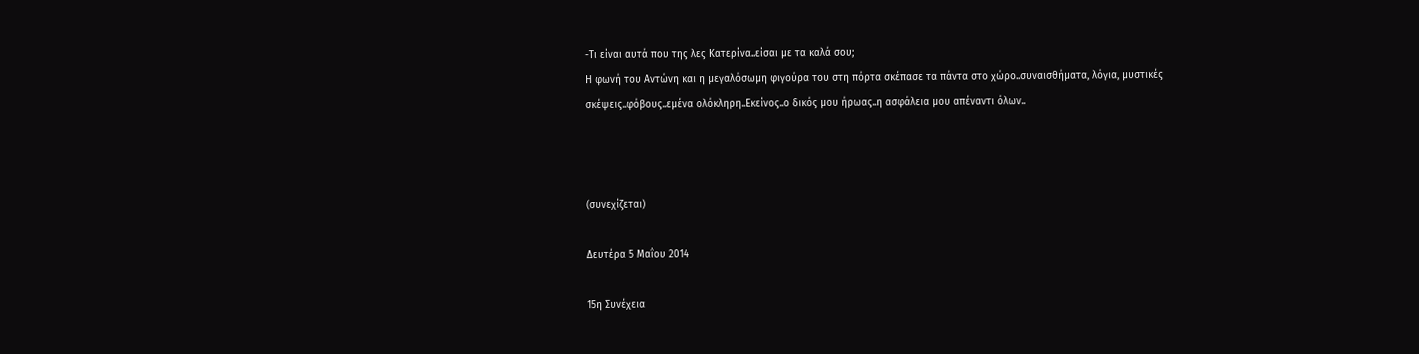-Τι είναι αυτά που της λες Κατερίνα..είσαι με τα καλά σου;
Η φωνή του Αντώνη και η μεγαλόσωμη φιγούρα του στη πόρτα σκέπασε τα πάντα στο χώρο..συναισθήματα, λόγια, μυστικές σκέψεις..φόβους..εμένα ολόκληρη..Εκείνος..ο δικός μου ήρωας..η ασφάλεια μου απέναντι όλων..



(συνεχίζεται)

Δευτέρα 5 Μαΐου 2014

15η Συνέχεια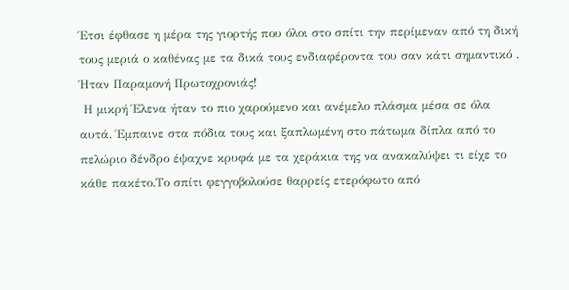Έτσι έφθασε η μέρα της γιορτής που όλοι στο σπίτι την περίμεναν από τη δική τους μεριά ο καθένας με τα δικά τους ενδιαφέροντα του σαν κάτι σημαντικό . Ήταν Παραμονή Πρωτοχρονιάς!
 Η μικρή Έλενα ήταν το πιο χαρούμενο και ανέμελο πλάσμα μέσα σε όλα αυτά. Έμπαινε στα πόδια τους και ξαπλωμένη στο πάτωμα δίπλα από το πελώριο δένδρο έψαχνε κρυφά με τα χεράκια της να ανακαλύψει τι είχε το κάθε πακέτο.Το σπίτι φεγγοβολούσε θαρρείς ετερόφωτο από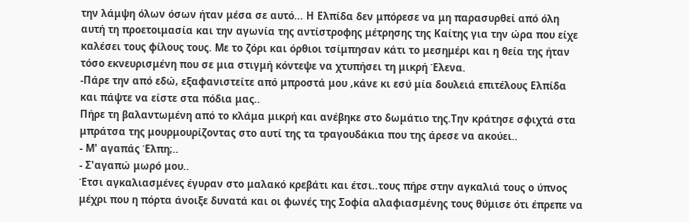την λάμψη όλων όσων ήταν μέσα σε αυτό... Η Ελπίδα δεν μπόρεσε να μη παρασυρθεί από όλη αυτή τη προετοιμασία και την αγωνία της αντίστροφης μέτρησης της Καίτης για την ώρα που είχε καλέσει τους φίλους τους. Με το ζόρι και όρθιοι τσίμπησαν κάτι το μεσημέρι και η θεία της ήταν τόσο εκνευρισμένη που σε μια στιγμή κόντεψε να χτυπήσει τη μικρή Έλενα.
-Πάρε την από εδώ, εξαφανιστείτε από μπροστά μου ,κάνε κι εσύ μία δουλειά επιτέλους Ελπίδα και πάψτε να είστε στα πόδια μας..
Πήρε τη βαλαντωμένη από το κλάμα μικρή και ανέβηκε στο δωμάτιο της.Την κράτησε σφιχτά στα μπράτσα της μουρμουρίζοντας στο αυτί της τα τραγουδάκια που της άρεσε να ακούει..
- Μ' αγαπάς Έλπη;..
- Σ'αγαπώ μωρό μου..
Έτσι αγκαλιασμένες έγυραν στο μαλακό κρεβάτι και έτσι..τους πήρε στην αγκαλιά τους ο ύπνος μέχρι που η πόρτα άνοιξε δυνατά και οι φωνές της Σοφία αλαφιασμένης τους θύμισε ότι έπρεπε να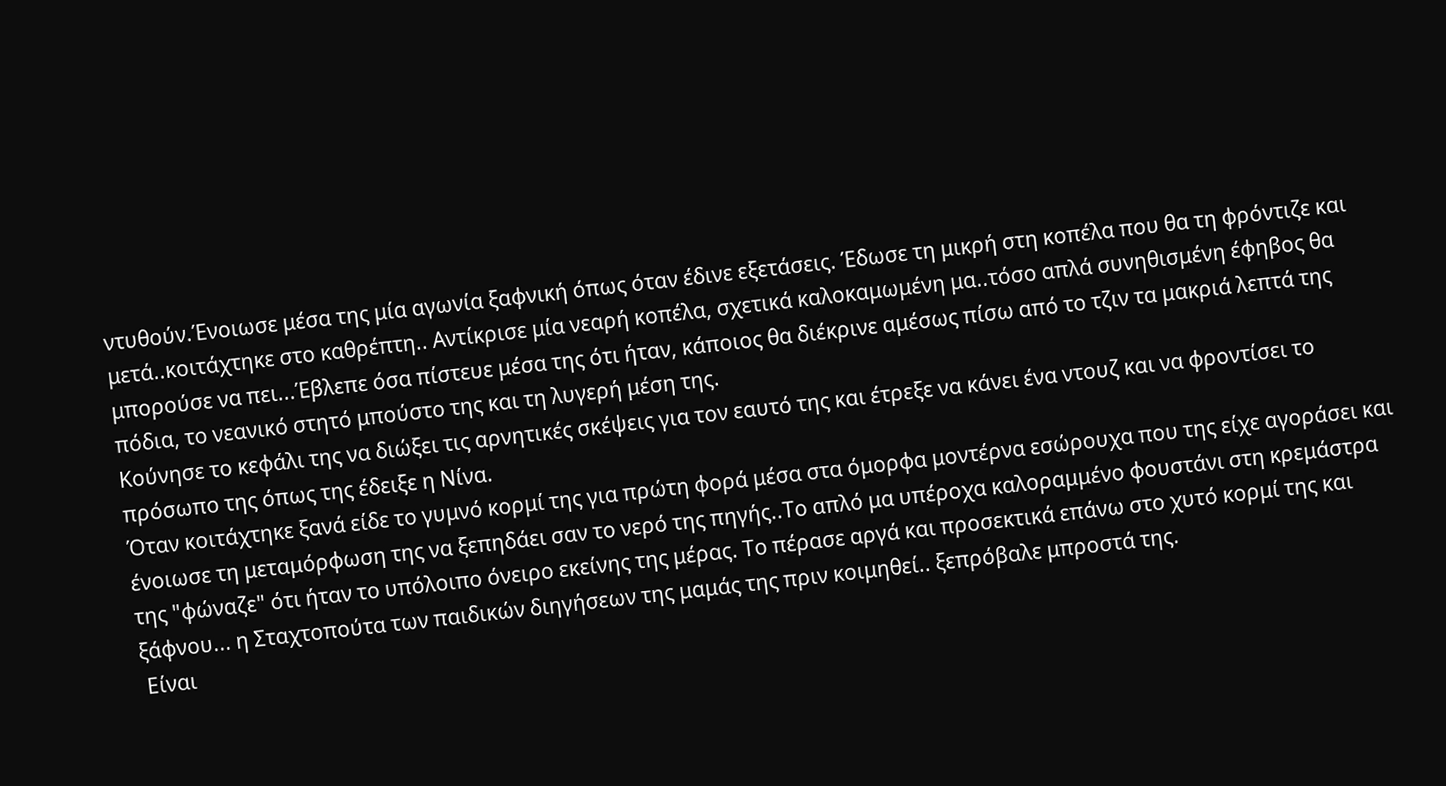ντυθούν.Ένοιωσε μέσα της μία αγωνία ξαφνική όπως όταν έδινε εξετάσεις. Έδωσε τη μικρή στη κοπέλα που θα τη φρόντιζε και μετά..κοιτάχτηκε στο καθρέπτη.. Αντίκρισε μία νεαρή κοπέλα, σχετικά καλοκαμωμένη μα..τόσο απλά συνηθισμένη έφηβος θα μπορούσε να πει...Έβλεπε όσα πίστευε μέσα της ότι ήταν, κάποιος θα διέκρινε αμέσως πίσω από το τζιν τα μακριά λεπτά της πόδια, το νεανικό στητό μπούστο της και τη λυγερή μέση της.
Κούνησε το κεφάλι της να διώξει τις αρνητικές σκέψεις για τον εαυτό της και έτρεξε να κάνει ένα ντουζ και να φροντίσει το πρόσωπο της όπως της έδειξε η Νίνα.
Όταν κοιτάχτηκε ξανά είδε το γυμνό κορμί της για πρώτη φορά μέσα στα όμορφα μοντέρνα εσώρουχα που της είχε αγοράσει και ένοιωσε τη μεταμόρφωση της να ξεπηδάει σαν το νερό της πηγής..Το απλό μα υπέροχα καλοραμμένο φουστάνι στη κρεμάστρα της "φώναζε" ότι ήταν το υπόλοιπο όνειρο εκείνης της μέρας. Το πέρασε αργά και προσεκτικά επάνω στο χυτό κορμί της και ξάφνου... η Σταχτοπούτα των παιδικών διηγήσεων της μαμάς της πριν κοιμηθεί.. ξεπρόβαλε μπροστά της.
 Είναι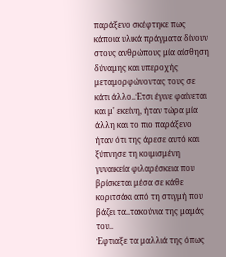παράξενο σκέφτηκε πως κάποια υλικά πράγματα δίνουν στους ανθρώπους μία αίσθηση δύναμης και υπεροχής μεταμορφώνοντας τους σε κάτι άλλο..Έτσι έγινε φαίνεται  και μ' εκείνη, ήταν τώρα μία άλλη και το πιο παράξενο ήταν ότι της άρεσε αυτό και ξύπνησε τη κοιμισμένη γυναικεία φιλαρέσκεια που βρίσκεται μέσα σε κάθε κοριτσάκι από τη στιγμή που βάζει τα..τακούνια της μαμάς του..
Έφτιαξε τα μαλλιά της όπως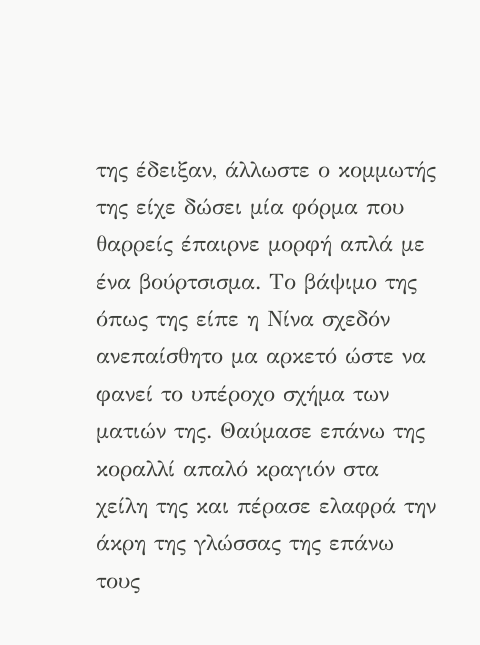της έδειξαν, άλλωστε ο κομμωτής της είχε δώσει μία φόρμα που θαρρείς έπαιρνε μορφή απλά με  ένα βούρτσισμα. Το βάψιμο της όπως της είπε η Νίνα σχεδόν ανεπαίσθητο μα αρκετό ώστε να φανεί το υπέροχο σχήμα των ματιών της. Θαύμασε επάνω της  κοραλλί απαλό κραγιόν στα χείλη της και πέρασε ελαφρά την άκρη της γλώσσας της επάνω τους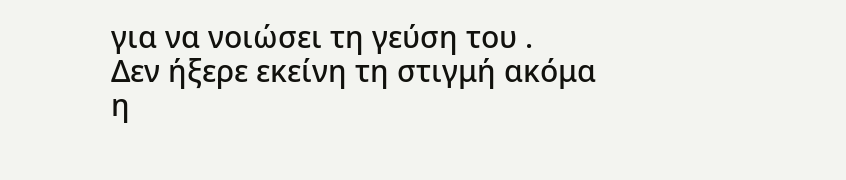για να νοιώσει τη γεύση του .
Δεν ήξερε εκείνη τη στιγμή ακόμα η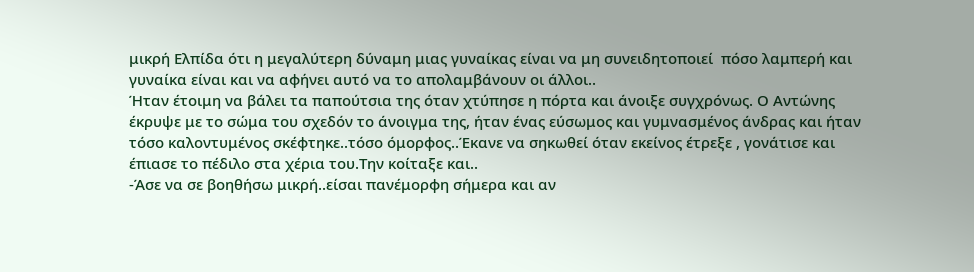μικρή Ελπίδα ότι η μεγαλύτερη δύναμη μιας γυναίκας είναι να μη συνειδητοποιεί  πόσο λαμπερή και γυναίκα είναι και να αφήνει αυτό να το απολαμβάνουν οι άλλοι..
Ήταν έτοιμη να βάλει τα παπούτσια της όταν χτύπησε η πόρτα και άνοιξε συγχρόνως. Ο Αντώνης έκρυψε με το σώμα του σχεδόν το άνοιγμα της, ήταν ένας εύσωμος και γυμνασμένος άνδρας και ήταν τόσο καλοντυμένος σκέφτηκε..τόσο όμορφος..Έκανε να σηκωθεί όταν εκείνος έτρεξε , γονάτισε και έπιασε το πέδιλο στα χέρια του.Την κοίταξε και..
-Άσε να σε βοηθήσω μικρή..είσαι πανέμορφη σήμερα και αν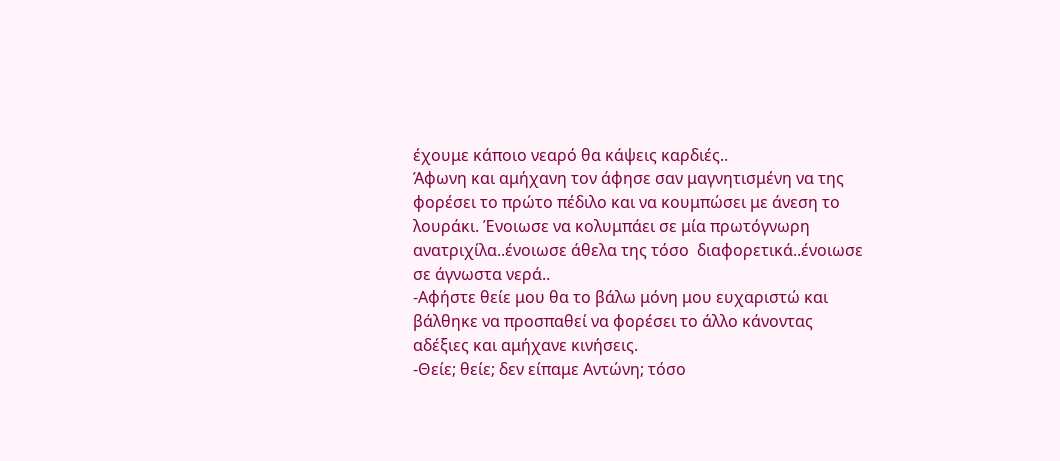έχουμε κάποιο νεαρό θα κάψεις καρδιές..
Άφωνη και αμήχανη τον άφησε σαν μαγνητισμένη να της φορέσει το πρώτο πέδιλο και να κουμπώσει με άνεση το λουράκι. Ένοιωσε να κολυμπάει σε μία πρωτόγνωρη ανατριχίλα..ένοιωσε άθελα της τόσο  διαφορετικά..ένοιωσε σε άγνωστα νερά..
-Αφήστε θείε μου θα το βάλω μόνη μου ευχαριστώ και βάλθηκε να προσπαθεί να φορέσει το άλλο κάνοντας αδέξιες και αμήχανε κινήσεις.
-Θείε; θείε; δεν είπαμε Αντώνη; τόσο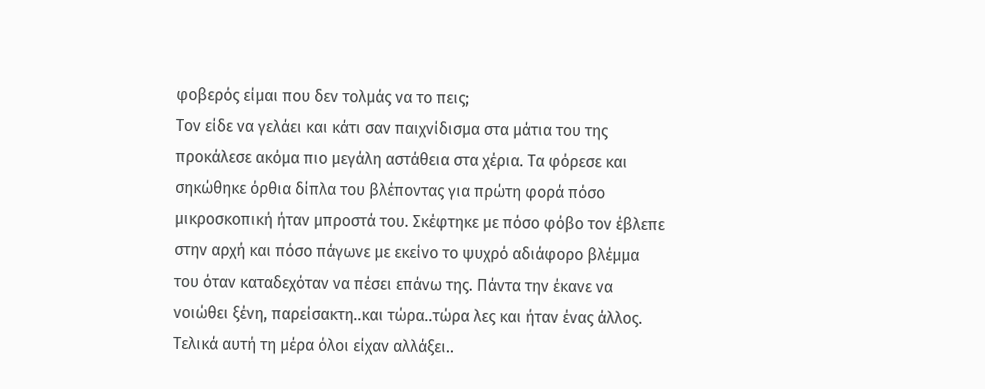φοβερός είμαι που δεν τολμάς να το πεις;
Τον είδε να γελάει και κάτι σαν παιχνίδισμα στα μάτια του της προκάλεσε ακόμα πιο μεγάλη αστάθεια στα χέρια. Τα φόρεσε και σηκώθηκε όρθια δίπλα του βλέποντας για πρώτη φορά πόσο μικροσκοπική ήταν μπροστά του. Σκέφτηκε με πόσο φόβο τον έβλεπε στην αρχή και πόσο πάγωνε με εκείνο το ψυχρό αδιάφορο βλέμμα του όταν καταδεχόταν να πέσει επάνω της. Πάντα την έκανε να νοιώθει ξένη, παρείσακτη..και τώρα..τώρα λες και ήταν ένας άλλος. Τελικά αυτή τη μέρα όλοι είχαν αλλάξει..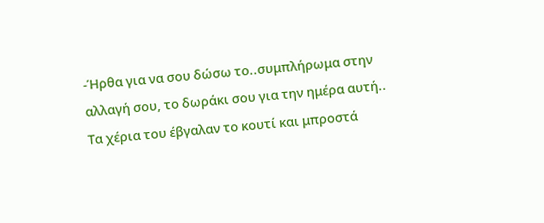-Ήρθα για να σου δώσω το..συμπλήρωμα στην αλλαγή σου, το δωράκι σου για την ημέρα αυτή..
Τα χέρια του έβγαλαν το κουτί και μπροστά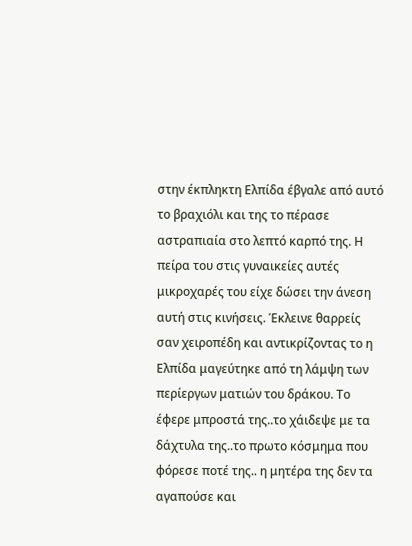στην έκπληκτη Ελπίδα έβγαλε από αυτό το βραχιόλι και της το πέρασε αστραπιαία στο λεπτό καρπό της. Η πείρα του στις γυναικείες αυτές μικροχαρές του είχε δώσει την άνεση αυτή στις κινήσεις. Έκλεινε θαρρείς σαν χειροπέδη και αντικρίζοντας το η Ελπίδα μαγεύτηκε από τη λάμψη των περίεργων ματιών του δράκου. Το έφερε μπροστά της..το χάιδεψε με τα δάχτυλα της..το πρωτο κόσμημα που φόρεσε ποτέ της.. η μητέρα της δεν τα αγαπούσε και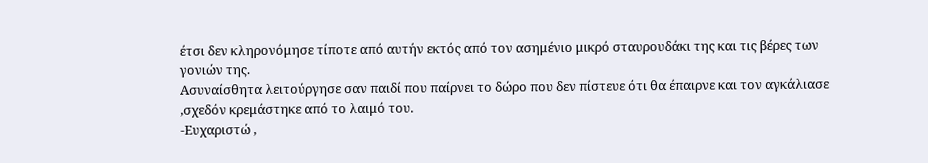έτσι δεν κληρονόμησε τίποτε από αυτήν εκτός από τον ασημένιο μικρό σταυρουδάκι της και τις βέρες των γονιών της.
Ασυναίσθητα λειτούργησε σαν παιδί που παίρνει το δώρο που δεν πίστευε ότι θα έπαιρνε και τον αγκάλιασε ,σχεδόν κρεμάστηκε από το λαιμό του.
-Ευχαριστώ ,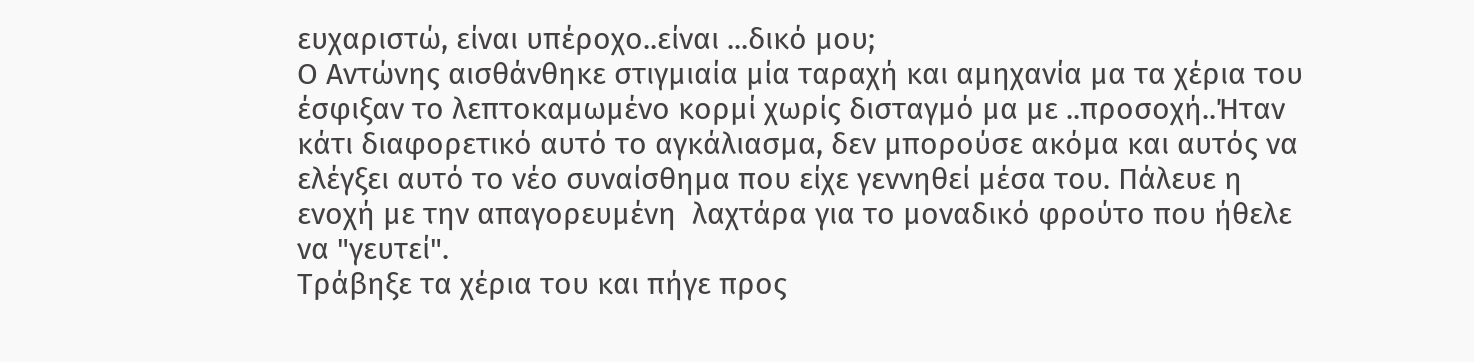ευχαριστώ, είναι υπέροχο..είναι ...δικό μου;
Ο Αντώνης αισθάνθηκε στιγμιαία μία ταραχή και αμηχανία μα τα χέρια του έσφιξαν το λεπτοκαμωμένο κορμί χωρίς δισταγμό μα με ..προσοχή..Ήταν κάτι διαφορετικό αυτό το αγκάλιασμα, δεν μπορούσε ακόμα και αυτός να ελέγξει αυτό το νέο συναίσθημα που είχε γεννηθεί μέσα του. Πάλευε η ενοχή με την απαγορευμένη  λαχτάρα για το μοναδικό φρούτο που ήθελε να "γευτεί".
Τράβηξε τα χέρια του και πήγε προς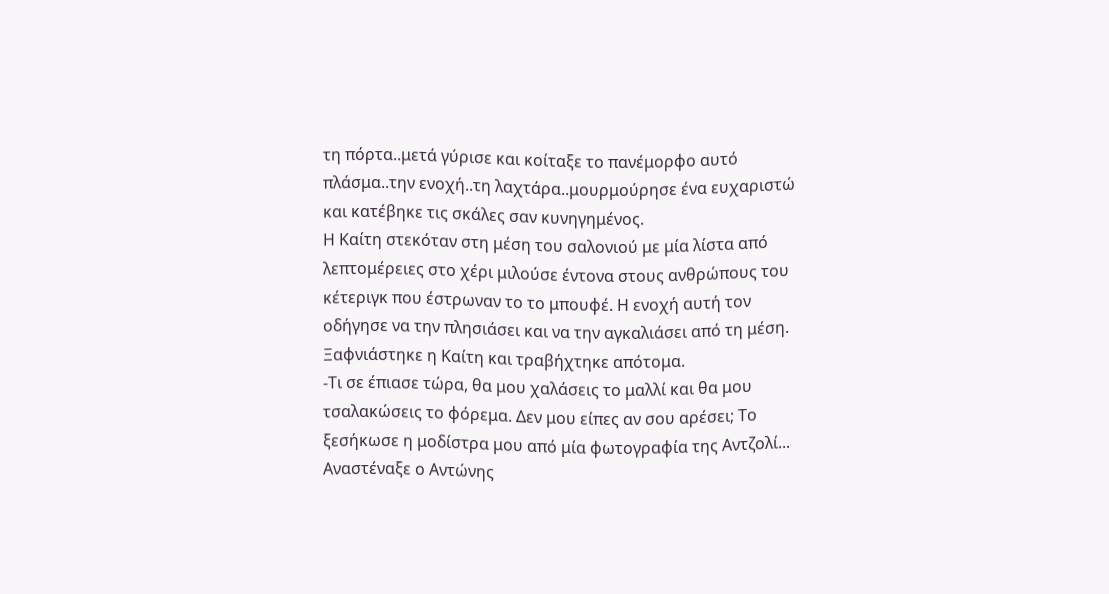τη πόρτα..μετά γύρισε και κοίταξε το πανέμορφο αυτό πλάσμα..την ενοχή..τη λαχτάρα..μουρμούρησε ένα ευχαριστώ και κατέβηκε τις σκάλες σαν κυνηγημένος.
Η Καίτη στεκόταν στη μέση του σαλονιού με μία λίστα από λεπτομέρειες στο χέρι μιλούσε έντονα στους ανθρώπους του κέτεριγκ που έστρωναν το το μπουφέ. Η ενοχή αυτή τον οδήγησε να την πλησιάσει και να την αγκαλιάσει από τη μέση. Ξαφνιάστηκε η Καίτη και τραβήχτηκε απότομα.
-Τι σε έπιασε τώρα, θα μου χαλάσεις το μαλλί και θα μου τσαλακώσεις το φόρεμα. Δεν μου είπες αν σου αρέσει; Το ξεσήκωσε η μοδίστρα μου από μία φωτογραφία της Αντζολί...
Αναστέναξε ο Αντώνης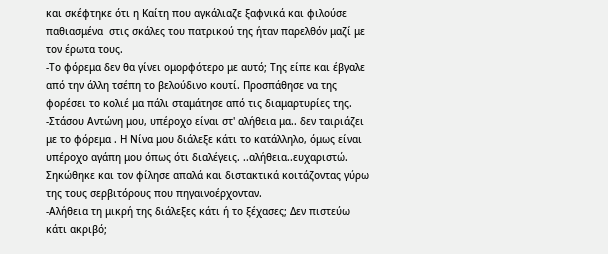και σκέφτηκε ότι η Καίτη που αγκάλιαζε ξαφνικά και φιλούσε παθιασμένα  στις σκάλες του πατρικού της ήταν παρελθόν μαζί με τον έρωτα τους.
-Το φόρεμα δεν θα γίνει ομορφότερο με αυτό; Της είπε και έβγαλε από την άλλη τσέπη το βελούδινο κουτί. Προσπάθησε να της φορέσει το κολιέ μα πάλι σταμάτησε από τις διαμαρτυρίες της.
-Στάσου Αντώνη μου, υπέροχο είναι στ' αλήθεια μα.. δεν ταιριάζει με το φόρεμα . Η Νίνα μου διάλεξε κάτι το κατάλληλο, όμως είναι υπέροχο αγάπη μου όπως ότι διαλέγεις. ..αλήθεια..ευχαριστώ. Σηκώθηκε και τον φίλησε απαλά και διστακτικά κοιτάζοντας γύρω της τους σερβιτόρους που πηγαινοέρχονταν.
-Αλήθεια τη μικρή της διάλεξες κάτι ή το ξέχασες; Δεν πιστεύω κάτι ακριβό;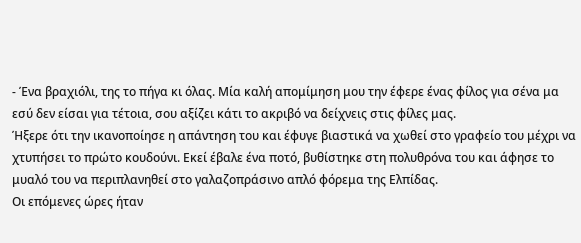- Ένα βραχιόλι, της το πήγα κι όλας. Μία καλή απομίμηση μου την έφερε ένας φίλος για σένα μα εσύ δεν είσαι για τέτοια, σου αξίζει κάτι το ακριβό να δείχνεις στις φίλες μας.
Ήξερε ότι την ικανοποίησε η απάντηση του και έφυγε βιαστικά να χωθεί στο γραφείο του μέχρι να χτυπήσει το πρώτο κουδούνι. Εκεί έβαλε ένα ποτό, βυθίστηκε στη πολυθρόνα του και άφησε το μυαλό του να περιπλανηθεί στο γαλαζοπράσινο απλό φόρεμα της Ελπίδας.
Οι επόμενες ώρες ήταν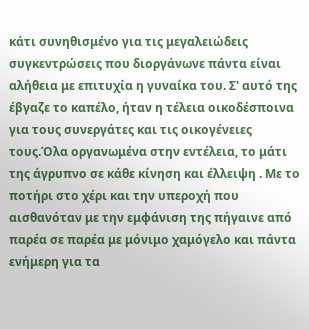κάτι συνηθισμένο για τις μεγαλειώδεις συγκεντρώσεις που διοργάνωνε πάντα είναι αλήθεια με επιτυχία η γυναίκα του. Σ' αυτό της έβγαζε το καπέλο, ήταν η τέλεια οικοδέσποινα για τους συνεργάτες και τις οικογένειες τους.Όλα οργανωμένα στην εντέλεια, το μάτι της άγρυπνο σε κάθε κίνηση και έλλειψη . Με το ποτήρι στο χέρι και την υπεροχή που αισθανόταν με την εμφάνιση της πήγαινε από παρέα σε παρέα με μόνιμο χαμόγελο και πάντα ενήμερη για τα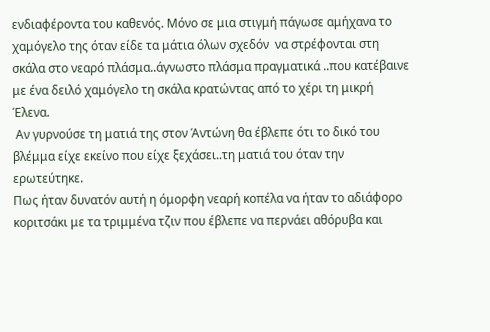ενδιαφέροντα του καθενός. Μόνο σε μια στιγμή πάγωσε αμήχανα το χαμόγελο της όταν είδε τα μάτια όλων σχεδόν  να στρέφονται στη σκάλα στο νεαρό πλάσμα..άγνωστο πλάσμα πραγματικά ..που κατέβαινε με ένα δειλό χαμόγελο τη σκάλα κρατώντας από το χέρι τη μικρή Έλενα.
 Αν γυρνούσε τη ματιά της στον Άντώνη θα έβλεπε ότι το δικό του βλέμμα είχε εκείνο που είχε ξεχάσει..τη ματιά του όταν την ερωτεύτηκε.
Πως ήταν δυνατόν αυτή η όμορφη νεαρή κοπέλα να ήταν το αδιάφορο κοριτσάκι με τα τριμμένα τζιν που έβλεπε να περνάει αθόρυβα και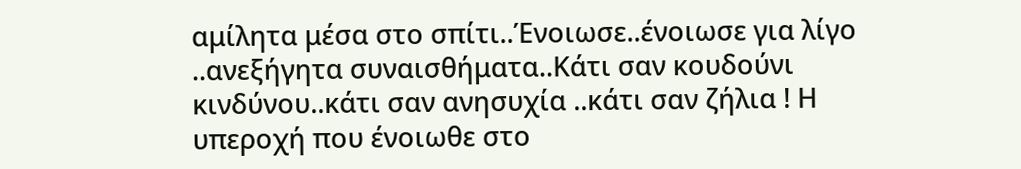αμίλητα μέσα στο σπίτι..Ένοιωσε..ένοιωσε για λίγο ..ανεξήγητα συναισθήματα..Κάτι σαν κουδούνι κινδύνου..κάτι σαν ανησυχία ..κάτι σαν ζήλια ! Η υπεροχή που ένοιωθε στο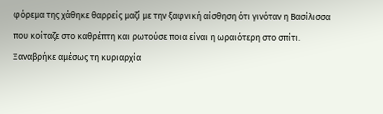φόρεμα της χάθηκε θαρρείς μαζί με την ξαφνική αίσθηση ότι γινόταν η Βασίλισσα που κοίταζε στο καθρέπτη και ρωτούσε ποια είναι η ωραιότερη στο σπίτι.
Ξαναβρήκε αμέσως τη κυριαρχία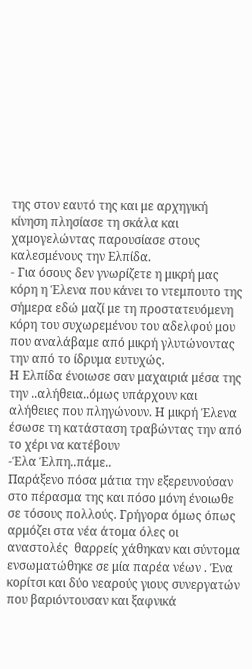της στον εαυτό της και με αρχηγική κίνηση πλησίασε τη σκάλα και χαμογελώντας παρουσίασε στους καλεσμένους την Ελπίδα.
- Για όσους δεν γνωρίζετε η μικρή μας κόρη η Έλενα που κάνει το ντεμπουτο της σήμερα εδώ μαζί με τη προστατευόμενη κόρη του συχωρεμένου του αδελφού μου που αναλάβαμε από μικρή γλυτώνοντας την από το ίδρυμα ευτυχώς.
Η Ελπίδα ένοιωσε σαν μαχαιριά μέσα της την ..αλήθεια..όμως υπάρχουν και αλήθειες που πληγώνουν. Η μικρή Έλενα έσωσε τη κατάσταση τραβώντας την από το χέρι να κατέβουν
-Έλα Έλπη..πάμε..
Παράξενο πόσα μάτια την εξερευνούσαν στο πέρασμα της και πόσο μόνη ένοιωθε σε τόσους πολλούς. Γρήγορα όμως όπως αρμόζει στα νέα άτομα όλες οι αναστολές  θαρρείς χάθηκαν και σύντομα ενσωματώθηκε σε μία παρέα νέων . Ένα κορίτσι και δύο νεαρούς γιους συνεργατών που βαριόντουσαν και ξαφνικά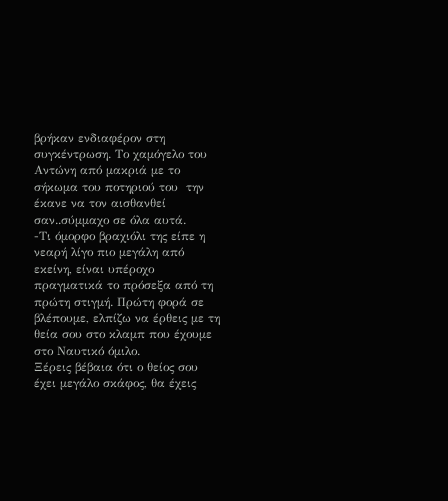βρήκαν ενδιαφέρον στη συγκέντρωση. Το χαμόγελο του Αντώνη από μακριά με το σήκωμα του ποτηριού του  την έκανε να τον αισθανθεί σαν..σύμμαχο σε όλα αυτά.
-Τι όμορφο βραχιόλι της είπε η  νεαρή λίγο πιο μεγάλη από εκείνη, είναι υπέροχο πραγματικά το πρόσεξα από τη πρώτη στιγμή. Πρώτη φορά σε βλέπουμε, ελπίζω να έρθεις με τη θεία σου στο κλαμπ που έχουμε στο Ναυτικό όμιλο.
Ξέρεις βέβαια ότι ο θείος σου έχει μεγάλο σκάφος, θα έχεις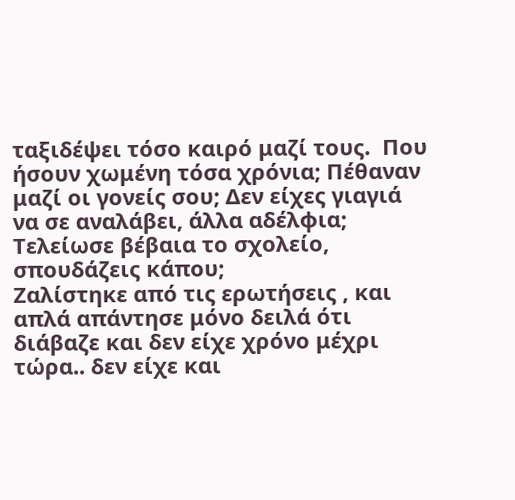ταξιδέψει τόσο καιρό μαζί τους.  Που ήσουν χωμένη τόσα χρόνια; Πέθαναν μαζί οι γονείς σου; Δεν είχες γιαγιά να σε αναλάβει, άλλα αδέλφια; Τελείωσε βέβαια το σχολείο, σπουδάζεις κάπου;
Ζαλίστηκε από τις ερωτήσεις , και απλά απάντησε μόνο δειλά ότι διάβαζε και δεν είχε χρόνο μέχρι τώρα.. δεν είχε και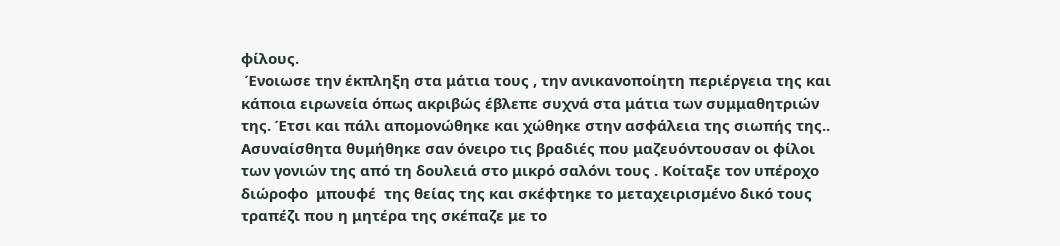φίλους.
 Ένοιωσε την έκπληξη στα μάτια τους , την ανικανοποίητη περιέργεια της και κάποια ειρωνεία όπως ακριβώς έβλεπε συχνά στα μάτια των συμμαθητριών της. Έτσι και πάλι απομονώθηκε και χώθηκε στην ασφάλεια της σιωπής της..
Ασυναίσθητα θυμήθηκε σαν όνειρο τις βραδιές που μαζευόντουσαν οι φίλοι των γονιών της από τη δουλειά στο μικρό σαλόνι τους . Κοίταξε τον υπέροχο διώροφο  μπουφέ  της θείας της και σκέφτηκε το μεταχειρισμένο δικό τους  τραπέζι που η μητέρα της σκέπαζε με το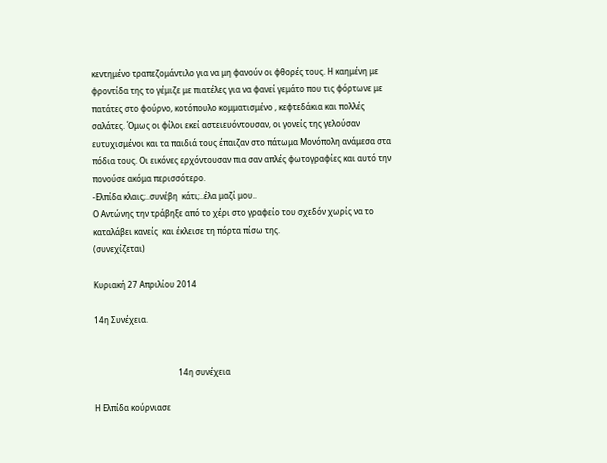κεντημένο τραπεζομάντιλο για να μη φανούν οι φθορές τους. Η καημένη με φροντίδα της το γέμιζε με πιατέλες για να φανεί γεμάτο που τις φόρτωνε με πατάτες στο φούρνο, κοτόπουλο κομματισμένο , κεφτεδάκια και πολλές σαλάτες. Όμως οι φίλοι εκεί αστειευόντουσαν, οι γονείς της γελούσαν ευτυχισμένοι και τα παιδιά τους έπαιζαν στο πάτωμα Μονόπολη ανάμεσα στα πόδια τους. Οι εικόνες ερχόντουσαν πια σαν απλές φωτογραφίες και αυτό την πονούσε ακόμα περισσότερο.
-Ελπίδα κλαις;..συνέβη  κάτι;..έλα μαζί μου..
Ο Αντώνης την τράβηξε από το χέρι στο γραφείο του σχεδόν χωρίς να το καταλάβει κανείς  και έκλεισε τη πόρτα πίσω της.
(συνεχίζεται)

Κυριακή 27 Απριλίου 2014

14η Συνέχεια.


                                          14η συνέχεια

Η Ελπίδα κούρνιασε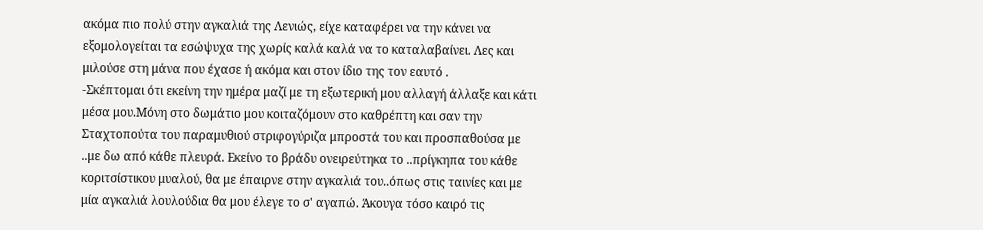ακόμα πιο πολύ στην αγκαλιά της Λενιώς, είχε καταφέρει να την κάνει να εξομολογείται τα εσώψυχα της χωρίς καλά καλά να το καταλαβαίνει. Λες και μιλούσε στη μάνα που έχασε ή ακόμα και στον ίδιο της τον εαυτό .
-Σκέπτομαι ότι εκείνη την ημέρα μαζί με τη εξωτερική μου αλλαγή άλλαξε και κάτι μέσα μου.Μόνη στο δωμάτιο μου κοιταζόμουν στο καθρέπτη και σαν την Σταχτοπούτα του παραμυθιού στριφογύριζα μπροστά του και προσπαθούσα με ..με δω από κάθε πλευρά. Εκείνο το βράδυ ονειρεύτηκα το ..πρίγκηπα του κάθε κοριτσίστικου μυαλού, θα με έπαιρνε στην αγκαλιά του..όπως στις ταινίες και με μία αγκαλιά λουλούδια θα μου έλεγε το σ' αγαπώ. Άκουγα τόσο καιρό τις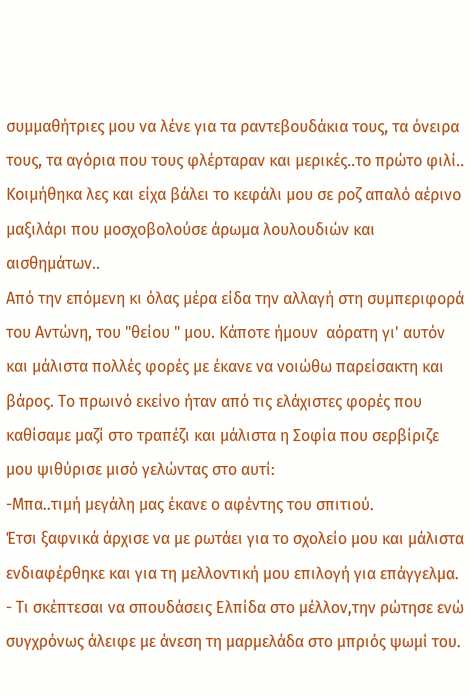συμμαθήτριες μου να λένε για τα ραντεβουδάκια τους, τα όνειρα τους, τα αγόρια που τους φλέρταραν και μερικές..το πρώτο φιλί.. Κοιμήθηκα λες και είχα βάλει το κεφάλι μου σε ροζ απαλό αέρινο μαξιλάρι που μοσχοβολούσε άρωμα λουλουδιών και αισθημάτων..
Από την επόμενη κι όλας μέρα είδα την αλλαγή στη συμπεριφορά του Αντώνη, του "θείου " μου. Κάποτε ήμουν  αόρατη γι' αυτόν και μάλιστα πολλές φορές με έκανε να νοιώθω παρείσακτη και βάρος. Το πρωινό εκείνο ήταν από τις ελάχιστες φορές που καθίσαμε μαζί στο τραπέζι και μάλιστα η Σοφία που σερβίριζε μου ψιθύρισε μισό γελώντας στο αυτί:
-Μπα..τιμή μεγάλη μας έκανε ο αφέντης του σπιτιού.
Έτσι ξαφνικά άρχισε να με ρωτάει για το σχολείο μου και μάλιστα ενδιαφέρθηκε και για τη μελλοντική μου επιλογή για επάγγελμα.
- Τι σκέπτεσαι να σπουδάσεις Ελπίδα στο μέλλον,την ρώτησε ενώ συγχρόνως άλειφε με άνεση τη μαρμελάδα στο μπριός ψωμί του.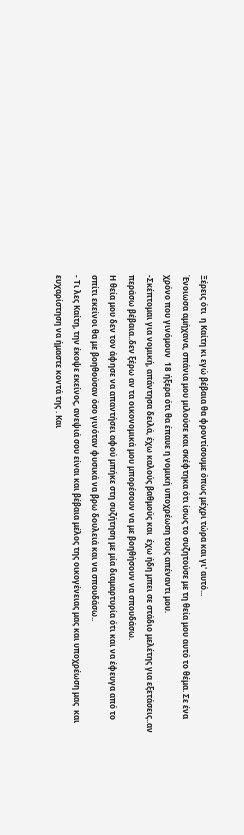Ξέρεις ότι  η Καίτη κι εγώ βέβαια θα φροντίσουμε όπως μέχρι τώρα και γι' αυτό...
Ένοιωσα αμήχανα, σπάνια μου μιλούσε και σκέφτηκα ότι ίσως το συζητούσε με τη θεία μου αυτό το θέμα. Σε ένα χρόνο που γινόμουν  18 ήξερα ότι θα έπαυε η νομική υποχρέωση τους απέναντι μου.
-Σκέπτομαι για νομική, απάντησα δειλά, έχω καλούς βαθμούς και  έχω ήδη μπει σε στάδιο μελέτης για εξετάσεις..αν περάσω βέβαια..δεν ξέρω αν τα οικονομικά μου μπορέσουν να με βοηθήσουν να σπουδάσω.
Η θεία μου δεν τον άφησε να απαντήσει αφού μπήκε στη συζήτηση με μία διαμαρτυρία ότι και να έφευγα από το σπίτι εκείνοι θα με βοηθούσαν όσο γινόταν φυσικά να βρω δουλειά και να σπουδάσω..
- Τι λες Καίτη, την έκοψε εκείνος, ανεψιά σου είναι και βέβαια μέλος της οικογένειας μας και υποχρέωση μας  και ευχαρίστηση να ήμαστε κοντά της . Και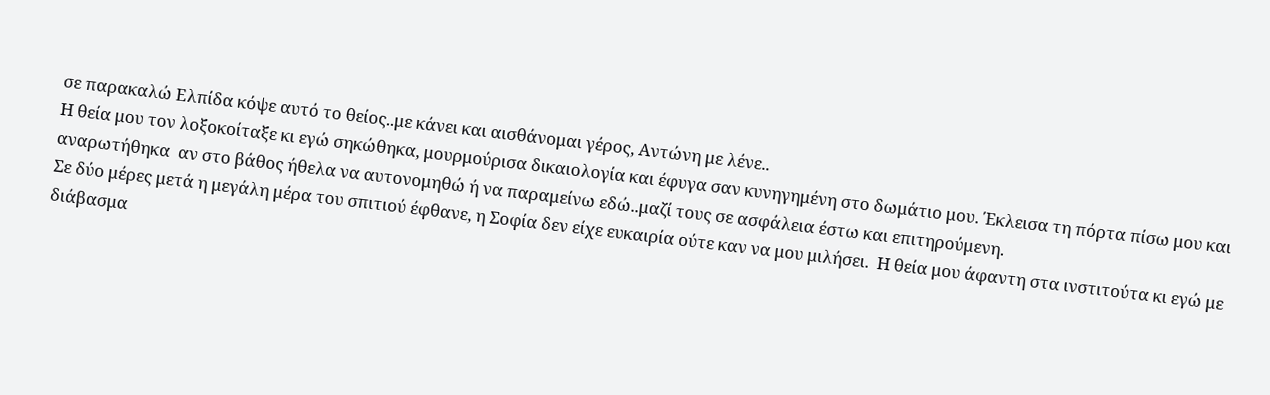σε παρακαλώ Ελπίδα κόψε αυτό το θείος..με κάνει και αισθάνομαι γέρος, Αντώνη με λένε..
Η θεία μου τον λοξοκοίταξε κι εγώ σηκώθηκα, μουρμούρισα δικαιολογία και έφυγα σαν κυνηγημένη στο δωμάτιο μου. Έκλεισα τη πόρτα πίσω μου και αναρωτήθηκα  αν στο βάθος ήθελα να αυτονομηθώ ή να παραμείνω εδώ..μαζί τους σε ασφάλεια έστω και επιτηρούμενη.
Σε δύο μέρες μετά η μεγάλη μέρα του σπιτιού έφθανε, η Σοφία δεν είχε ευκαιρία ούτε καν να μου μιλήσει.  Η θεία μου άφαντη στα ινστιτούτα κι εγώ με διάβασμα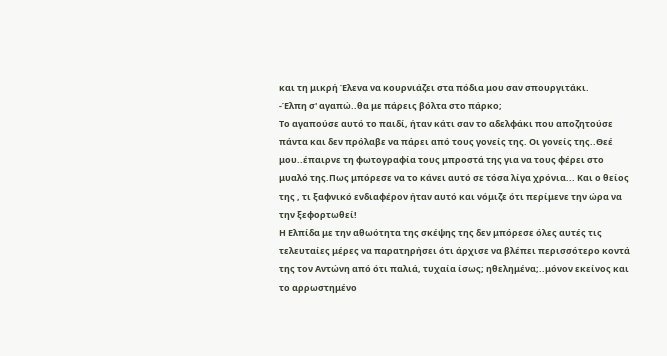και τη μικρή Έλενα να κουρνιάζει στα πόδια μου σαν σπουργιτάκι.
-Έλπη σ' αγαπώ..θα με πάρεις βόλτα στο πάρκο;
Το αγαπούσε αυτό το παιδί, ήταν κάτι σαν το αδελφάκι που αποζητούσε πάντα και δεν πρόλαβε να πάρει από τους γονείς της. Οι γονείς της..Θεέ μου..έπαιρνε τη φωτογραφία τους μπροστά της για να τους φέρει στο μυαλό της.Πως μπόρεσε να το κάνει αυτό σε τόσα λίγα χρόνια... Και ο θείος της , τι ξαφνικό ενδιαφέρον ήταν αυτό και νόμιζε ότι περίμενε την ώρα να την ξεφορτωθεί!
Η Ελπίδα με την αθωότητα της σκέψης της δεν μπόρεσε όλες αυτές τις τελευταίες μέρες να παρατηρήσει ότι άρχισε να βλέπει περισσότερο κοντά της τον Αντώνη από ότι παλιά, τυχαία ίσως; ηθελημένα;..μόνον εκείνος και το αρρωστημένο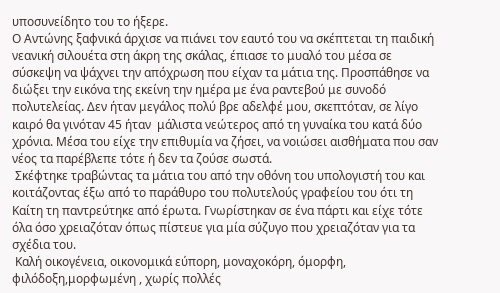υποσυνείδητο του το ήξερε.
Ο Αντώνης ξαφνικά άρχισε να πιάνει τον εαυτό του να σκέπτεται τη παιδική νεανική σιλουέτα στη άκρη της σκάλας, έπιασε το μυαλό του μέσα σε σύσκεψη να ψάχνει την απόχρωση που είχαν τα μάτια της. Προσπάθησε να διώξει την εικόνα της εκείνη την ημέρα με ένα ραντεβού με συνοδό πολυτελείας. Δεν ήταν μεγάλος πολύ βρε αδελφέ μου, σκεπτόταν, σε λίγο καιρό θα γινόταν 45 ήταν  μάλιστα νεώτερος από τη γυναίκα του κατά δύο χρόνια. Μέσα του είχε την επιθυμία να ζήσει, να νοιώσει αισθήματα που σαν νέος τα παρέβλεπε τότε ή δεν τα ζούσε σωστά.
 Σκέφτηκε τραβώντας τα μάτια του από την οθόνη του υπολογιστή του και κοιτάζοντας έξω από το παράθυρο του πολυτελούς γραφείου του ότι τη Καίτη τη παντρεύτηκε από έρωτα. Γνωρίστηκαν σε ένα πάρτι και είχε τότε όλα όσο χρειαζόταν όπως πίστευε για μία σύζυγο που χρειαζόταν για τα σχέδια του.
 Καλή οικογένεια, οικονομικά εύπορη, μοναχοκόρη, όμορφη, φιλόδοξη,μορφωμένη , χωρίς πολλές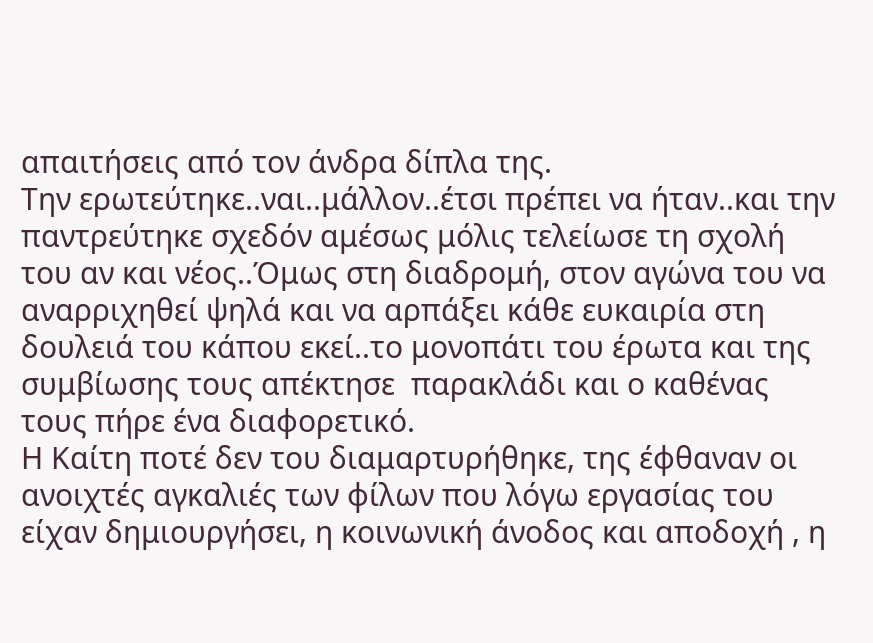απαιτήσεις από τον άνδρα δίπλα της.
Την ερωτεύτηκε..ναι..μάλλον..έτσι πρέπει να ήταν..και την παντρεύτηκε σχεδόν αμέσως μόλις τελείωσε τη σχολή του αν και νέος..Όμως στη διαδρομή, στον αγώνα του να αναρριχηθεί ψηλά και να αρπάξει κάθε ευκαιρία στη δουλειά του κάπου εκεί..το μονοπάτι του έρωτα και της συμβίωσης τους απέκτησε  παρακλάδι και ο καθένας τους πήρε ένα διαφορετικό.
Η Καίτη ποτέ δεν του διαμαρτυρήθηκε, της έφθαναν οι ανοιχτές αγκαλιές των φίλων που λόγω εργασίας του είχαν δημιουργήσει, η κοινωνική άνοδος και αποδοχή , η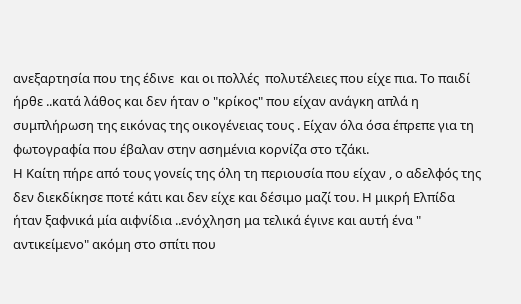ανεξαρτησία που της έδινε  και οι πολλές  πολυτέλειες που είχε πια. Το παιδί ήρθε ..κατά λάθος και δεν ήταν ο "κρίκος" που είχαν ανάγκη απλά η συμπλήρωση της εικόνας της οικογένειας τους . Είχαν όλα όσα έπρεπε για τη φωτογραφία που έβαλαν στην ασημένια κορνίζα στο τζάκι.
Η Καίτη πήρε από τους γονείς της όλη τη περιουσία που είχαν , ο αδελφός της δεν διεκδίκησε ποτέ κάτι και δεν είχε και δέσιμο μαζί του. Η μικρή Ελπίδα ήταν ξαφνικά μία αιφνίδια ..ενόχληση μα τελικά έγινε και αυτή ένα " αντικείμενο" ακόμη στο σπίτι που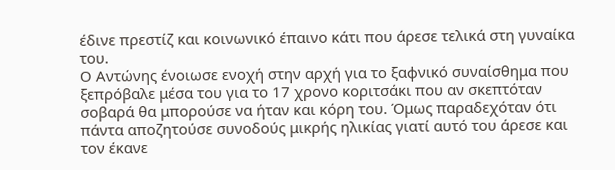έδινε πρεστίζ και κοινωνικό έπαινο κάτι που άρεσε τελικά στη γυναίκα του.
Ο Αντώνης ένοιωσε ενοχή στην αρχή για το ξαφνικό συναίσθημα που ξεπρόβαλε μέσα του για το 17 χρονο κοριτσάκι που αν σκεπτόταν σοβαρά θα μπορούσε να ήταν και κόρη του. Όμως παραδεχόταν ότι πάντα αποζητούσε συνοδούς μικρής ηλικίας γιατί αυτό του άρεσε και τον έκανε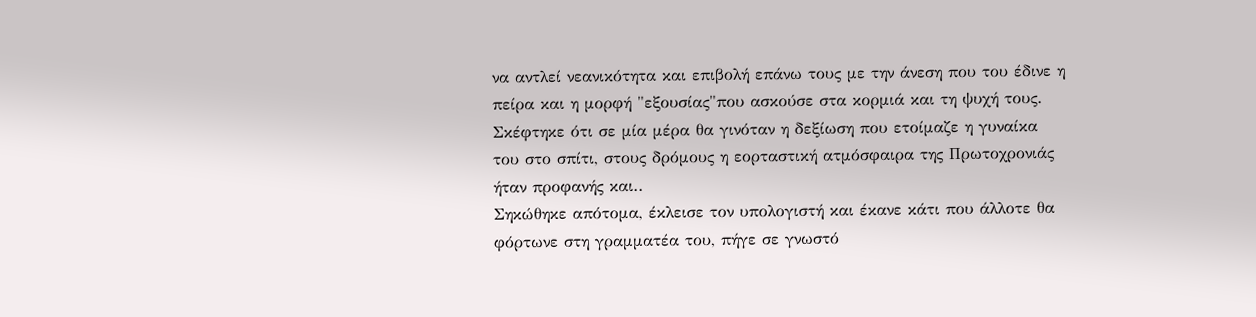να αντλεί νεανικότητα και επιβολή επάνω τους με την άνεση που του έδινε η πείρα και η μορφή "εξουσίας"που ασκούσε στα κορμιά και τη ψυχή τους.
Σκέφτηκε ότι σε μία μέρα θα γινόταν η δεξίωση που ετοίμαζε η γυναίκα του στο σπίτι, στους δρόμους η εορταστική ατμόσφαιρα της Πρωτοχρονιάς ήταν προφανής και..
Σηκώθηκε απότομα, έκλεισε τον υπολογιστή και έκανε κάτι που άλλοτε θα φόρτωνε στη γραμματέα του, πήγε σε γνωστό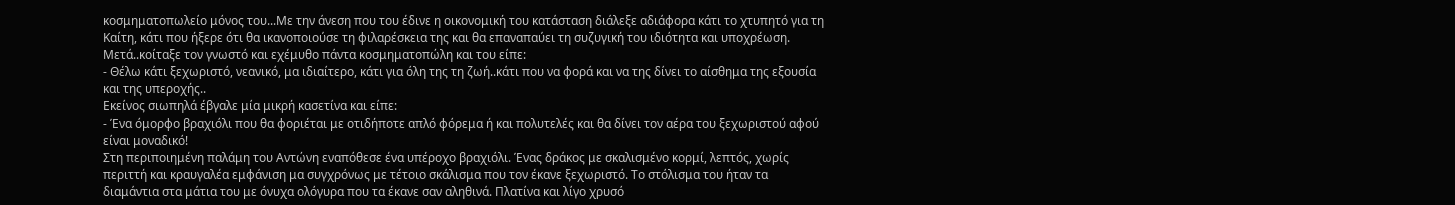κοσμηματοπωλείο μόνος του...Με την άνεση που του έδινε η οικονομική του κατάσταση διάλεξε αδιάφορα κάτι το χτυπητό για τη Καίτη, κάτι που ήξερε ότι θα ικανοποιούσε τη φιλαρέσκεια της και θα επαναπαύει τη συζυγική του ιδιότητα και υποχρέωση.
Μετά..κοίταξε τον γνωστό και εχέμυθο πάντα κοσμηματοπώλη και του είπε:
- Θέλω κάτι ξεχωριστό, νεανικό, μα ιδιαίτερο, κάτι για όλη της τη ζωή..κάτι που να φορά και να της δίνει το αίσθημα της εξουσία και της υπεροχής..
Εκείνος σιωπηλά έβγαλε μία μικρή κασετίνα και είπε:
- Ένα όμορφο βραχιόλι που θα φοριέται με οτιδήποτε απλό φόρεμα ή και πολυτελές και θα δίνει τον αέρα του ξεχωριστού αφού είναι μοναδικό!
Στη περιποιημένη παλάμη του Αντώνη εναπόθεσε ένα υπέροχο βραχιόλι. Ένας δράκος με σκαλισμένο κορμί, λεπτός, χωρίς περιττή και κραυγαλέα εμφάνιση μα συγχρόνως με τέτοιο σκάλισμα που τον έκανε ξεχωριστό. Το στόλισμα του ήταν τα διαμάντια στα μάτια του με όνυχα ολόγυρα που τα έκανε σαν αληθινά. Πλατίνα και λίγο χρυσό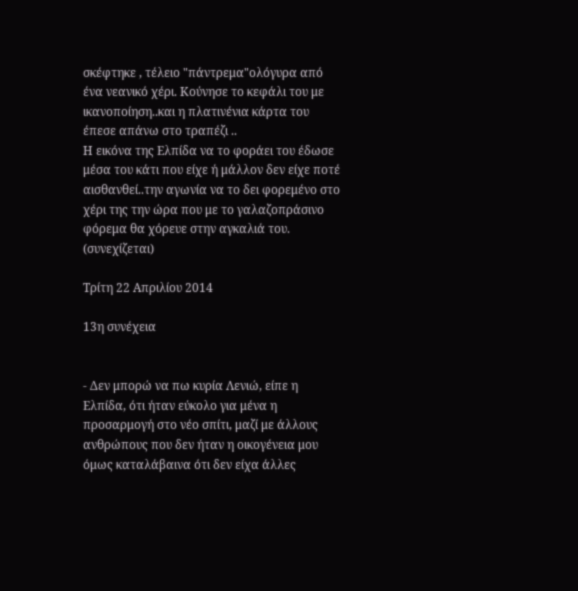σκέφτηκε , τέλειο "πάντρεμα"ολόγυρα από ένα νεανικό χέρι. Κούνησε το κεφάλι του με ικανοποίηση..και η πλατινένια κάρτα του έπεσε απάνω στο τραπέζι ..
Η εικόνα της Ελπίδα να το φοράει του έδωσε μέσα του κάτι που είχε ή μάλλον δεν είχε ποτέ αισθανθεί..την αγωνία να το δει φορεμένο στο χέρι της την ώρα που με το γαλαζοπράσινο φόρεμα θα χόρευε στην αγκαλιά του.
(συνεχίζεται)

Τρίτη 22 Απριλίου 2014

13η συνέχεια


- Δεν μπορώ να πω κυρία Λενιώ, είπε η Ελπίδα, ότι ήταν εύκολο για μένα η προσαρμογή στο νέο σπίτι, μαζί με άλλους ανθρώπους που δεν ήταν η οικογένεια μου όμως καταλάβαινα ότι δεν είχα άλλες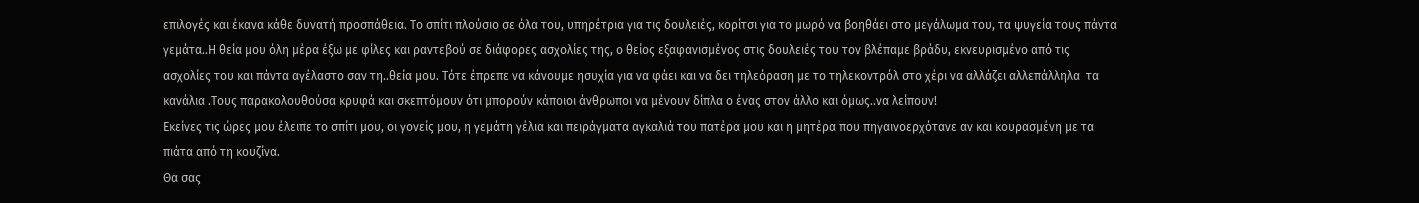επιλογές και έκανα κάθε δυνατή προσπάθεια. Το σπίτι πλούσιο σε όλα του, υπηρέτρια για τις δουλειές, κορίτσι για το μωρό να βοηθάει στο μεγάλωμα του, τα ψυγεία τους πάντα γεμάτα..Η θεία μου όλη μέρα έξω με φίλες και ραντεβού σε διάφορες ασχολίες της, ο θείος εξαφανισμένος στις δουλειές του τον βλέπαμε βράδυ, εκνευρισμένο από τις ασχολίες του και πάντα αγέλαστο σαν τη..θεία μου. Τότε έπρεπε να κάνουμε ησυχία για να φάει και να δει τηλεόραση με το τηλεκοντρόλ στο χέρι να αλλάζει αλλεπάλληλα  τα κανάλια .Τους παρακολουθούσα κρυφά και σκεπτόμουν ότι μπορούν κάποιοι άνθρωποι να μένουν δίπλα ο ένας στον άλλο και όμως..να λείπουν!
Εκείνες τις ώρες μου έλειπε το σπίτι μου, οι γονείς μου, η γεμάτη γέλια και πειράγματα αγκαλιά του πατέρα μου και η μητέρα που πηγαινοερχότανε αν και κουρασμένη με τα πιάτα από τη κουζίνα.
Θα σας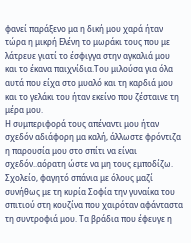φανεί παράξενο μα η δική μου χαρά ήταν τώρα η μικρή Ελένη το μωράκι τους που με λάτρευε γιατί το έσφιγγα στην αγκαλιά μου και το έκανα παιχνίδια.Του μιλούσα για όλα αυτά που είχα στο μυαλό και τη καρδιά μου και το γελάκι του ήταν εκείνο που ζέσταινε τη μέρα μου.
Η συμπεριφορά τους απέναντι μου ήταν σχεδόν αδιάφορη μα καλή, άλλωστε φρόντιζα η παρουσία μου στο σπίτι να είναι σχεδόν..αόρατη ώστε να μη τους εμποδίζω. Σχολείο, φαγητό σπάνια με όλους μαζί συνήθως με τη κυρία Σοφία την γυναίκα του σπιτιού στη κουζίνα που χαιρόταν αφάνταστα τη συντροφιά μου. Τα βράδια που έφευγε η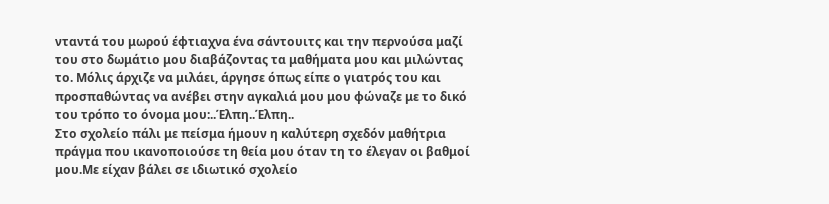νταντά του μωρού έφτιαχνα ένα σάντουιτς και την περνούσα μαζί του στο δωμάτιο μου διαβάζοντας τα μαθήματα μου και μιλώντας το. Μόλις άρχιζε να μιλάει, άργησε όπως είπε ο γιατρός του και προσπαθώντας να ανέβει στην αγκαλιά μου μου φώναζε με το δικό του τρόπο το όνομα μου:..Έλπη..Έλπη..
Στο σχολείο πάλι με πείσμα ήμουν η καλύτερη σχεδόν μαθήτρια πράγμα που ικανοποιούσε τη θεία μου όταν τη το έλεγαν οι βαθμοί μου.Με είχαν βάλει σε ιδιωτικό σχολείο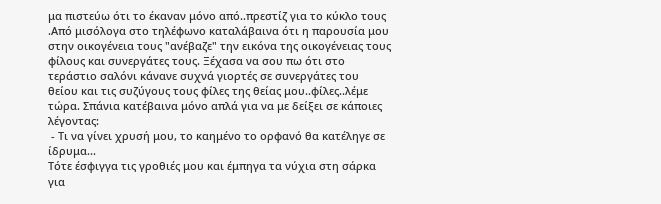μα πιστεύω ότι το έκαναν μόνο από..πρεστίζ για το κύκλο τους .Από μισόλογα στο τηλέφωνο καταλάβαινα ότι η παρουσία μου στην οικογένεια τους "ανέβαζε" την εικόνα της οικογένειας τους φίλους και συνεργάτες τους. Ξέχασα να σου πω ότι στο τεράστιο σαλόνι κάνανε συχνά γιορτές σε συνεργάτες του θείου και τις συζύγους τους φίλες της θείας μου..φίλες..λέμε τώρα. Σπάνια κατέβαινα μόνο απλά για να με δείξει σε κάποιες λέγοντας:
 - Τι να γίνει χρυσή μου, το καημένο το ορφανό θα κατέληγε σε ίδρυμα...
Τότε έσφιγγα τις γροθιές μου και έμπηγα τα νύχια στη σάρκα για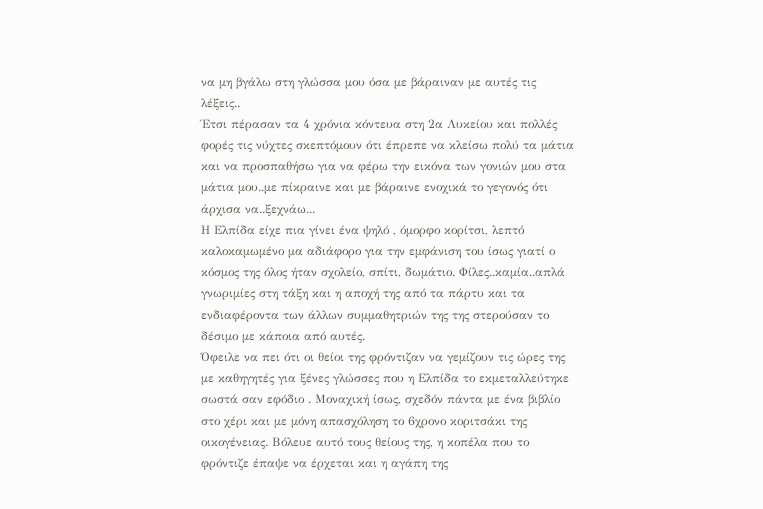να μη βγάλω στη γλώσσα μου όσα με βάραιναν με αυτές τις λέξεις..
Έτσι πέρασαν τα 4 χρόνια κόντευα στη 2α Λυκείου και πολλές φορές τις νύχτες σκεπτόμουν ότι έπρεπε να κλείσω πολύ τα μάτια και να προσπαθήσω για να φέρω την εικόνα των γονιών μου στα μάτια μου..με πίκραινε και με βάραινε ενοχικά το γεγονός ότι άρχισα να..ξεχνάω...
Η Ελπίδα είχε πια γίνει ένα ψηλό , όμορφο κορίτσι, λεπτό καλοκαμωμένο μα αδιάφορο για την εμφάνιση του ίσως γιατί ο κόσμος της όλος ήταν σχολείο, σπίτι, δωμάτιο. Φίλες..καμία..απλά γνωριμίες στη τάξη και η αποχή της από τα πάρτυ και τα ενδιαφέροντα των άλλων συμμαθητριών της της στερούσαν το δέσιμο με κάποια από αυτές.
Όφειλε να πει ότι οι θείοι της φρόντιζαν να γεμίζουν τις ώρες της με καθηγητές για ξένες γλώσσες που η Ελπίδα το εκμεταλλεύτηκε σωστά σαν εφόδιο . Μοναχική ίσως, σχεδόν πάντα με ένα βιβλίο στο χέρι και με μόνη απασχόληση το 6χρονο κοριτσάκι της οικογένειας. Βόλευε αυτό τους θείους της, η κοπέλα που το φρόντιζε έπαψε να έρχεται και η αγάπη της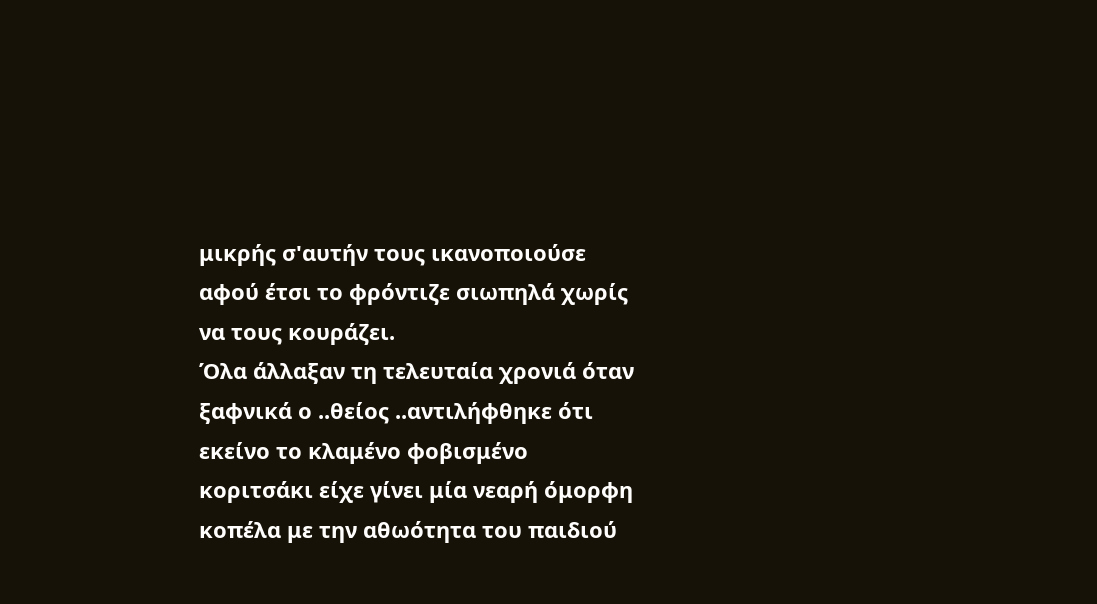μικρής σ'αυτήν τους ικανοποιούσε αφού έτσι το φρόντιζε σιωπηλά χωρίς να τους κουράζει.
Όλα άλλαξαν τη τελευταία χρονιά όταν ξαφνικά ο ..θείος ..αντιλήφθηκε ότι εκείνο το κλαμένο φοβισμένο κοριτσάκι είχε γίνει μία νεαρή όμορφη κοπέλα με την αθωότητα του παιδιού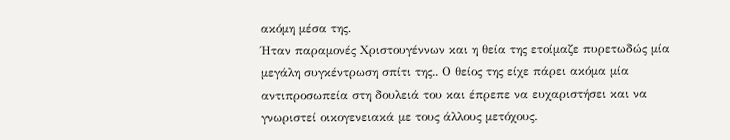ακόμη μέσα της.
Ήταν παραμονές Χριστουγέννων και η θεία της ετοίμαζε πυρετωδώς μία μεγάλη συγκέντρωση σπίτι της.. Ο θείος της είχε πάρει ακόμα μία αντιπροσωπεία στη δουλειά του και έπρεπε να ευχαριστήσει και να γνωριστεί οικογενειακά με τους άλλους μετόχους.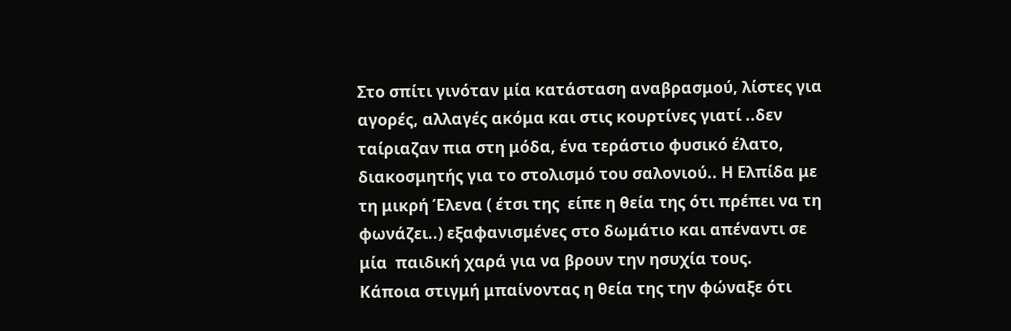Στο σπίτι γινόταν μία κατάσταση αναβρασμού, λίστες για αγορές, αλλαγές ακόμα και στις κουρτίνες γιατί ..δεν ταίριαζαν πια στη μόδα, ένα τεράστιο φυσικό έλατο, διακοσμητής για το στολισμό του σαλονιού.. Η Ελπίδα με τη μικρή Έλενα ( έτσι της  είπε η θεία της ότι πρέπει να τη φωνάζει..) εξαφανισμένες στο δωμάτιο και απέναντι σε μία  παιδική χαρά για να βρουν την ησυχία τους.
Κάποια στιγμή μπαίνοντας η θεία της την φώναξε ότι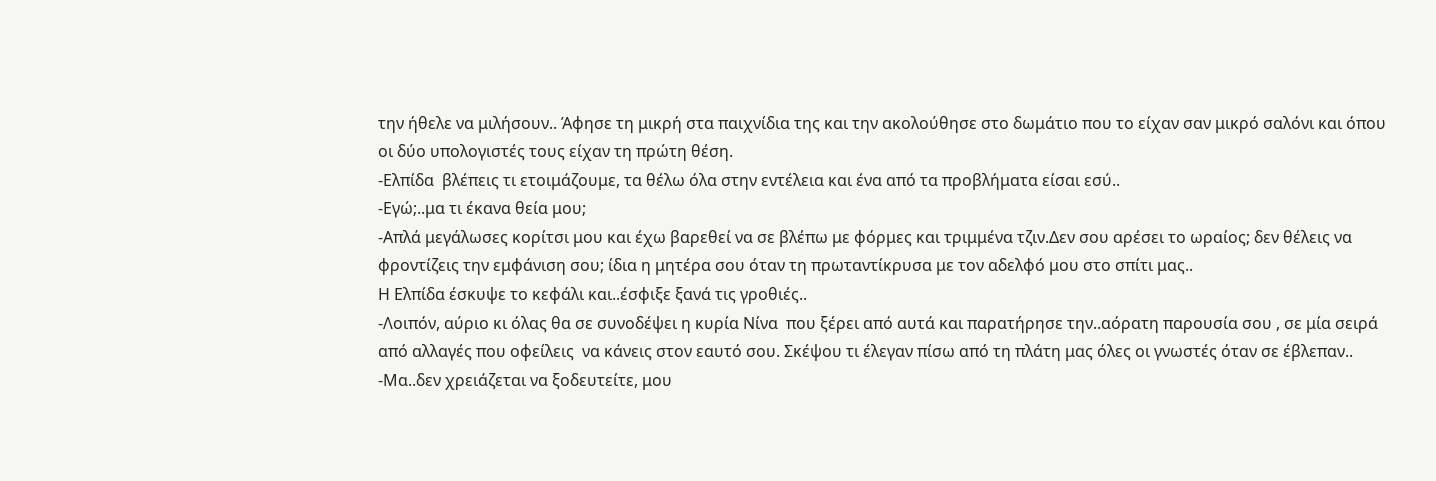την ήθελε να μιλήσουν.. Άφησε τη μικρή στα παιχνίδια της και την ακολούθησε στο δωμάτιο που το είχαν σαν μικρό σαλόνι και όπου οι δύο υπολογιστές τους είχαν τη πρώτη θέση.
-Ελπίδα  βλέπεις τι ετοιμάζουμε, τα θέλω όλα στην εντέλεια και ένα από τα προβλήματα είσαι εσύ..
-Εγώ;..μα τι έκανα θεία μου;
-Απλά μεγάλωσες κορίτσι μου και έχω βαρεθεί να σε βλέπω με φόρμες και τριμμένα τζιν.Δεν σου αρέσει το ωραίος; δεν θέλεις να φροντίζεις την εμφάνιση σου; ίδια η μητέρα σου όταν τη πρωταντίκρυσα με τον αδελφό μου στο σπίτι μας..
Η Ελπίδα έσκυψε το κεφάλι και..έσφιξε ξανά τις γροθιές..
-Λοιπόν, αύριο κι όλας θα σε συνοδέψει η κυρία Νίνα  που ξέρει από αυτά και παρατήρησε την..αόρατη παρουσία σου , σε μία σειρά από αλλαγές που οφείλεις  να κάνεις στον εαυτό σου. Σκέψου τι έλεγαν πίσω από τη πλάτη μας όλες οι γνωστές όταν σε έβλεπαν..
-Μα..δεν χρειάζεται να ξοδευτείτε, μου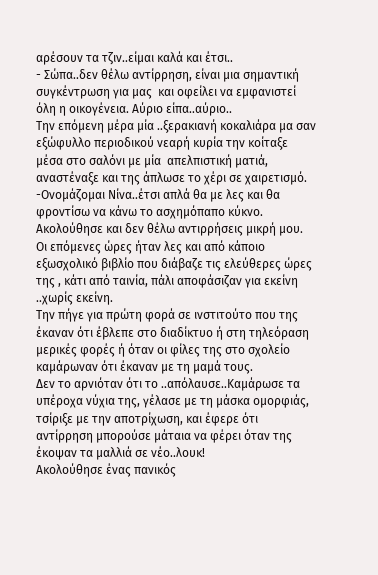αρέσουν τα τζιν..είμαι καλά και έτσι..
- Σώπα..δεν θέλω αντίρρηση, είναι μια σημαντική συγκέντρωση για μας  και οφείλει να εμφανιστεί όλη η οικογένεια. Αύριο είπα..αύριο..
Την επόμενη μέρα μία ..ξερακιανή κοκαλιάρα μα σαν εξώφυλλο περιοδικού νεαρή κυρία την κοίταξε μέσα στο σαλόνι με μία  απελπιστική ματιά, αναστέναξε και της άπλωσε το χέρι σε χαιρετισμό.
-Ονομάζομαι Νίνα..έτσι απλά θα με λες και θα φροντίσω να κάνω το ασχημόπαπο κύκνο. Ακολούθησε και δεν θέλω αντιρρήσεις μικρή μου.
Οι επόμενες ώρες ήταν λες και από κάποιο εξωσχολικό βιβλίο που διάβαζε τις ελεύθερες ώρες της , κάτι από ταινία, πάλι αποφάσιζαν για εκείνη ..χωρίς εκείνη.
Την πήγε για πρώτη φορά σε ινστιτούτο που της έκαναν ότι έβλεπε στο διαδίκτυο ή στη τηλεόραση μερικές φορές ή όταν οι φίλες της στο σχολείο καμάρωναν ότι έκαναν με τη μαμά τους.
Δεν το αρνιόταν ότι το ..απόλαυσε..Καμάρωσε τα υπέροχα νύχια της, γέλασε με τη μάσκα ομορφιάς, τσίριξε με την αποτρίχωση, και έφερε ότι αντίρρηση μπορούσε μάταια να φέρει όταν της έκοψαν τα μαλλιά σε νέο..λουκ!
Ακολούθησε ένας πανικός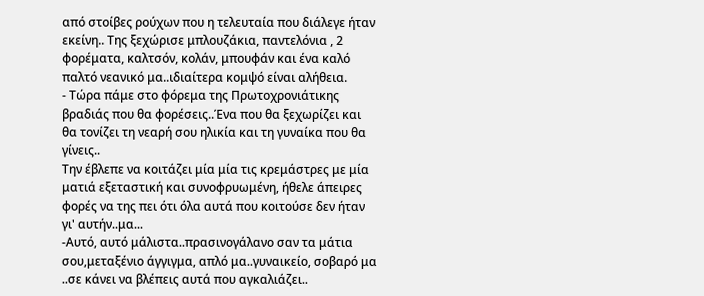από στοίβες ρούχων που η τελευταία που διάλεγε ήταν εκείνη.. Της ξεχώρισε μπλουζάκια, παντελόνια , 2 φορέματα, καλτσόν, κολάν, μπουφάν και ένα καλό παλτό νεανικό μα..ιδιαίτερα κομψό είναι αλήθεια.
- Τώρα πάμε στο φόρεμα της Πρωτοχρονιάτικης βραδιάς που θα φορέσεις..Ένα που θα ξεχωρίζει και θα τονίζει τη νεαρή σου ηλικία και τη γυναίκα που θα γίνεις..
Την έβλεπε να κοιτάζει μία μία τις κρεμάστρες με μία ματιά εξεταστική και συνοφρυωμένη, ήθελε άπειρες φορές να της πει ότι όλα αυτά που κοιτούσε δεν ήταν γι' αυτήν..μα...
-Αυτό, αυτό μάλιστα..πρασινογάλανο σαν τα μάτια σου,μεταξένιο άγγιγμα, απλό μα..γυναικείο, σοβαρό μα ..σε κάνει να βλέπεις αυτά που αγκαλιάζει..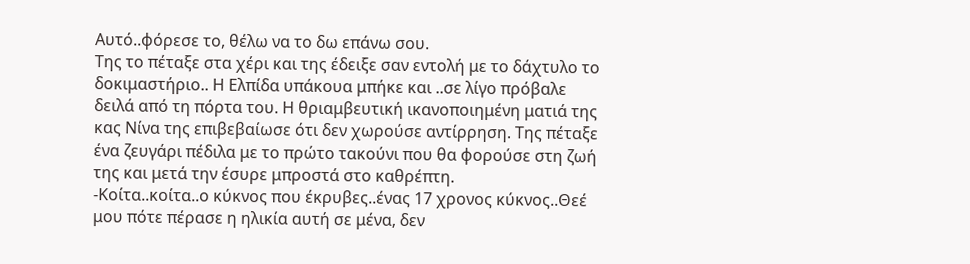Αυτό..φόρεσε το, θέλω να το δω επάνω σου.
Της το πέταξε στα χέρι και της έδειξε σαν εντολή με το δάχτυλο το δοκιμαστήριο.. Η Ελπίδα υπάκουα μπήκε και ..σε λίγο πρόβαλε δειλά από τη πόρτα του. Η θριαμβευτική ικανοποιημένη ματιά της κας Νίνα της επιβεβαίωσε ότι δεν χωρούσε αντίρρηση. Της πέταξε ένα ζευγάρι πέδιλα με το πρώτο τακούνι που θα φορούσε στη ζωή της και μετά την έσυρε μπροστά στο καθρέπτη.
-Κοίτα..κοίτα..ο κύκνος που έκρυβες..ένας 17 χρονος κύκνος..Θεέ μου πότε πέρασε η ηλικία αυτή σε μένα, δεν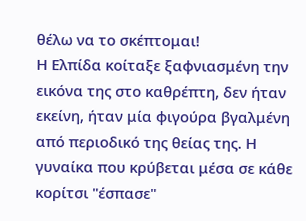θέλω να το σκέπτομαι!
Η Ελπίδα κοίταξε ξαφνιασμένη την εικόνα της στο καθρέπτη, δεν ήταν εκείνη, ήταν μία φιγούρα βγαλμένη από περιοδικό της θείας της. Η γυναίκα που κρύβεται μέσα σε κάθε κορίτσι "έσπασε"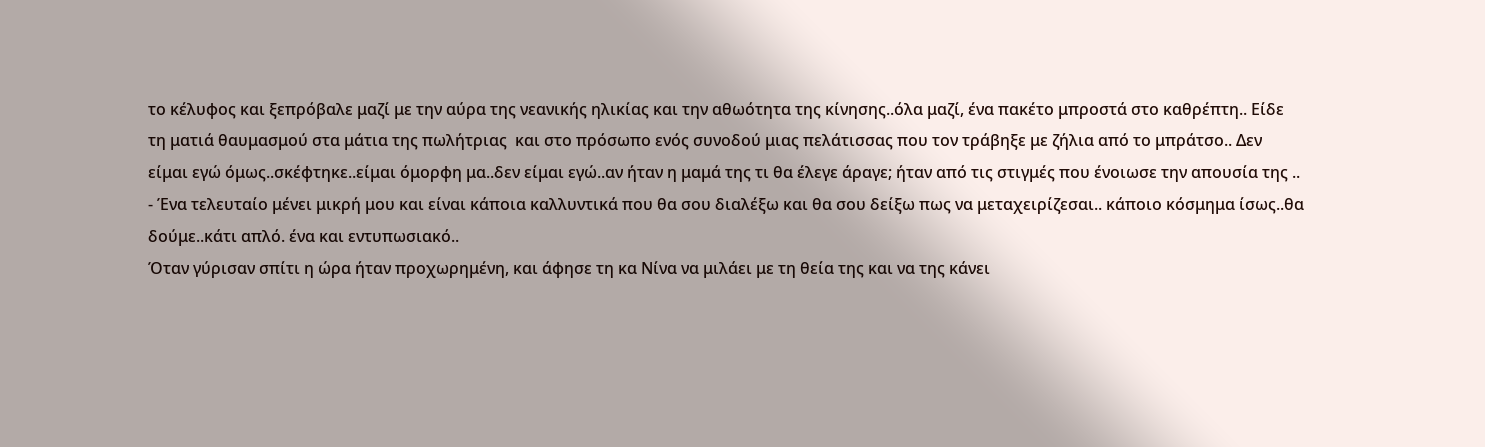το κέλυφος και ξεπρόβαλε μαζί με την αύρα της νεανικής ηλικίας και την αθωότητα της κίνησης..όλα μαζί, ένα πακέτο μπροστά στο καθρέπτη.. Είδε τη ματιά θαυμασμού στα μάτια της πωλήτριας  και στο πρόσωπο ενός συνοδού μιας πελάτισσας που τον τράβηξε με ζήλια από το μπράτσο.. Δεν είμαι εγώ όμως..σκέφτηκε..είμαι όμορφη μα..δεν είμαι εγώ..αν ήταν η μαμά της τι θα έλεγε άραγε; ήταν από τις στιγμές που ένοιωσε την απουσία της ..
- Ένα τελευταίο μένει μικρή μου και είναι κάποια καλλυντικά που θα σου διαλέξω και θα σου δείξω πως να μεταχειρίζεσαι.. κάποιο κόσμημα ίσως..θα δούμε..κάτι απλό. ένα και εντυπωσιακό..
Όταν γύρισαν σπίτι η ώρα ήταν προχωρημένη, και άφησε τη κα Νίνα να μιλάει με τη θεία της και να της κάνει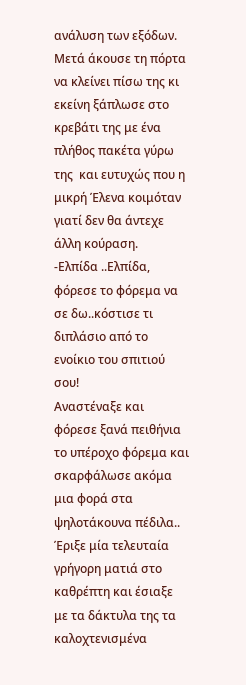ανάλυση των εξόδων. Μετά άκουσε τη πόρτα να κλείνει πίσω της κι εκείνη ξάπλωσε στο κρεβάτι της με ένα πλήθος πακέτα γύρω της  και ευτυχώς που η μικρή Έλενα κοιμόταν γιατί δεν θα άντεχε άλλη κούραση.
-Ελπίδα ..Ελπίδα, φόρεσε το φόρεμα να σε δω..κόστισε τι διπλάσιο από το ενοίκιο του σπιτιού σου!
Αναστέναξε και φόρεσε ξανά πειθήνια το υπέροχο φόρεμα και σκαρφάλωσε ακόμα μια φορά στα ψηλοτάκουνα πέδιλα.. Έριξε μία τελευταία γρήγορη ματιά στο καθρέπτη και έσιαξε με τα δάκτυλα της τα καλοχτενισμένα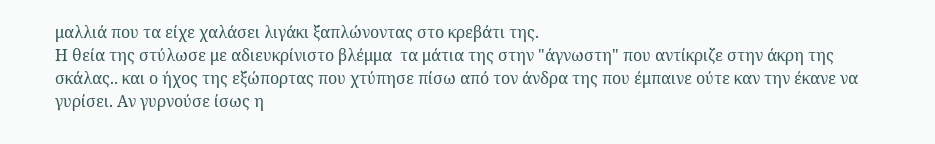μαλλιά που τα είχε χαλάσει λιγάκι ξαπλώνοντας στο κρεβάτι της.
Η θεία της στύλωσε με αδιευκρίνιστο βλέμμα  τα μάτια της στην "άγνωστη" που αντίκριζε στην άκρη της σκάλας.. και ο ήχος της εξώπορτας που χτύπησε πίσω από τον άνδρα της που έμπαινε ούτε καν την έκανε να γυρίσει. Αν γυρνούσε ίσως η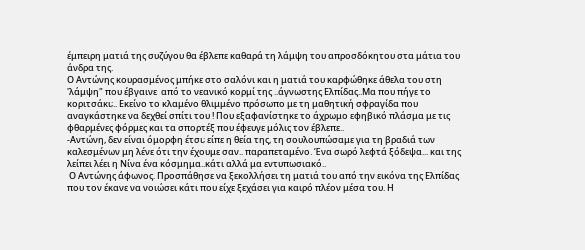έμπειρη ματιά της συζύγου θα έβλεπε καθαρά τη λάμψη του απροσδόκητου στα μάτια του άνδρα της.
Ο Αντώνης κουρασμένος μπήκε στο σαλόνι και η ματιά του καρφώθηκε άθελα του στη 'λάμψη" που έβγαινε  από το νεανικό κορμί της ..άγνωστης Ελπίδας..Μα που πήγε το κοριτσάκι;.. Εκείνο το κλαμένο θλιμμένο πρόσωπο με τη μαθητική σφραγίδα που αναγκάστηκε να δεχθεί σπίτι του ! Που εξαφανίστηκε το άχρωμο εφηβικό πλάσμα με τις φθαρμένες φόρμες και τα σπορτέξ που έφευγε μόλις τον έβλεπε..
-Αντώνη, δεν είναι όμορφη έτσι; είπε η θεία της, τη σουλουπώσαμε για τη βραδιά των καλεσμένων μη λένε ότι την έχουμε σαν.. παραπεταμένο. Ένα σωρό λεφτά ξόδεψα... και της λείπει λέει η Νίνα ένα κόσμημα..κάτι αλλά μα εντυπωσιακό..
 Ο Αντώνης άφωνος. Προσπάθησε να ξεκολλήσει τη ματιά του από την εικόνα της Ελπίδας που τον έκανε να νοιώσει κάτι που είχε ξεχάσει για καιρό πλέον μέσα του. Η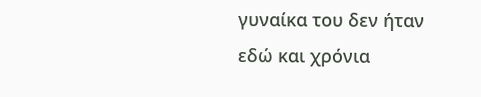γυναίκα του δεν ήταν εδώ και χρόνια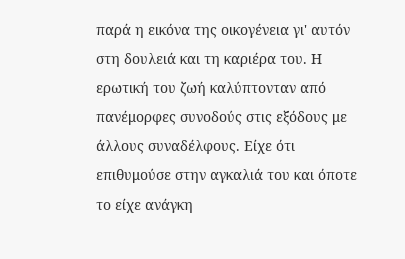παρά η εικόνα της οικογένεια γι' αυτόν στη δουλειά και τη καριέρα του. Η ερωτική του ζωή καλύπτονταν από πανέμορφες συνοδούς στις εξόδους με άλλους συναδέλφους. Είχε ότι επιθυμούσε στην αγκαλιά του και όποτε το είχε ανάγκη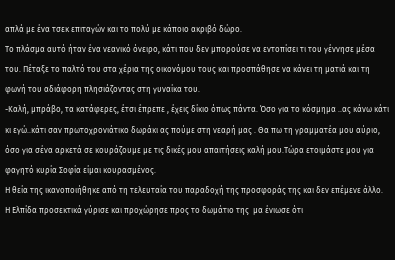απλά με ένα τσεκ επιταγών και το πολύ με κάποιο ακριβό δώρο.
Το πλάσμα αυτό ήταν ένα νεανικό όνειρο, κάτι που δεν μπορούσε να εντοπίσει τι του γέννησε μέσα του. Πέταξε το παλτό του στα χέρια της οικονόμου τους και προσπάθησε να κάνει τη ματιά και τη φωνή του αδιάφορη πλησιάζοντας στη γυναίκα του.
-Καλή, μπράβο, τα κατάφερες, έτσι έπρεπε , έχεις δίκιο όπως πάντα. Όσο για το κόσμημα ..ας κάνω κάτι κι εγώ..κάτι σαν πρωτοχρονιάτικο δωράκι ας πούμε στη νεαρή μας . Θα πω τη γραμματέα μου αύριο, όσο για σένα αρκετά σε κουράζουμε με τις δικές μου απαιτήσεις καλή μου.Τώρα ετοιμάστε μου για φαγητό κυρία Σοφία είμαι κουρασμένος.
Η θεία της ικανοποιήθηκε από τη τελευταία του παραδοχή της προσφοράς της και δεν επέμενε άλλο.
Η Ελπίδα προσεκτικά γύρισε και προχώρησε προς το δωμάτιο της  μα ένιωσε ότι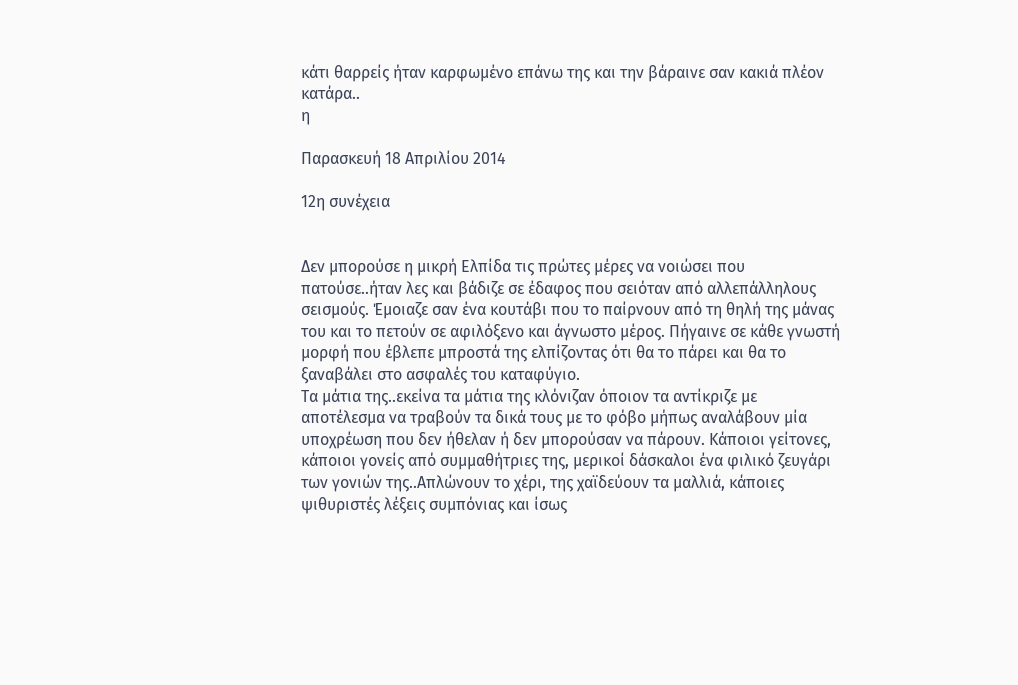κάτι θαρρείς ήταν καρφωμένο επάνω της και την βάραινε σαν κακιά πλέον κατάρα..
η

Παρασκευή 18 Απριλίου 2014

12η συνέχεια


Δεν μπορούσε η μικρή Ελπίδα τις πρώτες μέρες να νοιώσει που πατούσε..ήταν λες και βάδιζε σε έδαφος που σειόταν από αλλεπάλληλους σεισμούς. Έμοιαζε σαν ένα κουτάβι που το παίρνουν από τη θηλή της μάνας του και το πετούν σε αφιλόξενο και άγνωστο μέρος. Πήγαινε σε κάθε γνωστή μορφή που έβλεπε μπροστά της ελπίζοντας ότι θα το πάρει και θα το ξαναβάλει στο ασφαλές του καταφύγιο.
Τα μάτια της..εκείνα τα μάτια της κλόνιζαν όποιον τα αντίκριζε με αποτέλεσμα να τραβούν τα δικά τους με το φόβο μήπως αναλάβουν μία υποχρέωση που δεν ήθελαν ή δεν μπορούσαν να πάρουν. Κάποιοι γείτονες, κάποιοι γονείς από συμμαθήτριες της, μερικοί δάσκαλοι ένα φιλικό ζευγάρι των γονιών της..Απλώνουν το χέρι, της χαϊδεύουν τα μαλλιά, κάποιες ψιθυριστές λέξεις συμπόνιας και ίσως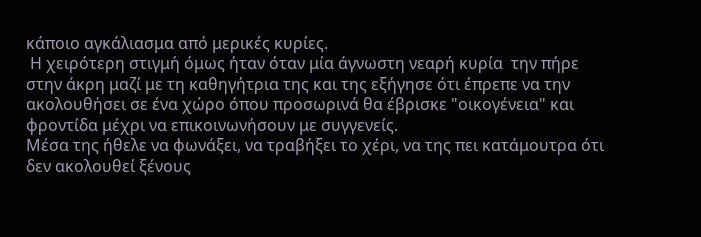κάποιο αγκάλιασμα από μερικές κυρίες.
 Η χειρότερη στιγμή όμως ήταν όταν μία άγνωστη νεαρή κυρία  την πήρε στην άκρη μαζί με τη καθηγήτρια της και της εξήγησε ότι έπρεπε να την ακολουθήσει σε ένα χώρο όπου προσωρινά θα έβρισκε "οικογένεια" και φροντίδα μέχρι να επικοινωνήσουν με συγγενείς.
Μέσα της ήθελε να φωνάξει, να τραβήξει το χέρι, να της πει κατάμουτρα ότι δεν ακολουθεί ξένους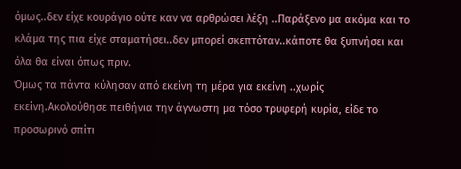όμως..δεν είχε κουράγιο ούτε καν να αρθρώσει λέξη ..Παράξενο μα ακόμα και το κλάμα της πια είχε σταματήσει..δεν μπορεί σκεπτόταν..κάποτε θα ξυπνήσει και όλα θα είναι όπως πριν.
Όμως τα πάντα κύλησαν από εκείνη τη μέρα για εκείνη ..χωρίς εκείνη.Ακολούθησε πειθήνια την άγνωστη μα τόσο τρυφερή κυρία, είδε το προσωρινό σπίτι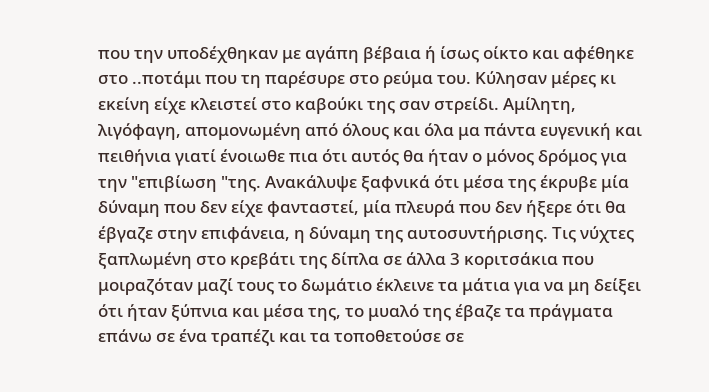που την υποδέχθηκαν με αγάπη βέβαια ή ίσως οίκτο και αφέθηκε στο ..ποτάμι που τη παρέσυρε στο ρεύμα του. Κύλησαν μέρες κι εκείνη είχε κλειστεί στο καβούκι της σαν στρείδι. Αμίλητη, λιγόφαγη, απομονωμένη από όλους και όλα μα πάντα ευγενική και πειθήνια γιατί ένοιωθε πια ότι αυτός θα ήταν ο μόνος δρόμος για την "επιβίωση "της. Ανακάλυψε ξαφνικά ότι μέσα της έκρυβε μία δύναμη που δεν είχε φανταστεί, μία πλευρά που δεν ήξερε ότι θα έβγαζε στην επιφάνεια, η δύναμη της αυτοσυντήρισης. Τις νύχτες ξαπλωμένη στο κρεβάτι της δίπλα σε άλλα 3 κοριτσάκια που μοιραζόταν μαζί τους το δωμάτιο έκλεινε τα μάτια για να μη δείξει ότι ήταν ξύπνια και μέσα της, το μυαλό της έβαζε τα πράγματα επάνω σε ένα τραπέζι και τα τοποθετούσε σε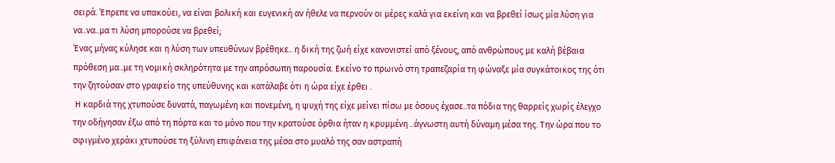σειρά. Έπρεπε να υπακούει, να είναι βολική και ευγενική αν ήθελε να περνούν οι μέρες καλά για εκείνη και να βρεθεί ίσως μία λύση για να..να..μα τι λύση μπορούσε να βρεθεί;
Ένας μήνας κύλησε και η λύση των υπευθύνων βρέθηκε.. η δική της ζωή είχε κανονιστεί από ξένους, από ανθρώπους με καλή βέβαια πρόθεση μα..με τη νομική σκληρότητα με την απρόσωπη παρουσία. Εκείνο το πρωινό στη τραπεζαρία τη φώναξε μία συγκάτοικος της ότι την ζητούσαν στο γραφείο της υπεύθυνης και κατάλαβε ότι η ώρα είχε έρθει .
 Η καρδιά της χτυπούσε δυνατά, παγωμένη και πονεμένη, η ψυχή της είχε μείνει πίσω με όσους έχασε..τα πόδια της θαρρείς χωρίς έλεγχο την οδήγησαν έξω από τη πόρτα και το μόνο που την κρατούσε όρθια ήταν η κρυμμένη ..άγνωστη αυτή δύναμη μέσα της. Την ώρα που το σφιγμένο χεράκι χτυπούσε τη ξύλινη επιφάνεια της μέσα στο μυαλό της σαν αστραπή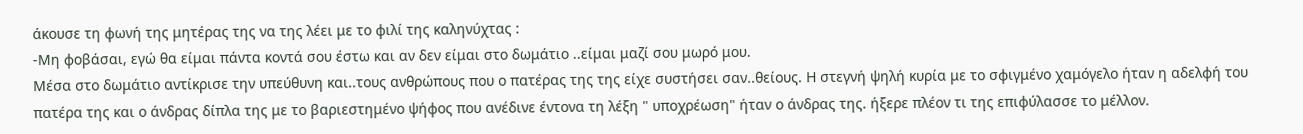άκουσε τη φωνή της μητέρας της να της λέει με το φιλί της καληνύχτας :
-Μη φοβάσαι, εγώ θα είμαι πάντα κοντά σου έστω και αν δεν είμαι στο δωμάτιο ..είμαι μαζί σου μωρό μου.
Μέσα στο δωμάτιο αντίκρισε την υπεύθυνη και..τους ανθρώπους που ο πατέρας της της είχε συστήσει σαν..θείους. Η στεγνή ψηλή κυρία με το σφιγμένο χαμόγελο ήταν η αδελφή του πατέρα της και ο άνδρας δίπλα της με το βαριεστημένο ψήφος που ανέδινε έντονα τη λέξη " υποχρέωση" ήταν ο άνδρας της. ήξερε πλέον τι της επιφύλασσε το μέλλον.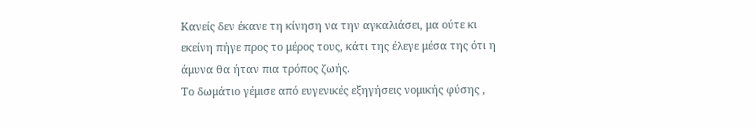Κανείς δεν έκανε τη κίνηση να την αγκαλιάσει, μα ούτε κι εκείνη πήγε προς το μέρος τους, κάτι της έλεγε μέσα της ότι η άμυνα θα ήταν πια τρόπος ζωής.
Το δωμάτιο γέμισε από ευγενικές εξηγήσεις νομικής φύσης ,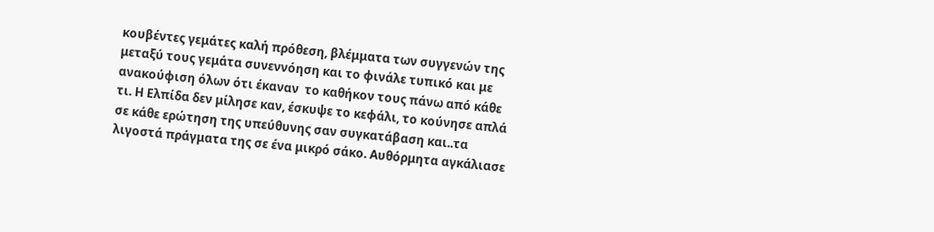κουβέντες γεμάτες καλή πρόθεση, βλέμματα των συγγενών της μεταξύ τους γεμάτα συνεννόηση και το φινάλε τυπικό και με ανακούφιση όλων ότι έκαναν  το καθήκον τους πάνω από κάθε τι. Η Ελπίδα δεν μίλησε καν, έσκυψε το κεφάλι, το κούνησε απλά σε κάθε ερώτηση της υπεύθυνης σαν συγκατάβαση και..τα λιγοστά πράγματα της σε ένα μικρό σάκο. Αυθόρμητα αγκάλιασε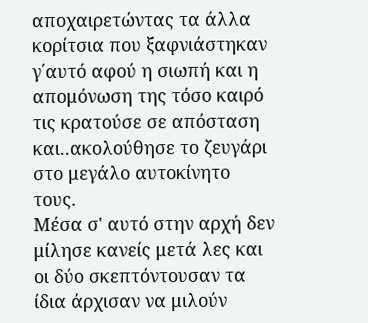αποχαιρετώντας τα άλλα κορίτσια που ξαφνιάστηκαν γ΄αυτό αφού η σιωπή και η απομόνωση της τόσο καιρό τις κρατούσε σε απόσταση και..ακολούθησε το ζευγάρι στο μεγάλο αυτοκίνητο τους.
Μέσα σ' αυτό στην αρχή δεν μίλησε κανείς μετά λες και οι δύο σκεπτόντουσαν τα ίδια άρχισαν να μιλούν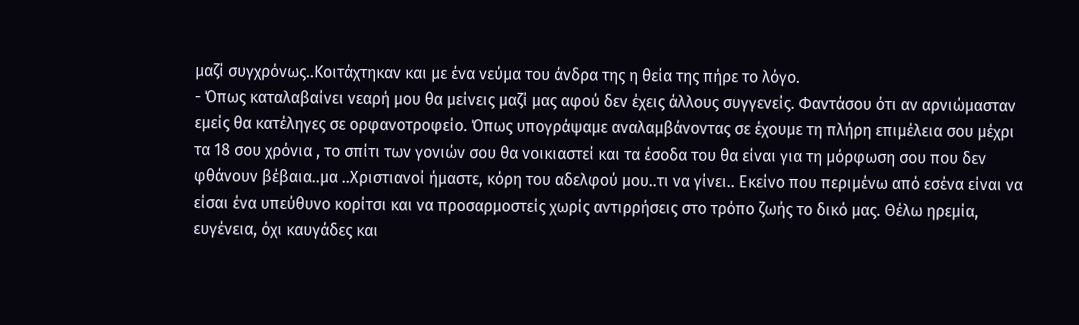μαζί συγχρόνως..Κοιτάχτηκαν και με ένα νεύμα του άνδρα της η θεία της πήρε το λόγο.
- Όπως καταλαβαίνει νεαρή μου θα μείνεις μαζί μας αφού δεν έχεις άλλους συγγενείς. Φαντάσου ότι αν αρνιώμασταν εμείς θα κατέληγες σε ορφανοτροφείο. Όπως υπογράψαμε αναλαμβάνοντας σε έχουμε τη πλήρη επιμέλεια σου μέχρι τα 18 σου χρόνια , το σπίτι των γονιών σου θα νοικιαστεί και τα έσοδα του θα είναι για τη μόρφωση σου που δεν φθάνουν βέβαια..μα ..Χριστιανοί ήμαστε, κόρη του αδελφού μου..τι να γίνει.. Εκείνο που περιμένω από εσένα είναι να είσαι ένα υπεύθυνο κορίτσι και να προσαρμοστείς χωρίς αντιρρήσεις στο τρόπο ζωής το δικό μας. Θέλω ηρεμία, ευγένεια, όχι καυγάδες και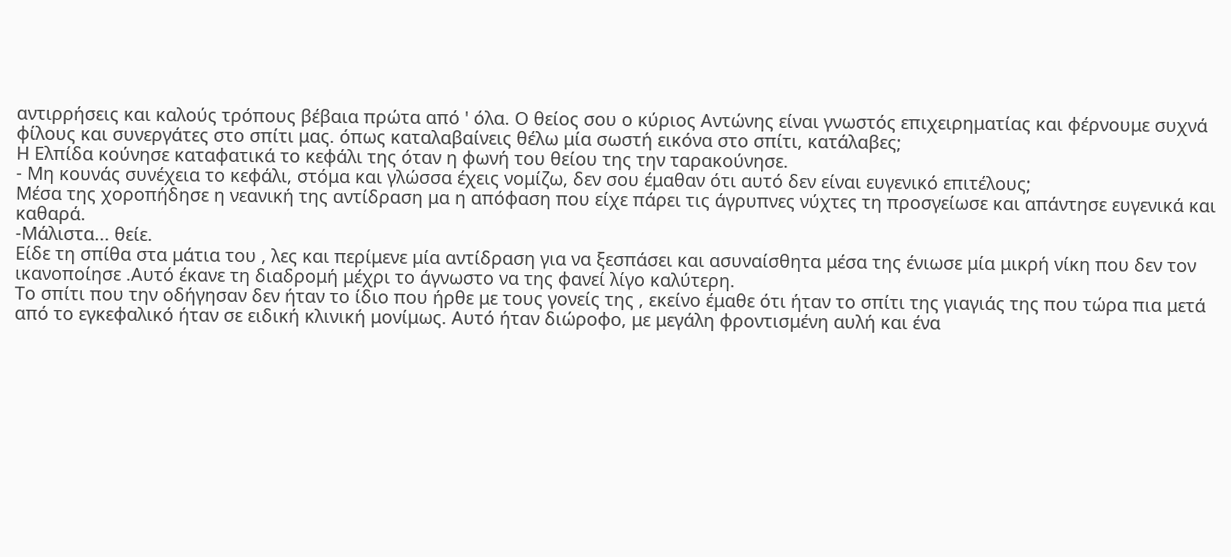αντιρρήσεις και καλούς τρόπους βέβαια πρώτα από ' όλα. Ο θείος σου ο κύριος Αντώνης είναι γνωστός επιχειρηματίας και φέρνουμε συχνά φίλους και συνεργάτες στο σπίτι μας. όπως καταλαβαίνεις θέλω μία σωστή εικόνα στο σπίτι, κατάλαβες;
Η Ελπίδα κούνησε καταφατικά το κεφάλι της όταν η φωνή του θείου της την ταρακούνησε.
- Μη κουνάς συνέχεια το κεφάλι, στόμα και γλώσσα έχεις νομίζω, δεν σου έμαθαν ότι αυτό δεν είναι ευγενικό επιτέλους;
Μέσα της χοροπήδησε η νεανική της αντίδραση μα η απόφαση που είχε πάρει τις άγρυπνες νύχτες τη προσγείωσε και απάντησε ευγενικά και καθαρά.
-Μάλιστα... θείε.
Είδε τη σπίθα στα μάτια του , λες και περίμενε μία αντίδραση για να ξεσπάσει και ασυναίσθητα μέσα της ένιωσε μία μικρή νίκη που δεν τον ικανοποίησε .Αυτό έκανε τη διαδρομή μέχρι το άγνωστο να της φανεί λίγο καλύτερη.
Το σπίτι που την οδήγησαν δεν ήταν το ίδιο που ήρθε με τους γονείς της , εκείνο έμαθε ότι ήταν το σπίτι της γιαγιάς της που τώρα πια μετά από το εγκεφαλικό ήταν σε ειδική κλινική μονίμως. Αυτό ήταν διώροφο, με μεγάλη φροντισμένη αυλή και ένα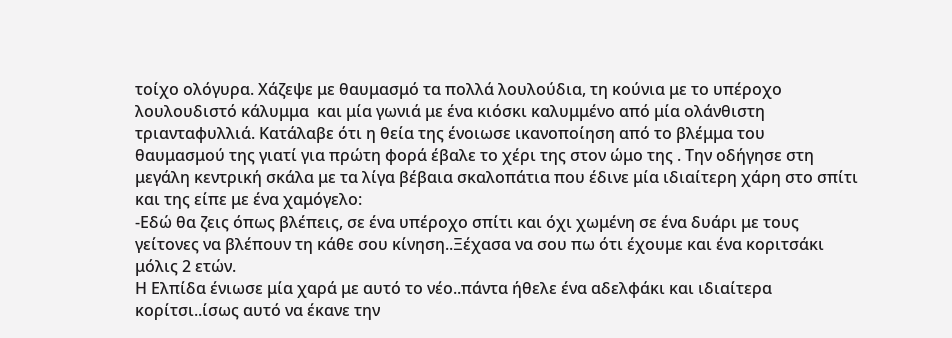τοίχο ολόγυρα. Χάζεψε με θαυμασμό τα πολλά λουλούδια, τη κούνια με το υπέροχο λουλουδιστό κάλυμμα  και μία γωνιά με ένα κιόσκι καλυμμένο από μία ολάνθιστη τριανταφυλλιά. Κατάλαβε ότι η θεία της ένοιωσε ικανοποίηση από το βλέμμα του θαυμασμού της γιατί για πρώτη φορά έβαλε το χέρι της στον ώμο της . Την οδήγησε στη μεγάλη κεντρική σκάλα με τα λίγα βέβαια σκαλοπάτια που έδινε μία ιδιαίτερη χάρη στο σπίτι και της είπε με ένα χαμόγελο:
-Εδώ θα ζεις όπως βλέπεις, σε ένα υπέροχο σπίτι και όχι χωμένη σε ένα δυάρι με τους γείτονες να βλέπουν τη κάθε σου κίνηση..Ξέχασα να σου πω ότι έχουμε και ένα κοριτσάκι μόλις 2 ετών.
Η Ελπίδα ένιωσε μία χαρά με αυτό το νέο..πάντα ήθελε ένα αδελφάκι και ιδιαίτερα κορίτσι..ίσως αυτό να έκανε την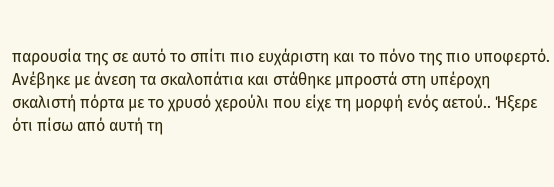παρουσία της σε αυτό το σπίτι πιο ευχάριστη και το πόνο της πιο υποφερτό. Ανέβηκε με άνεση τα σκαλοπάτια και στάθηκε μπροστά στη υπέροχη σκαλιστή πόρτα με το χρυσό χερούλι που είχε τη μορφή ενός αετού.. Ήξερε ότι πίσω από αυτή τη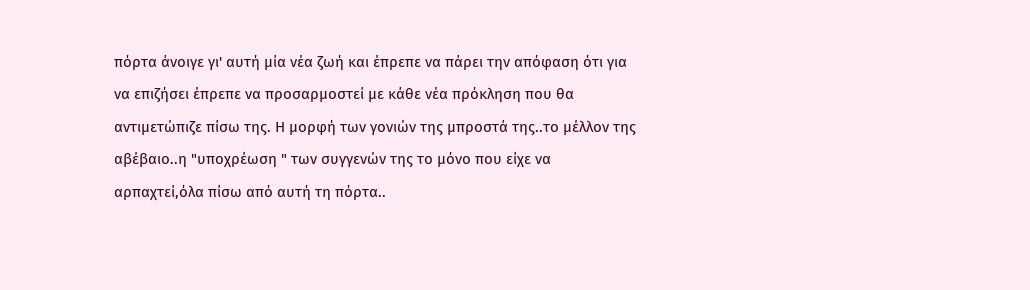πόρτα άνοιγε γι' αυτή μία νέα ζωή και έπρεπε να πάρει την απόφαση ότι για να επιζήσει έπρεπε να προσαρμοστεί με κάθε νέα πρόκληση που θα αντιμετώπιζε πίσω της. Η μορφή των γονιών της μπροστά της..το μέλλον της αβέβαιο..η "υποχρέωση " των συγγενών της το μόνο που είχε να αρπαχτεί,όλα πίσω από αυτή τη πόρτα..